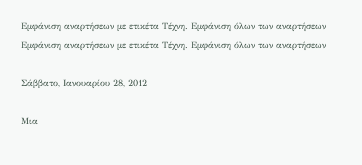Εμφάνιση αναρτήσεων με ετικέτα Τέχνη. Εμφάνιση όλων των αναρτήσεων
Εμφάνιση αναρτήσεων με ετικέτα Τέχνη. Εμφάνιση όλων των αναρτήσεων

Σάββατο, Ιανουαρίου 28, 2012

Μια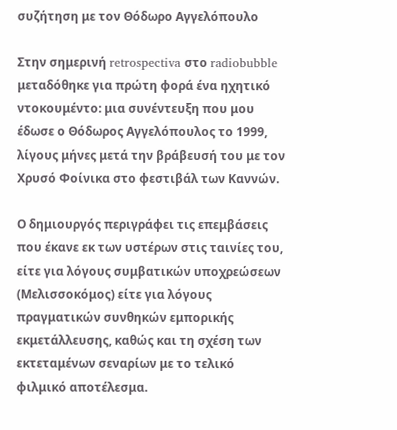συζήτηση με τον Θόδωρο Αγγελόπουλο

Στην σημερινή retrospectiva στο radiobubble μεταδόθηκε για πρώτη φορά ένα ηχητικό ντοκουμέντο: μια συνέντευξη που μου έδωσε ο Θόδωρος Αγγελόπουλος το 1999, λίγους μήνες μετά την βράβευσή του με τον Χρυσό Φοίνικα στο φεστιβάλ των Καννών.

Ο δημιουργός περιγράφει τις επεμβάσεις που έκανε εκ των υστέρων στις ταινίες του, είτε για λόγους συμβατικών υποχρεώσεων (Μελισσοκόμος) είτε για λόγους πραγματικών συνθηκών εμπορικής εκμετάλλευσης, καθώς και τη σχέση των εκτεταμένων σεναρίων με το τελικό φιλμικό αποτέλεσμα.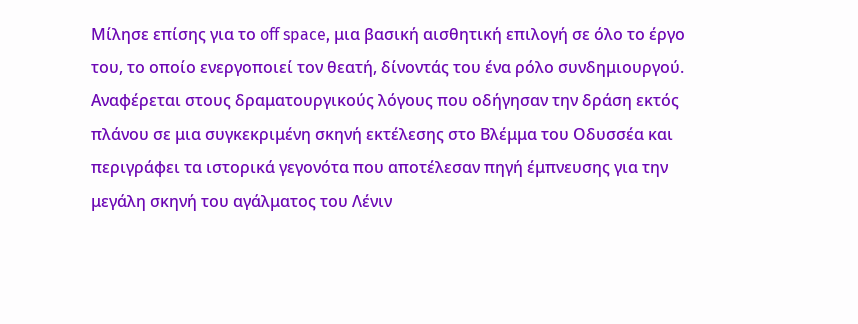Μίλησε επίσης για το off space, μια βασική αισθητική επιλογή σε όλο το έργο του, το οποίο ενεργοποιεί τον θεατή, δίνοντάς του ένα ρόλο συνδημιουργού. Αναφέρεται στους δραματουργικούς λόγους που οδήγησαν την δράση εκτός πλάνου σε μια συγκεκριμένη σκηνή εκτέλεσης στο Βλέμμα του Οδυσσέα και περιγράφει τα ιστορικά γεγονότα που αποτέλεσαν πηγή έμπνευσης για την μεγάλη σκηνή του αγάλματος του Λένιν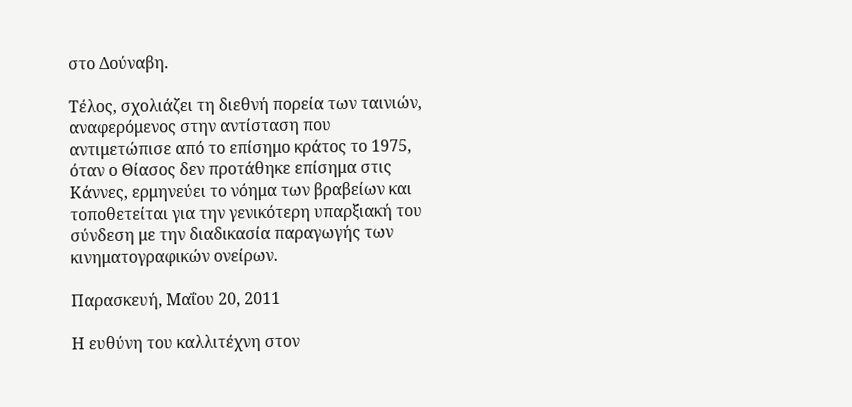στο Δούναβη.

Τέλος, σχολιάζει τη διεθνή πορεία των ταινιών, αναφερόμενος στην αντίσταση που αντιμετώπισε από το επίσημο κράτος το 1975, όταν ο Θίασος δεν προτάθηκε επίσημα στις Κάννες, ερμηνεύει το νόημα των βραβείων και τοποθετείται για την γενικότερη υπαρξιακή του σύνδεση με την διαδικασία παραγωγής των κινηματογραφικών ονείρων.

Παρασκευή, Μαΐου 20, 2011

Η ευθύνη του καλλιτέχνη στον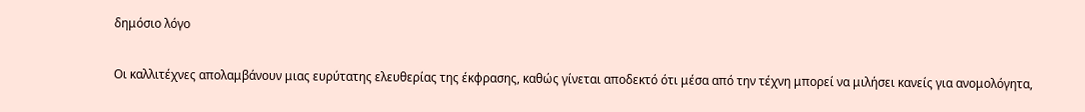δημόσιο λόγο

Οι καλλιτέχνες απολαμβάνουν μιας ευρύτατης ελευθερίας της έκφρασης, καθώς γίνεται αποδεκτό ότι μέσα από την τέχνη μπορεί να μιλήσει κανείς για ανομολόγητα,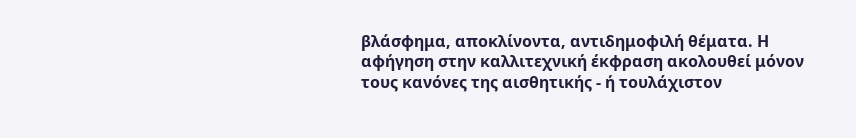βλάσφημα, αποκλίνοντα, αντιδημοφιλή θέματα. Η αφήγηση στην καλλιτεχνική έκφραση ακολουθεί μόνον τους κανόνες της αισθητικής - ή τουλάχιστον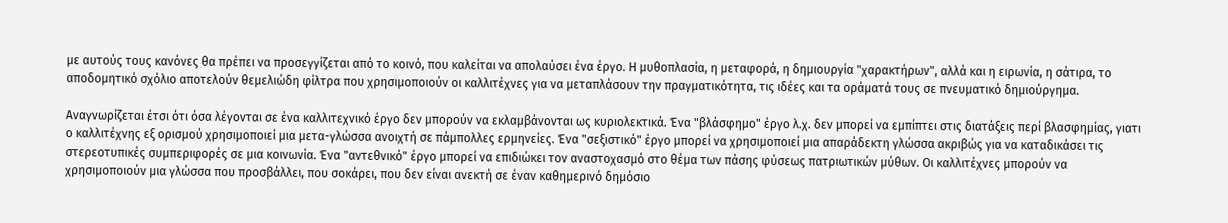με αυτούς τους κανόνες θα πρέπει να προσεγγίζεται από το κοινό, που καλείται να απολαύσει ένα έργο. Η μυθοπλασία, η μεταφορά, η δημιουργία "χαρακτήρων", αλλά και η ειρωνία, η σάτιρα, το αποδομητικό σχόλιο αποτελούν θεμελιώδη φίλτρα που χρησιμοποιούν οι καλλιτέχνες για να μεταπλάσουν την πραγματικότητα, τις ιδέες και τα οράματά τους σε πνευματικό δημιούργημα.

Αναγνωρίζεται έτσι ότι όσα λέγονται σε ένα καλλιτεχνικό έργο δεν μπορούν να εκλαμβάνονται ως κυριολεκτικά. Ένα "βλάσφημο" έργο λ.χ. δεν μπορεί να εμπίπτει στις διατάξεις περί βλασφημίας, γιατι ο καλλιτέχνης εξ ορισμού χρησιμοποιεί μια μετα-γλώσσα ανοιχτή σε πάμπολλες ερμηνείες. Ένα "σεξιστικό" έργο μπορεί να χρησιμοποιεί μια απαράδεκτη γλώσσα ακριβώς για να καταδικάσει τις στερεοτυπικές συμπεριφορές σε μια κοινωνία. Ένα "αντεθνικό" έργο μπορεί να επιδιώκει τον αναστοχασμό στο θέμα των πάσης φύσεως πατριωτικών μύθων. Οι καλλιτέχνες μπορούν να χρησιμοποιούν μια γλώσσα που προσβάλλει, που σοκάρει, που δεν είναι ανεκτή σε έναν καθημερινό δημόσιο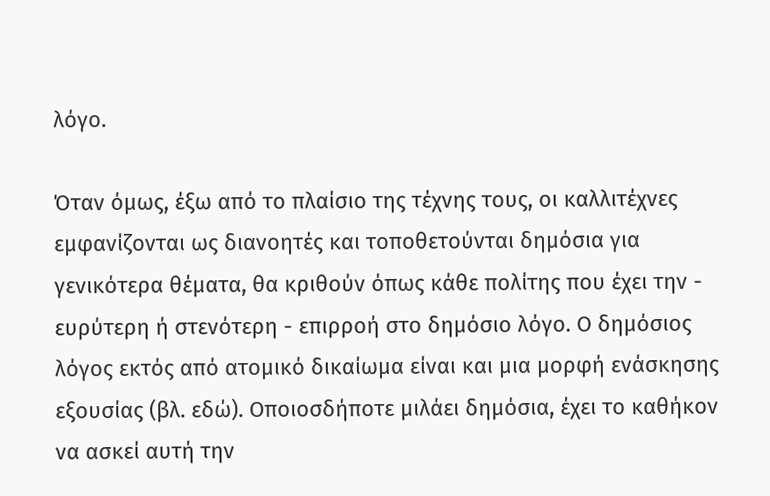λόγο.

Όταν όμως, έξω από το πλαίσιο της τέχνης τους, οι καλλιτέχνες εμφανίζονται ως διανοητές και τοποθετούνται δημόσια για γενικότερα θέματα, θα κριθούν όπως κάθε πολίτης που έχει την - ευρύτερη ή στενότερη - επιρροή στο δημόσιο λόγο. Ο δημόσιος λόγος εκτός από ατομικό δικαίωμα είναι και μια μορφή ενάσκησης εξουσίας (βλ. εδώ). Οποιοσδήποτε μιλάει δημόσια, έχει το καθήκον να ασκεί αυτή την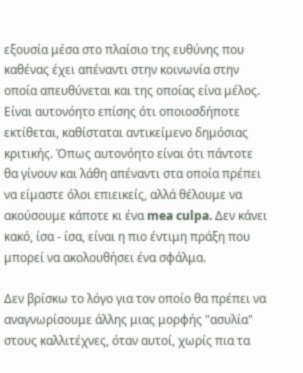εξουσία μέσα στο πλαίσιο της ευθύνης που καθένας έχει απέναντι στην κοινωνία στην οποία απευθύνεται και της οποίας είνα μέλος. Είναι αυτονόητο επίσης ότι οποιοσδήποτε εκτίθεται, καθίσταται αντικείμενο δημόσιας κριτικής. Όπως αυτονόητο είναι ότι πάντοτε θα γίνουν και λάθη απέναντι στα οποία πρέπει να είμαστε όλοι επιεικείς, αλλά θέλουμε να ακούσουμε κάποτε κι ένα mea culpa. Δεν κάνει κακό, ίσα - ίσα, είναι η πιο έντιμη πράξη που μπορεί να ακολουθήσει ένα σφάλμα.

Δεν βρίσκω το λόγο για τον οποίο θα πρέπει να αναγνωρίσουμε άλλης μιας μορφής "ασυλία" στους καλλιτέχνες, όταν αυτοί, χωρίς πια τα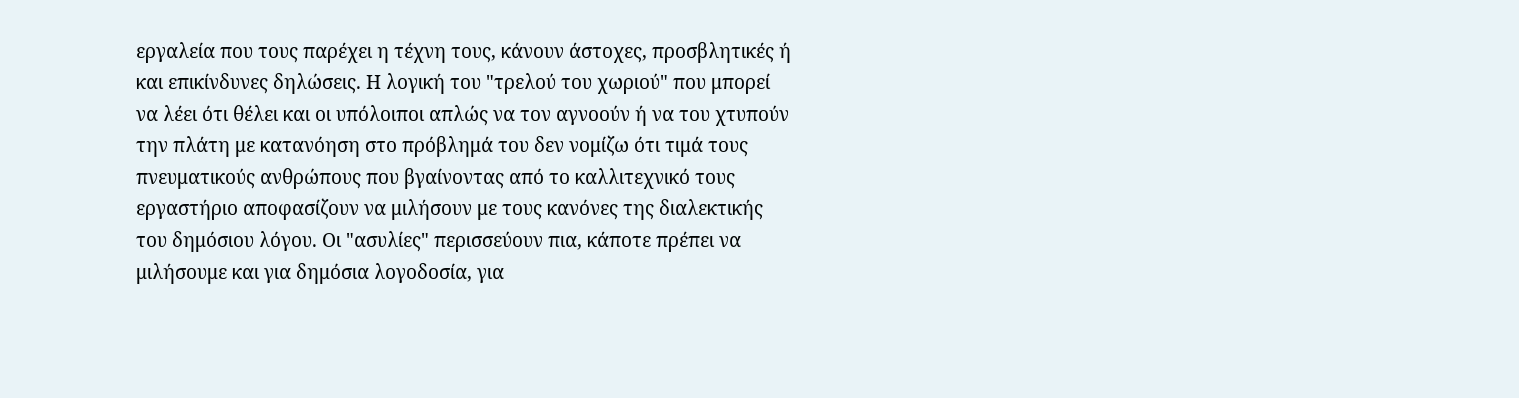εργαλεία που τους παρέχει η τέχνη τους, κάνουν άστοχες, προσβλητικές ή και επικίνδυνες δηλώσεις. Η λογική του "τρελού του χωριού" που μπορεί να λέει ότι θέλει και οι υπόλοιποι απλώς να τον αγνοούν ή να του χτυπούν την πλάτη με κατανόηση στο πρόβλημά του δεν νομίζω ότι τιμά τους πνευματικούς ανθρώπους που βγαίνοντας από το καλλιτεχνικό τους εργαστήριο αποφασίζουν να μιλήσουν με τους κανόνες της διαλεκτικής του δημόσιου λόγου. Οι "ασυλίες" περισσεύουν πια, κάποτε πρέπει να μιλήσουμε και για δημόσια λογοδοσία, για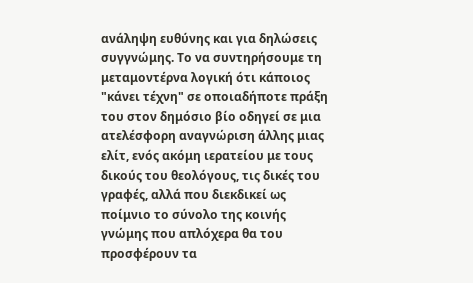ανάληψη ευθύνης και για δηλώσεις συγγνώμης. Το να συντηρήσουμε τη μεταμοντέρνα λογική ότι κάποιος "κάνει τέχνη" σε οποιαδήποτε πράξη του στον δημόσιο βίο οδηγεί σε μια ατελέσφορη αναγνώριση άλλης μιας ελίτ, ενός ακόμη ιερατείου με τους δικούς του θεολόγους, τις δικές του γραφές, αλλά που διεκδικεί ως ποίμνιο το σύνολο της κοινής γνώμης που απλόχερα θα του προσφέρουν τα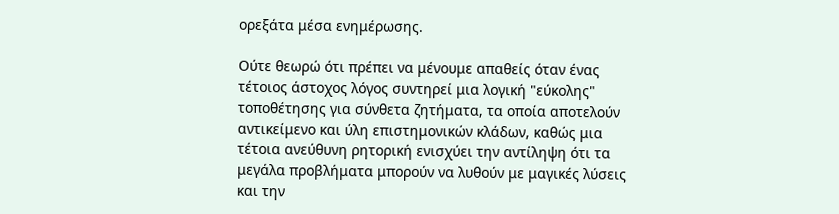ορεξάτα μέσα ενημέρωσης.

Ούτε θεωρώ ότι πρέπει να μένουμε απαθείς όταν ένας τέτοιος άστοχος λόγος συντηρεί μια λογική "εύκολης" τοποθέτησης για σύνθετα ζητήματα, τα οποία αποτελούν αντικείμενο και ύλη επιστημονικών κλάδων, καθώς μια τέτοια ανεύθυνη ρητορική ενισχύει την αντίληψη ότι τα μεγάλα προβλήματα μπορούν να λυθούν με μαγικές λύσεις και την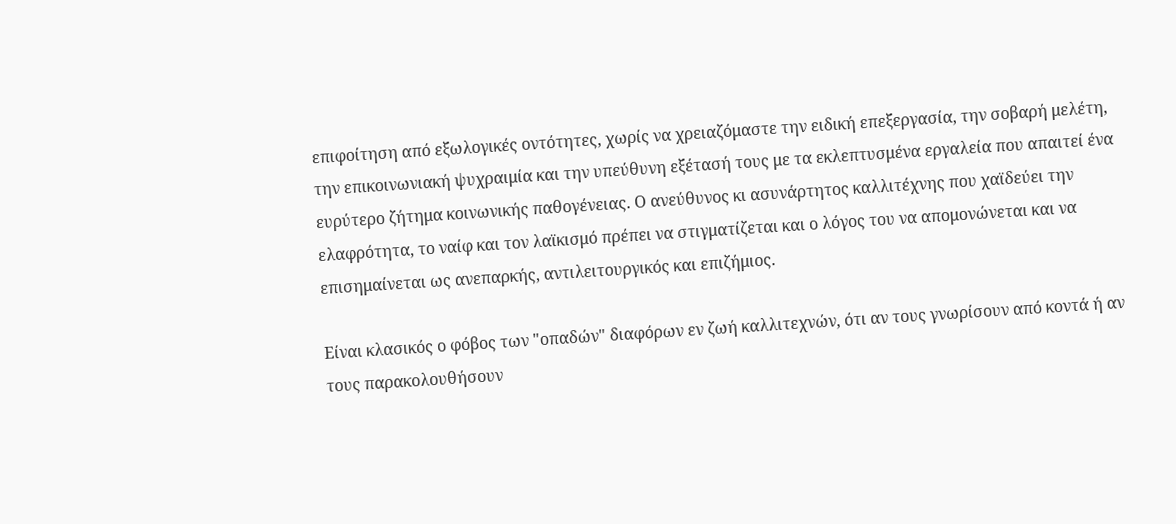επιφοίτηση από εξωλογικές οντότητες, χωρίς να χρειαζόμαστε την ειδική επεξεργασία, την σοβαρή μελέτη, την επικοινωνιακή ψυχραιμία και την υπεύθυνη εξέτασή τους με τα εκλεπτυσμένα εργαλεία που απαιτεί ένα ευρύτερο ζήτημα κοινωνικής παθογένειας. Ο ανεύθυνος κι ασυνάρτητος καλλιτέχνης που χαϊδεύει την ελαφρότητα, το ναίφ και τον λαϊκισμό πρέπει να στιγματίζεται και ο λόγος του να απομονώνεται και να επισημαίνεται ως ανεπαρκής, αντιλειτουργικός και επιζήμιος.

Είναι κλασικός ο φόβος των "οπαδών" διαφόρων εν ζωή καλλιτεχνών, ότι αν τους γνωρίσουν από κοντά ή αν τους παρακολουθήσουν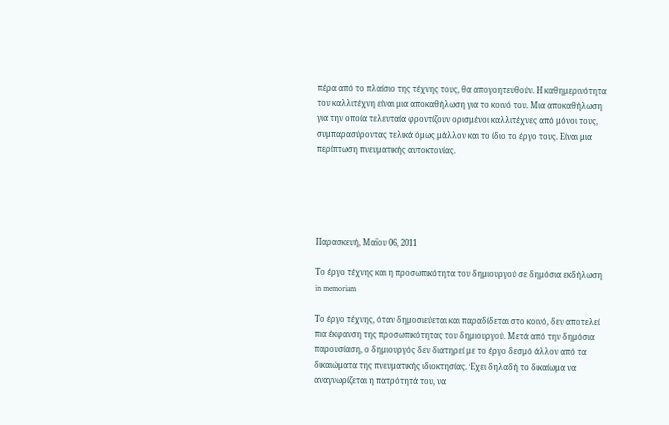πέρα από το πλαίσιο της τέχνης τους, θα απογοητευθούν. Η καθημερινότητα του καλλιτέχνη είναι μια αποκαθήλωση για το κοινό του. Μια αποκαθήλωση για την οποία τελευταία φροντίζουν ορισμένοι καλλιτέχνες από μόνοι τους, συμπαρασύροντας τελικά όμως μάλλον και το ίδιο το έργο τους. Είναι μια περίπτωση πνευματικής αυτοκτονίας.





Παρασκευή, Μαΐου 06, 2011

Το έργο τέχνης και η προσωπικότητα του δημιουργού σε δημόσια εκδήλωση in memoriam

Το έργο τέχνης, όταν δημοσιεύεται και παραδίδεται στο κοινό, δεν αποτελεί πια έκφανση της προσωπικότητας του δημιουργού. Mετά από την δημόσια παρουσίαση, ο δημιουργός δεν διατηρεί με το έργο δεσμό άλλον από τα δικαιώματα της πνευματικής ιδιοκτησίας. Έχει δηλαδή το δικαίωμα να αναγνωρίζεται η πατρότητά του, να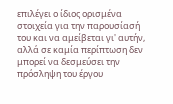επιλέγει ο ίδιος ορισμένα στοιχεία για την παρουσίασή του και να αμείβεται γι' αυτήν, αλλά σε καμία περίπτωση δεν μπορεί να δεσμεύσει την πρόσληψη του έργου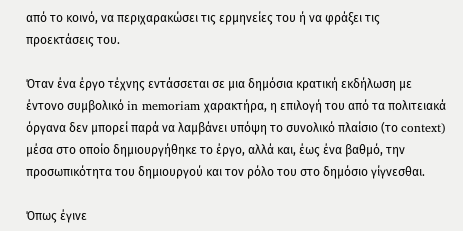από το κοινό, να περιχαρακώσει τις ερμηνείες του ή να φράξει τις προεκτάσεις του.

Όταν ένα έργο τέχνης εντάσσεται σε μια δημόσια κρατική εκδήλωση με έντονο συμβολικό in memoriam χαρακτήρα, η επιλογή του από τα πολιτειακά όργανα δεν μπορεί παρά να λαμβάνει υπόψη το συνολικό πλαίσιο (το context) μέσα στο οποίο δημιουργήθηκε το έργο, αλλά και, έως ένα βαθμό, την προσωπικότητα του δημιουργού και τον ρόλο του στο δημόσιο γίγνεσθαι.

Όπως έγινε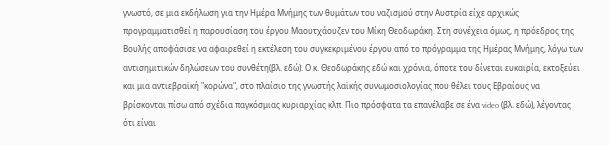γνωστό, σε μια εκδήλωση για την Ημέρα Μνήμης των θυμάτων του ναζισμού στην Αυστρία είχε αρχικώς προγραμματισθεί η παρουσίαση του έργου Μαουτχάουζεν του Μίκη Θεοδωράκη. Στη συνέχεια όμως, η πρόεδρος της Βουλής αποφάσισε να αφαιρεθεί η εκτέλεση του συγκεκριμένου έργου από το πρόγραμμα της Ημέρας Μνήμης, λόγω των αντισημιτικών δηλώσεων του συνθέτη(βλ. εδώ). Ο κ. Θεοδωράκης εδώ και χρόνια, όποτε του δίνεται ευκαιρία, εκτοξεύει και μια αντιεβραϊκή "κορώνα", στο πλαίσιο της γνωστής λαϊκής συνωμοσιολογίας που θέλει τους Εβραίους να βρίσκονται πίσω από σχέδια παγκόσμιας κυριαρχίας κλπ. Πιο πρόσφατα τα επανέλαβε σε ένα video (βλ. εδώ), λέγοντας ότι είναι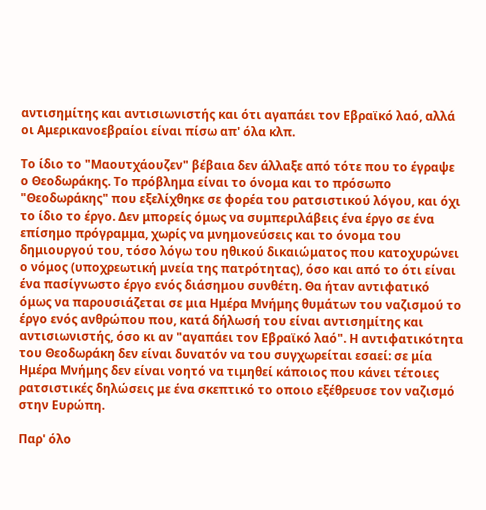αντισημίτης και αντισιωνιστής και ότι αγαπάει τον Εβραϊκό λαό, αλλά οι Αμερικανοεβραίοι είναι πίσω απ' όλα κλπ.

Το ίδιο το "Μαουτχάουζεν" βέβαια δεν άλλαξε από τότε που το έγραψε ο Θεοδωράκης. Το πρόβλημα είναι το όνομα και το πρόσωπο "Θεοδωράκης" που εξελίχθηκε σε φορέα του ρατσιστικού λόγου, και όχι το ίδιο το έργο. Δεν μπορείς όμως να συμπεριλάβεις ένα έργο σε ένα επίσημο πρόγραμμα, χωρίς να μνημονεύσεις και το όνομα του δημιουργού του, τόσο λόγω του ηθικού δικαιώματος που κατοχυρώνει ο νόμος (υποχρεωτική μνεία της πατρότητας), όσο και από το ότι είναι ένα πασίγνωστο έργο ενός διάσημου συνθέτη. Θα ήταν αντιφατικό όμως να παρουσιάζεται σε μια Ημέρα Μνήμης θυμάτων του ναζισμού το έργο ενός ανθρώπου που, κατά δήλωσή του είναι αντισημίτης και αντισιωνιστής, όσο κι αν "αγαπάει τον Εβραϊκό λαό". Η αντιφατικότητα του Θεοδωράκη δεν είναι δυνατόν να του συγχωρείται εσαεί: σε μία Ημέρα Μνήμης δεν είναι νοητό να τιμηθεί κάποιος που κάνει τέτοιες ρατσιστικές δηλώσεις με ένα σκεπτικό το οποιο εξέθρευσε τον ναζισμό στην Ευρώπη.

Παρ' όλο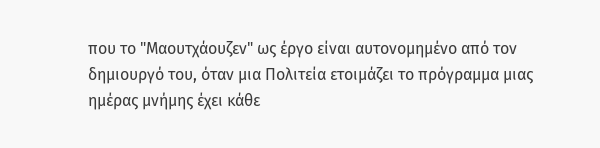που το "Μαουτχάουζεν" ως έργο είναι αυτονομημένο από τον δημιουργό του, όταν μια Πολιτεία ετοιμάζει το πρόγραμμα μιας ημέρας μνήμης έχει κάθε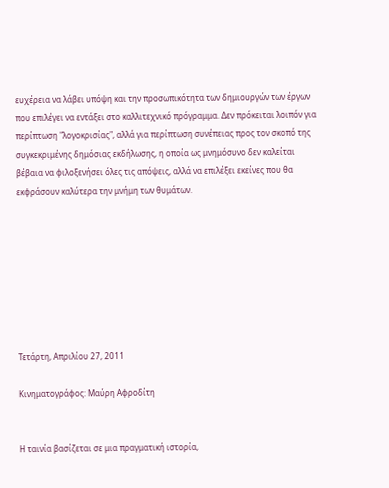ευχέρεια να λάβει υπόψη και την προσωπικότητα των δημιουργών των έργων που επιλέγει να εντάξει στο καλλιτεχνικό πρόγραμμα. Δεν πρόκειται λοιπόν για περίπτωση "λογοκρισίας", αλλά για περίπτωση συνέπειας προς τον σκοπό της συγκεκριμένης δημόσιας εκδήλωσης, η οποία ως μνημόσυνο δεν καλείται βέβαια να φιλοξενήσει όλες τις απόψεις, αλλά να επιλέξει εκείνες που θα εκφράσουν καλύτερα την μνήμη των θυμάτων.








Τετάρτη, Απριλίου 27, 2011

Κινηματογράφος: Μαύρη Αφροδίτη


Η ταινία βασίζεται σε μια πραγματική ιστορία,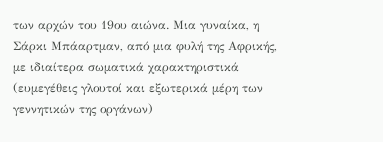των αρχών του 19ου αιώνα. Μια γυναίκα, η Σάρκι Μπάαρτμαν, από μια φυλή της Αφρικής, με ιδιαίτερα σωματικά χαρακτηριστικά (ευμεγέθεις γλουτοί και εξωτερικά μέρη των γεννητικών της οργάνων)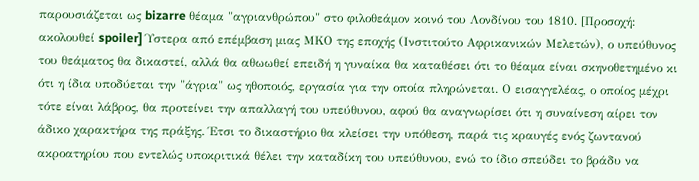παρουσιάζεται ως bizarre θέαμα "αγριανθρώπου" στο φιλοθεάμον κοινό του Λονδίνου του 1810. [Προσοχή: ακολουθεί spoiler] Ύστερα από επέμβαση μιας ΜΚΟ της εποχής (Ινστιτούτο Αφρικανικών Μελετών), ο υπεύθυνος του θεάματος θα δικαστεί, αλλά θα αθωωθεί επειδή η γυναίκα θα καταθέσει ότι το θέαμα είναι σκηνοθετημένο κι ότι η ίδια υποδύεται την "άγρια" ως ηθοποιός, εργασία για την οποία πληρώνεται. Ο εισαγγελέας, ο οποίος μέχρι τότε είναι λάβρος, θα προτείνει την απαλλαγή του υπεύθυνου, αφού θα αναγνωρίσει ότι η συναίνεση αίρει τον άδικο χαρακτήρα της πράξης. Έτσι το δικαστήριο θα κλείσει την υπόθεση, παρά τις κραυγές ενός ζωντανού ακροατηρίου που εντελώς υποκριτικά θέλει την καταδίκη του υπεύθυνου, ενώ το ίδιο σπεύδει το βράδυ να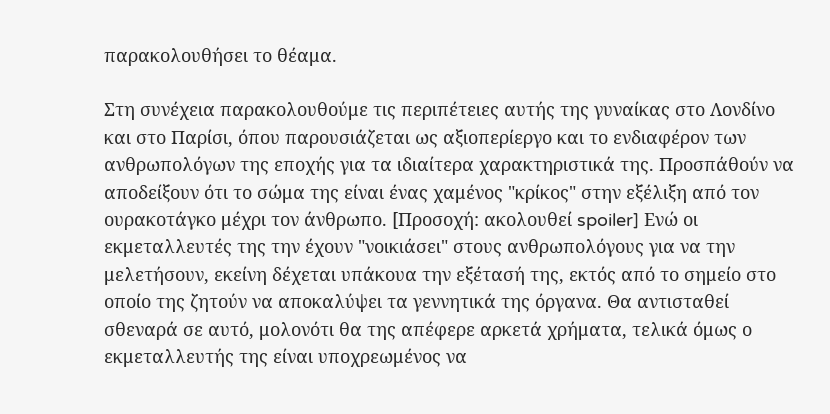παρακολουθήσει το θέαμα.

Στη συνέχεια παρακολουθούμε τις περιπέτειες αυτής της γυναίκας στο Λονδίνο και στο Παρίσι, όπου παρουσιάζεται ως αξιοπερίεργο και το ενδιαφέρον των ανθρωπολόγων της εποχής για τα ιδιαίτερα χαρακτηριστικά της. Προσπάθούν να αποδείξουν ότι το σώμα της είναι ένας χαμένος "κρίκος" στην εξέλιξη από τον ουρακοτάγκο μέχρι τον άνθρωπο. [Προσοχή: ακολουθεί spoiler] Ενώ οι εκμεταλλευτές της την έχουν "νοικιάσει" στους ανθρωπολόγους για να την μελετήσουν, εκείνη δέχεται υπάκουα την εξέτασή της, εκτός από το σημείο στο οποίο της ζητούν να αποκαλύψει τα γεννητικά της όργανα. Θα αντισταθεί σθεναρά σε αυτό, μολονότι θα της απέφερε αρκετά χρήματα, τελικά όμως ο εκμεταλλευτής της είναι υποχρεωμένος να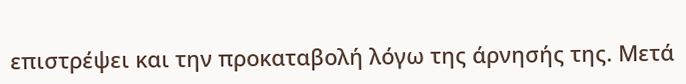επιστρέψει και την προκαταβολή λόγω της άρνησής της. Μετά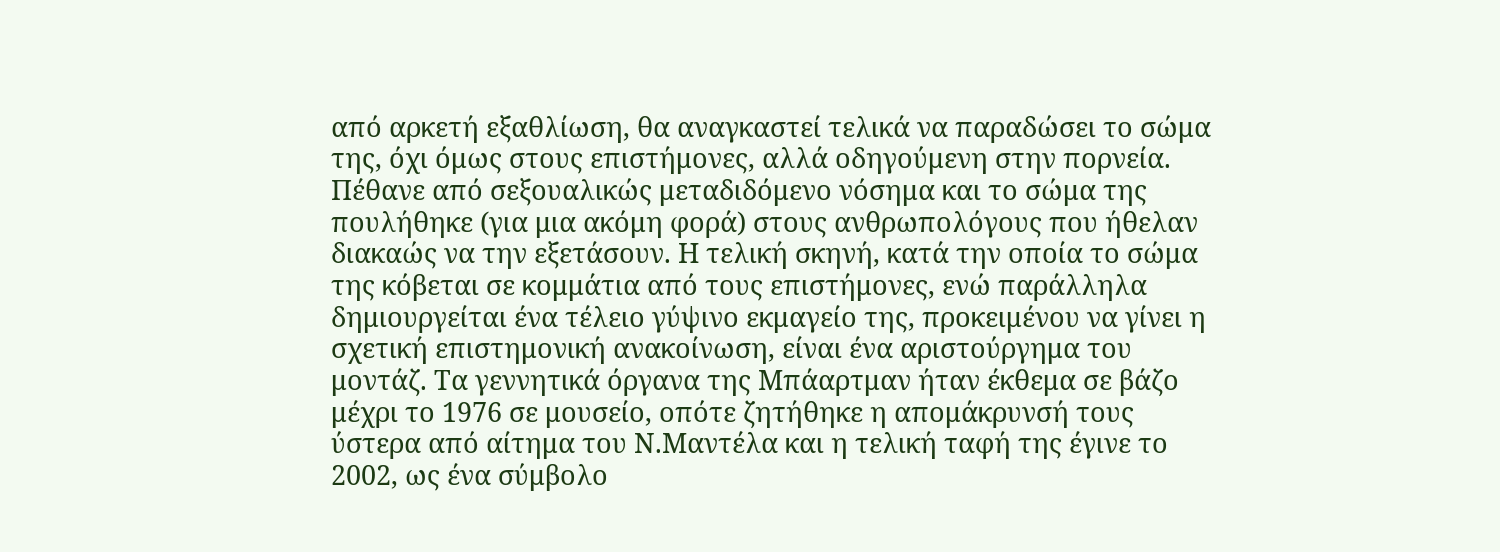από αρκετή εξαθλίωση, θα αναγκαστεί τελικά να παραδώσει το σώμα της, όχι όμως στους επιστήμονες, αλλά οδηγούμενη στην πορνεία. Πέθανε από σεξουαλικώς μεταδιδόμενο νόσημα και το σώμα της πουλήθηκε (για μια ακόμη φορά) στους ανθρωπολόγους που ήθελαν διακαώς να την εξετάσουν. Η τελική σκηνή, κατά την οποία το σώμα της κόβεται σε κομμάτια από τους επιστήμονες, ενώ παράλληλα δημιουργείται ένα τέλειο γύψινο εκμαγείο της, προκειμένου να γίνει η σχετική επιστημονική ανακοίνωση, είναι ένα αριστούργημα του μοντάζ. Τα γεννητικά όργανα της Μπάαρτμαν ήταν έκθεμα σε βάζο μέχρι το 1976 σε μουσείο, οπότε ζητήθηκε η απομάκρυνσή τους ύστερα από αίτημα του Ν.Μαντέλα και η τελική ταφή της έγινε το 2002, ως ένα σύμβολο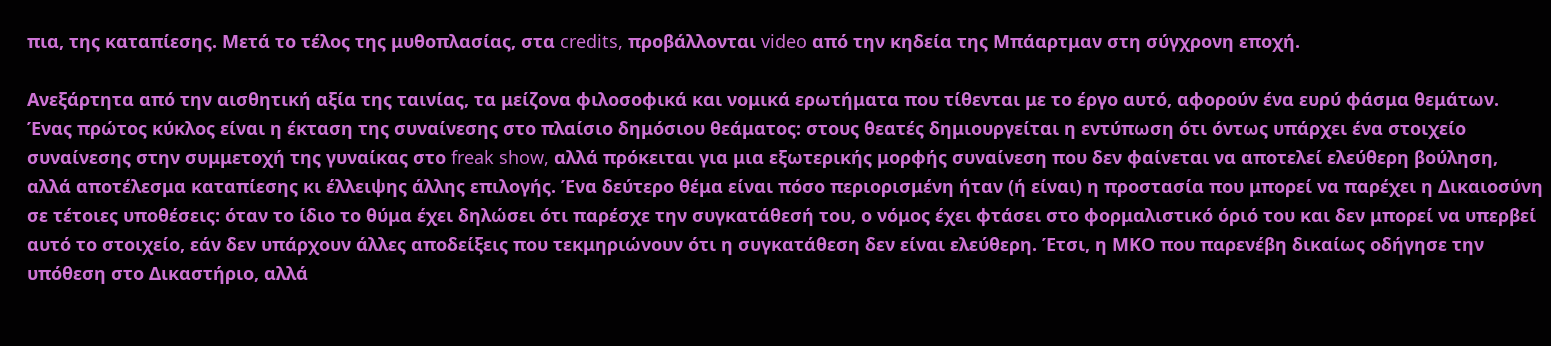πια, της καταπίεσης. Μετά το τέλος της μυθοπλασίας, στα credits, προβάλλονται video από την κηδεία της Μπάαρτμαν στη σύγχρονη εποχή.

Ανεξάρτητα από την αισθητική αξία της ταινίας, τα μείζονα φιλοσοφικά και νομικά ερωτήματα που τίθενται με το έργο αυτό, αφορούν ένα ευρύ φάσμα θεμάτων. Ένας πρώτος κύκλος είναι η έκταση της συναίνεσης στο πλαίσιο δημόσιου θεάματος: στους θεατές δημιουργείται η εντύπωση ότι όντως υπάρχει ένα στοιχείο συναίνεσης στην συμμετοχή της γυναίκας στο freak show, αλλά πρόκειται για μια εξωτερικής μορφής συναίνεση που δεν φαίνεται να αποτελεί ελεύθερη βούληση, αλλά αποτέλεσμα καταπίεσης κι έλλειψης άλλης επιλογής. Ένα δεύτερο θέμα είναι πόσο περιορισμένη ήταν (ή είναι) η προστασία που μπορεί να παρέχει η Δικαιοσύνη σε τέτοιες υποθέσεις: όταν το ίδιο το θύμα έχει δηλώσει ότι παρέσχε την συγκατάθεσή του, ο νόμος έχει φτάσει στο φορμαλιστικό όριό του και δεν μπορεί να υπερβεί αυτό το στοιχείο, εάν δεν υπάρχουν άλλες αποδείξεις που τεκμηριώνουν ότι η συγκατάθεση δεν είναι ελεύθερη. Έτσι, η ΜΚΟ που παρενέβη δικαίως οδήγησε την υπόθεση στο Δικαστήριο, αλλά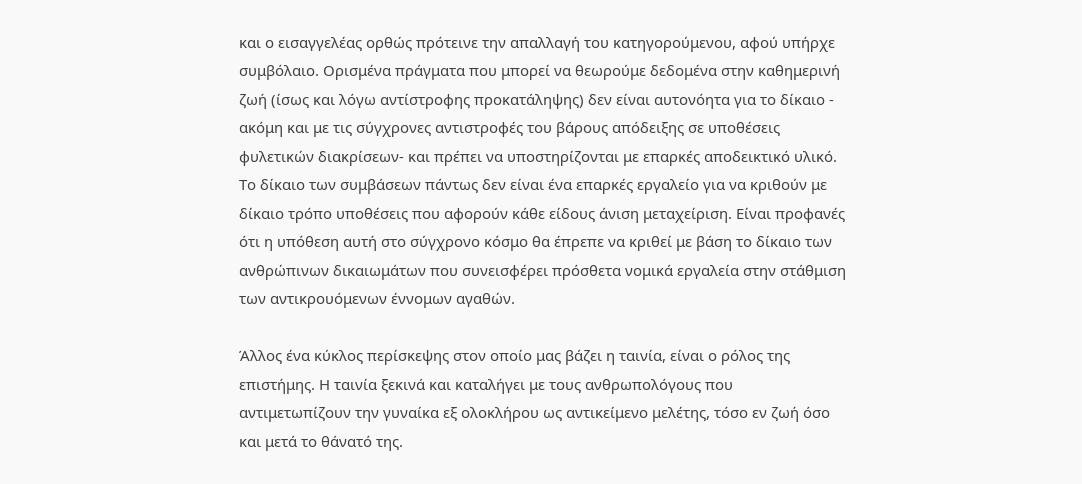και ο εισαγγελέας ορθώς πρότεινε την απαλλαγή του κατηγορούμενου, αφού υπήρχε συμβόλαιο. Ορισμένα πράγματα που μπορεί να θεωρούμε δεδομένα στην καθημερινή ζωή (ίσως και λόγω αντίστροφης προκατάληψης) δεν είναι αυτονόητα για το δίκαιο - ακόμη και με τις σύγχρονες αντιστροφές του βάρους απόδειξης σε υποθέσεις φυλετικών διακρίσεων- και πρέπει να υποστηρίζονται με επαρκές αποδεικτικό υλικό. Το δίκαιο των συμβάσεων πάντως δεν είναι ένα επαρκές εργαλείο για να κριθούν με δίκαιο τρόπο υποθέσεις που αφορούν κάθε είδους άνιση μεταχείριση. Είναι προφανές ότι η υπόθεση αυτή στο σύγχρονο κόσμο θα έπρεπε να κριθεί με βάση το δίκαιο των ανθρώπινων δικαιωμάτων που συνεισφέρει πρόσθετα νομικά εργαλεία στην στάθμιση των αντικρουόμενων έννομων αγαθών.

Άλλος ένα κύκλος περίσκεψης στον οποίο μας βάζει η ταινία, είναι ο ρόλος της επιστήμης. Η ταινία ξεκινά και καταλήγει με τους ανθρωπολόγους που αντιμετωπίζουν την γυναίκα εξ ολοκλήρου ως αντικείμενο μελέτης, τόσο εν ζωή όσο και μετά το θάνατό της.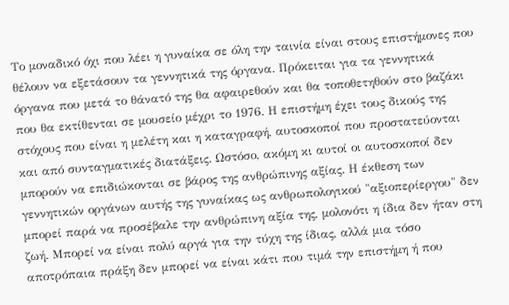Το μοναδικό όχι που λέει η γυναίκα σε όλη την ταινία είναι στους επιστήμονες που θέλουν να εξετάσουν τα γεννητικά της όργανα. Πρόκειται για τα γεννητικά όργανα που μετά το θάνατό της θα αφαιρεθούν και θα τοποθετηθούν στο βαζάκι που θα εκτίθενται σε μουσείο μέχρι το 1976. Η επιστήμη έχει τους δικούς της στόχους που είναι η μελέτη και η καταγραφή, αυτοσκοποί που προστατεύονται και από συνταγματικές διατάξεις. Ωστόσο, ακόμη κι αυτοί οι αυτοσκοποί δεν μπορούν να επιδιώκονται σε βάρος της ανθρώπινης αξίας. Η έκθεση των γεννητικών οργάνων αυτής της γυναίκας ως ανθρωπολογικού "αξιοπερίεργου" δεν μπορεί παρά να προσέβαλε την ανθρώπινη αξία της, μολονότι η ίδια δεν ήταν στη ζωή. Μπορεί να είναι πολύ αργά για την τύχη της ίδιας, αλλά μια τόσο αποτρόπαια πράξη δεν μπορεί να είναι κάτι που τιμά την επιστήμη ή που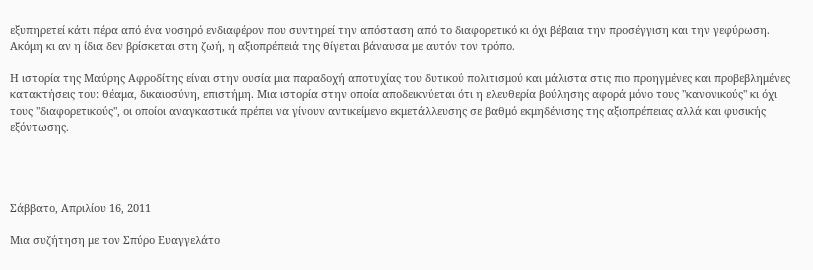εξυπηρετεί κάτι πέρα από ένα νοσηρό ενδιαφέρον που συντηρεί την απόσταση από το διαφορετικό κι όχι βέβαια την προσέγγιση και την γεφύρωση. Ακόμη κι αν η ίδια δεν βρίσκεται στη ζωή, η αξιοπρέπειά της θίγεται βάναυσα με αυτόν τον τρόπο.

Η ιστορία της Μαύρης Αφροδίτης είναι στην ουσία μια παραδοχή αποτυχίας του δυτικού πολιτισμού και μάλιστα στις πιο προηγμένες και προβεβλημένες κατακτήσεις του: θέαμα, δικαιοσύνη, επιστήμη. Μια ιστορία στην οποία αποδεικνύεται ότι η ελευθερία βούλησης αφορά μόνο τους "κανονικούς" κι όχι τους "διαφορετικούς", οι οποίοι αναγκαστικά πρέπει να γίνουν αντικείμενο εκμετάλλευσης σε βαθμό εκμηδένισης της αξιοπρέπειας αλλά και φυσικής εξόντωσης.




Σάββατο, Απριλίου 16, 2011

Μια συζήτηση με τον Σπύρο Ευαγγελάτο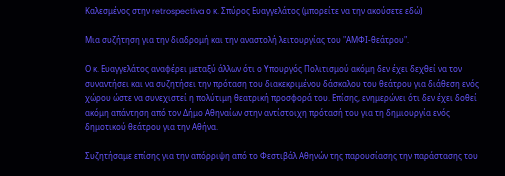Καλεσμένος στην retrospectiva ο κ. Σπύρος Ευαγγελάτος (μπορείτε να την ακούσετε εδώ)

Μια συζήτηση για την διαδρομή και την αναστολή λειτουργίας του "ΑΜΦΙ-θεάτρου".

Ο κ. Ευαγγελάτος αναφέρει μεταξύ άλλων ότι ο Υπουργός Πολιτισμού ακόμη δεν έχει δεχθεί να τον συναντήσει και να συζητήσει την πρόταση του διακεκριμένου δάσκαλου του θεάτρου για διάθεση ενός χώρου ώστε να συνεχιστεί η πολύτιμη θεατρική προσφορά του. Επίσης, ενημερώνει ότι δεν έχει δοθεί ακόμη απάντηση από τον Δήμο Αθηναίων στην αντίστοιχη πρότασή του για τη δημιουργία ενός δημοτικού θεάτρου για την Αθήνα.

Συζητήσαμε επίσης για την απόρριψη από το Φεστιβάλ Αθηνών της παρουσίασης την παράστασης του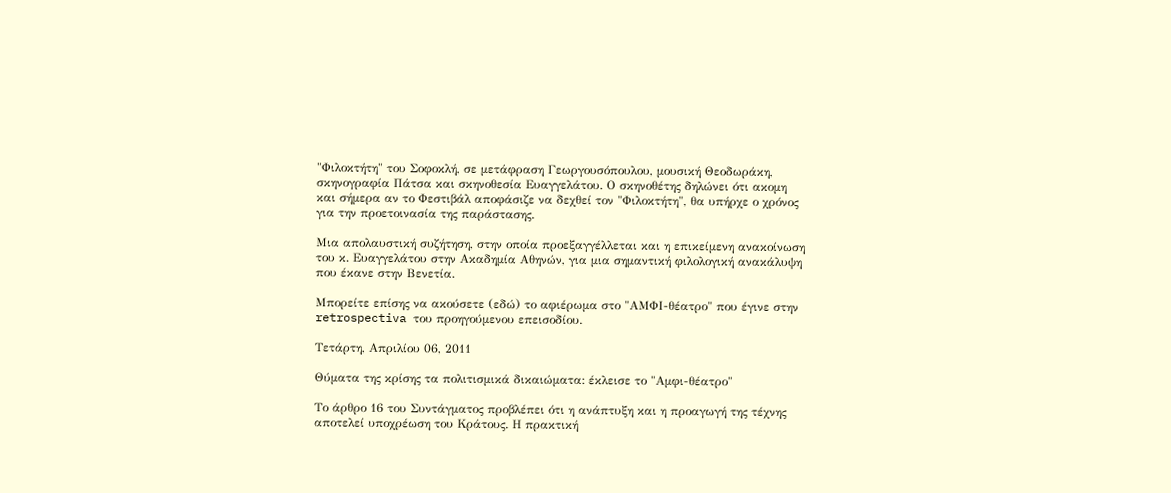"Φιλοκτήτη" του Σοφοκλή, σε μετάφραση Γεωργουσόπουλου, μουσική Θεοδωράκη, σκηνογραφία Πάτσα και σκηνοθεσία Ευαγγελάτου. Ο σκηνοθέτης δηλώνει ότι ακομη και σήμερα αν το Φεστιβάλ αποφάσιζε να δεχθεί τον "Φιλοκτήτη", θα υπήρχε ο χρόνος για την προετοινασία της παράστασης.

Μια απολαυστική συζήτηση, στην οποία προεξαγγέλλεται και η επικείμενη ανακοίνωση του κ. Ευαγγελάτου στην Ακαδημία Αθηνών, για μια σημαντική φιλολογική ανακάλυψη που έκανε στην Βενετία.

Μπορείτε επίσης να ακούσετε (εδώ) το αφιέρωμα στο "ΑΜΦΙ-θέατρο" που έγινε στην retrospectiva του προηγούμενου επεισοδίου.

Τετάρτη, Απριλίου 06, 2011

Θύματα της κρίσης τα πολιτισμικά δικαιώματα: έκλεισε το "Αμφι-θέατρο"

Το άρθρο 16 του Συντάγματος προβλέπει ότι η ανάπτυξη και η προαγωγή της τέχνης αποτελεί υποχρέωση του Κράτους. Η πρακτική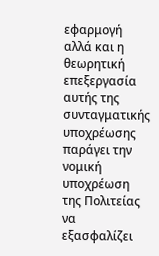εφαρμογή αλλά και η θεωρητική επεξεργασία αυτής της συνταγματικής υποχρέωσης παράγει την νομική υποχρέωση της Πολιτείας να εξασφαλίζει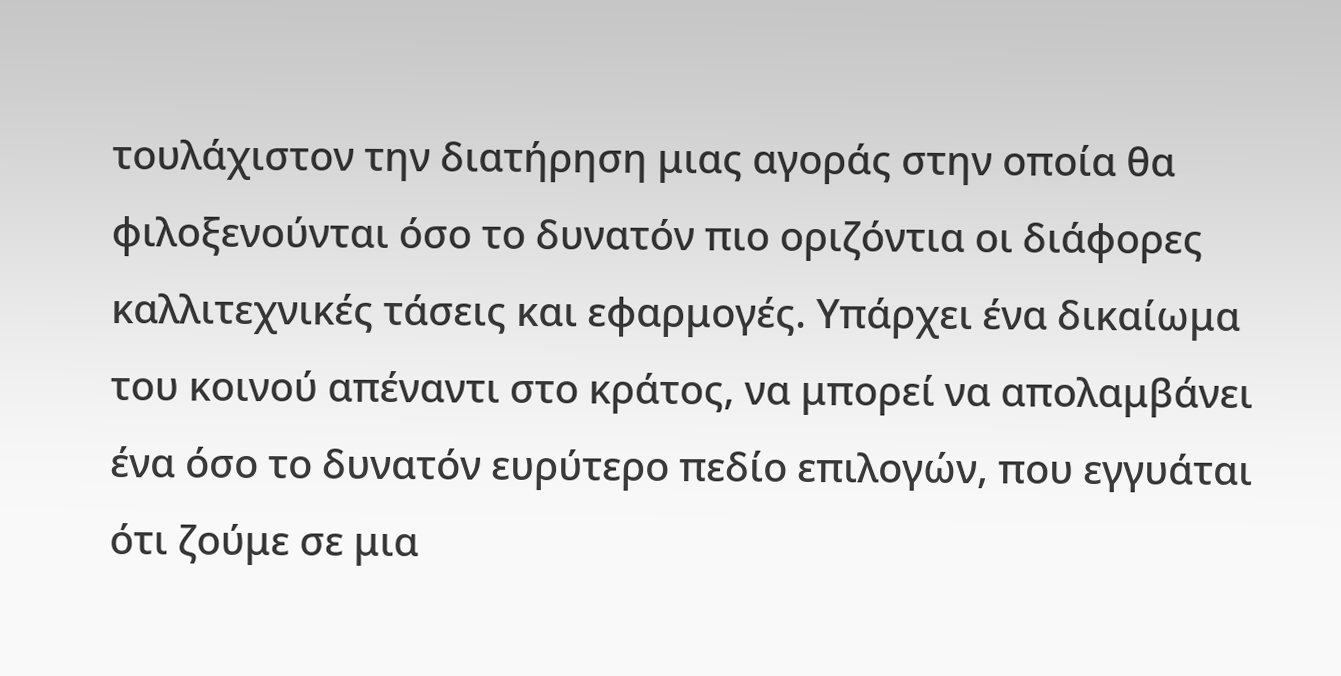τουλάχιστον την διατήρηση μιας αγοράς στην οποία θα φιλοξενούνται όσο το δυνατόν πιο οριζόντια οι διάφορες καλλιτεχνικές τάσεις και εφαρμογές. Υπάρχει ένα δικαίωμα του κοινού απέναντι στο κράτος, να μπορεί να απολαμβάνει ένα όσο το δυνατόν ευρύτερο πεδίο επιλογών, που εγγυάται ότι ζούμε σε μια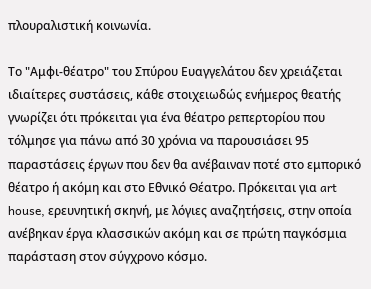πλουραλιστική κοινωνία.

Το "Αμφι-θέατρο" του Σπύρου Ευαγγελάτου δεν χρειάζεται ιδιαίτερες συστάσεις, κάθε στοιχειωδώς ενήμερος θεατής γνωρίζει ότι πρόκειται για ένα θέατρο ρεπερτορίου που τόλμησε για πάνω από 30 χρόνια να παρουσιάσει 95 παραστάσεις έργων που δεν θα ανέβαιναν ποτέ στο εμπορικό θέατρο ή ακόμη και στο Εθνικό Θέατρο. Πρόκειται για art house, ερευνητική σκηνή, με λόγιες αναζητήσεις, στην οποία ανέβηκαν έργα κλασσικών ακόμη και σε πρώτη παγκόσμια παράσταση στον σύγχρονο κόσμο.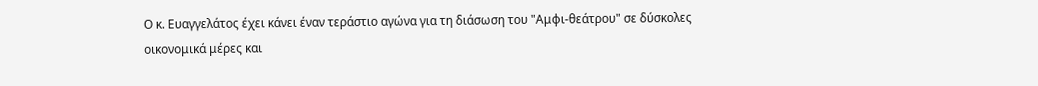Ο κ. Ευαγγελάτος έχει κάνει έναν τεράστιο αγώνα για τη διάσωση του "Αμφι-θεάτρου" σε δύσκολες οικονομικά μέρες και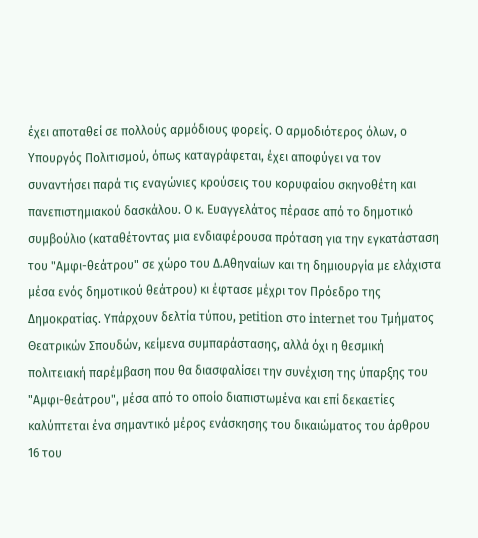έχει αποταθεί σε πολλούς αρμόδιους φορείς. Ο αρμοδιότερος όλων, ο Υπουργός Πολιτισμού, όπως καταγράφεται, έχει αποφύγει να τον συναντήσει παρά τις εναγώνιες κρούσεις του κορυφαίου σκηνοθέτη και πανεπιστημιακού δασκάλου. Ο κ. Ευαγγελάτος πέρασε από το δημοτικό συμβούλιο (καταθέτοντας μια ενδιαφέρουσα πρόταση για την εγκατάσταση του "Αμφι-θεάτρου" σε χώρο του Δ.Αθηναίων και τη δημιουργία με ελάχιστα μέσα ενός δημοτικού θεάτρου) κι έφτασε μέχρι τον Πρόεδρο της Δημοκρατίας. Υπάρχουν δελτία τύπου, petition στο internet του Τμήματος Θεατρικών Σπουδών, κείμενα συμπαράστασης, αλλά όχι η θεσμική πολιτειακή παρέμβαση που θα διασφαλίσει την συνέχιση της ύπαρξης του "Αμφι-θεάτρου", μέσα από το οποίο διαπιστωμένα και επί δεκαετίες καλύπτεται ένα σημαντικό μέρος ενάσκησης του δικαιώματος του άρθρου 16 του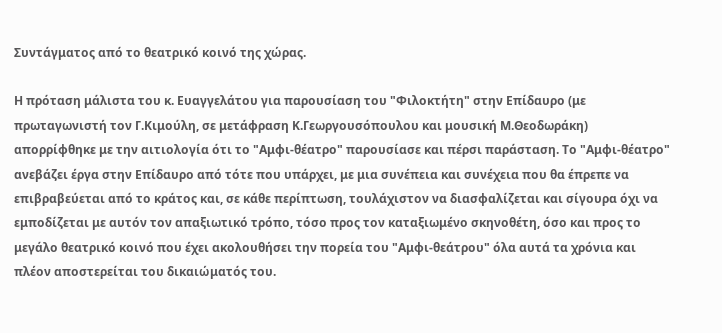Συντάγματος από το θεατρικό κοινό της χώρας.

Η πρόταση μάλιστα του κ. Ευαγγελάτου για παρουσίαση του "Φιλοκτήτη" στην Επίδαυρο (με πρωταγωνιστή τον Γ.Κιμούλη, σε μετάφραση Κ.Γεωργουσόπουλου και μουσική Μ.Θεοδωράκη) απορρίφθηκε με την αιτιολογία ότι το "Αμφι-θέατρο" παρουσίασε και πέρσι παράσταση. Το "Αμφι-θέατρο" ανεβάζει έργα στην Επίδαυρο από τότε που υπάρχει, με μια συνέπεια και συνέχεια που θα έπρεπε να επιβραβεύεται από το κράτος και, σε κάθε περίπτωση, τουλάχιστον να διασφαλίζεται και σίγουρα όχι να εμποδίζεται με αυτόν τον απαξιωτικό τρόπο, τόσο προς τον καταξιωμένο σκηνοθέτη, όσο και προς το μεγάλο θεατρικό κοινό που έχει ακολουθήσει την πορεία του "Αμφι-θεάτρου" όλα αυτά τα χρόνια και πλέον αποστερείται του δικαιώματός του.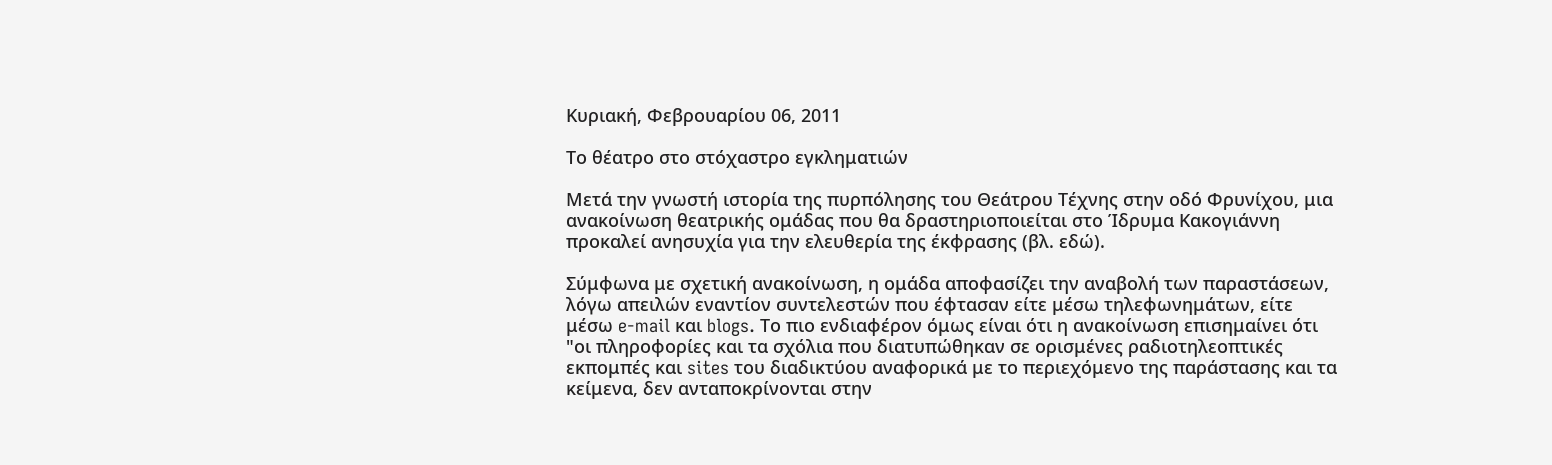Κυριακή, Φεβρουαρίου 06, 2011

Το θέατρο στο στόχαστρο εγκληματιών

Μετά την γνωστή ιστορία της πυρπόλησης του Θεάτρου Τέχνης στην οδό Φρυνίχου, μια ανακοίνωση θεατρικής ομάδας που θα δραστηριοποιείται στο Ίδρυμα Κακογιάννη προκαλεί ανησυχία για την ελευθερία της έκφρασης (βλ. εδώ).

Σύμφωνα με σχετική ανακοίνωση, η ομάδα αποφασίζει την αναβολή των παραστάσεων, λόγω απειλών εναντίον συντελεστών που έφτασαν είτε μέσω τηλεφωνημάτων, είτε μέσω e-mail και blogs. Το πιο ενδιαφέρον όμως είναι ότι η ανακοίνωση επισημαίνει ότι "οι πληροφορίες και τα σχόλια που διατυπώθηκαν σε ορισμένες ραδιοτηλεοπτικές εκπομπές και sites του διαδικτύου αναφορικά με το περιεχόμενο της παράστασης και τα κείμενα, δεν ανταποκρίνονται στην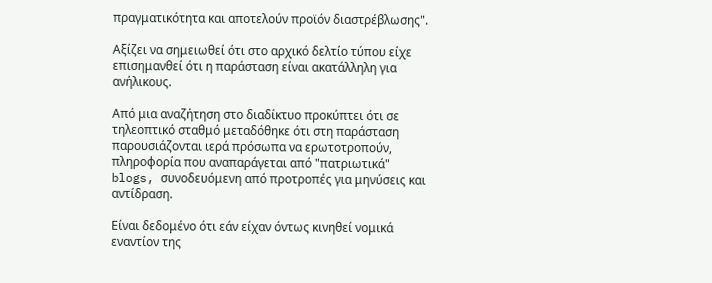πραγματικότητα και αποτελούν προϊόν διαστρέβλωσης".

Αξίζει να σημειωθεί ότι στο αρχικό δελτίο τύπου είχε επισημανθεί ότι η παράσταση είναι ακατάλληλη για ανήλικους.

Από μια αναζήτηση στο διαδίκτυο προκύπτει ότι σε τηλεοπτικό σταθμό μεταδόθηκε ότι στη παράσταση παρουσιάζονται ιερά πρόσωπα να ερωτοτροπούν, πληροφορία που αναπαράγεται από "πατριωτικά" blogs, συνοδευόμενη από προτροπές για μηνύσεις και αντίδραση.

Είναι δεδομένο ότι εάν είχαν όντως κινηθεί νομικά εναντίον της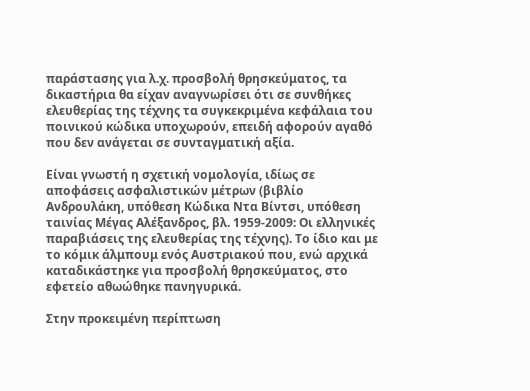παράστασης για λ.χ. προσβολή θρησκεύματος, τα δικαστήρια θα είχαν αναγνωρίσει ότι σε συνθήκες ελευθερίας της τέχνης τα συγκεκριμένα κεφάλαια του ποινικού κώδικα υποχωρούν, επειδή αφορούν αγαθό που δεν ανάγεται σε συνταγματική αξία.

Είναι γνωστή η σχετική νομολογία, ιδίως σε αποφάσεις ασφαλιστικών μέτρων (βιβλίο Ανδρουλάκη, υπόθεση Κώδικα Ντα Βίντσι, υπόθεση ταινίας Μέγας Αλέξανδρος, βλ. 1959-2009: Oι ελληνικές παραβιάσεις της ελευθερίας της τέχνης). Το ίδιο και με το κόμικ άλμπουμ ενός Αυστριακού που, ενώ αρχικά καταδικάστηκε για προσβολή θρησκεύματος, στο εφετείο αθωώθηκε πανηγυρικά.

Στην προκειμένη περίπτωση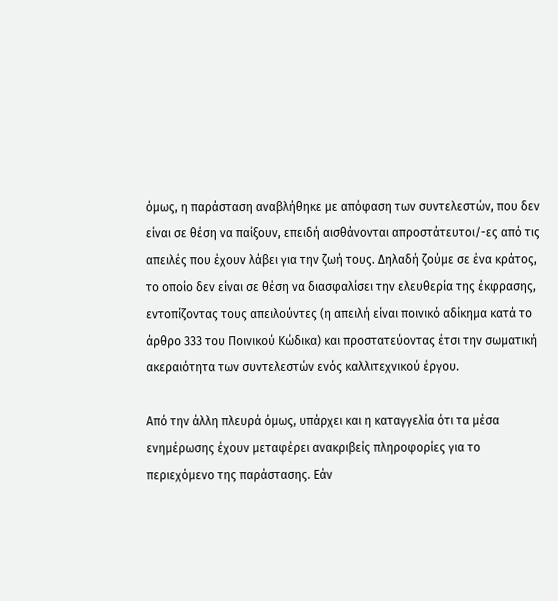όμως, η παράσταση αναβλήθηκε με απόφαση των συντελεστών, που δεν είναι σε θέση να παίξουν, επειδή αισθάνονται απροστάτευτοι/-ες από τις απειλές που έχουν λάβει για την ζωή τους. Δηλαδή ζούμε σε ένα κράτος, το οποίο δεν είναι σε θέση να διασφαλίσει την ελευθερία της έκφρασης, εντοπίζοντας τους απειλούντες (η απειλή είναι ποινικό αδίκημα κατά το άρθρο 333 του Ποινικού Κώδικα) και προστατεύοντας έτσι την σωματική ακεραιότητα των συντελεστών ενός καλλιτεχνικού έργου.

Από την άλλη πλευρά όμως, υπάρχει και η καταγγελία ότι τα μέσα ενημέρωσης έχουν μεταφέρει ανακριβείς πληροφορίες για το περιεχόμενο της παράστασης. Εάν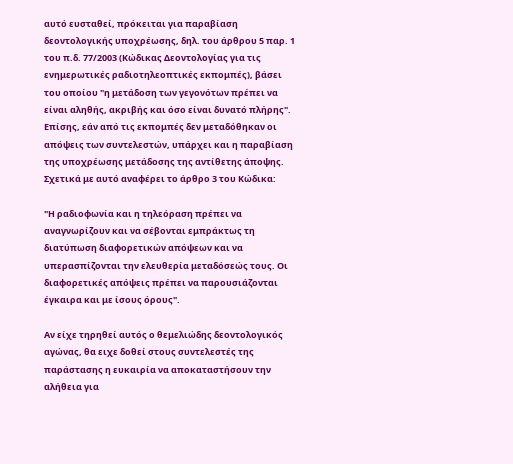αυτό ευσταθεί, πρόκειται για παραβίαση δεοντολογικής υποχρέωσης, δηλ. του άρθρου 5 παρ. 1 του π.δ. 77/2003 (Κώδικας Δεοντολογίας για τις ενημερωτικές ραδιοτηλεοπτικές εκπομπές), βάσει του οποίου "η μετάδοση των γεγονότων πρέπει να είναι αληθής, ακριβής και όσο είναι δυνατό πλήρης". Επίσης, εάν από τις εκπομπές δεν μεταδόθηκαν οι απόψεις των συντελεστών, υπάρχει και η παραβίαση της υποχρέωσης μετάδοσης της αντίθετης άποψης. Σχετικά με αυτό αναφέρει το άρθρο 3 του Κώδικα:

"Η ραδιοφωνία και η τηλεόραση πρέπει να αναγνωρίζουν και να σέβονται εμπράκτως τη διατύπωση διαφορετικών απόψεων και να υπερασπίζονται την ελευθερία μεταδόσεώς τους. Οι διαφορετικές απόψεις πρέπει να παρουσιάζονται έγκαιρα και με ίσους όρους".

Αν είχε τηρηθεί αυτός ο θεμελιώδης δεοντολογικός αγώνας, θα ειχε δοθεί στους συντελεστές της παράστασης η ευκαιρία να αποκαταστήσουν την αλήθεια για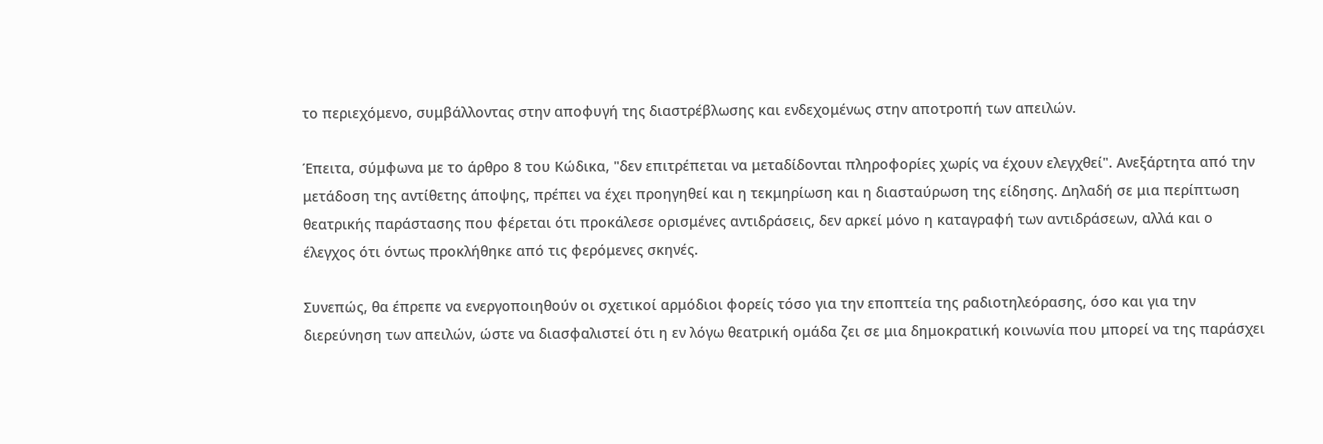το περιεχόμενο, συμβάλλοντας στην αποφυγή της διαστρέβλωσης και ενδεχομένως στην αποτροπή των απειλών.

Έπειτα, σύμφωνα με το άρθρο 8 του Κώδικα, "δεν επιτρέπεται να μεταδίδονται πληροφορίες χωρίς να έχουν ελεγχθεί". Ανεξάρτητα από την μετάδοση της αντίθετης άποψης, πρέπει να έχει προηγηθεί και η τεκμηρίωση και η διασταύρωση της είδησης. Δηλαδή σε μια περίπτωση θεατρικής παράστασης που φέρεται ότι προκάλεσε ορισμένες αντιδράσεις, δεν αρκεί μόνο η καταγραφή των αντιδράσεων, αλλά και ο έλεγχος ότι όντως προκλήθηκε από τις φερόμενες σκηνές.

Συνεπώς, θα έπρεπε να ενεργοποιηθούν οι σχετικοί αρμόδιοι φορείς τόσο για την εποπτεία της ραδιοτηλεόρασης, όσο και για την διερεύνηση των απειλών, ώστε να διασφαλιστεί ότι η εν λόγω θεατρική ομάδα ζει σε μια δημοκρατική κοινωνία που μπορεί να της παράσχει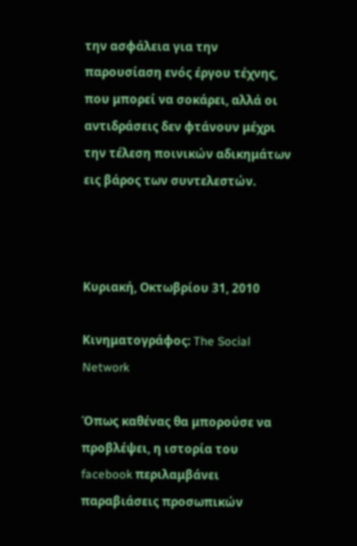την ασφάλεια για την παρουσίαση ενός έργου τέχνης, που μπορεί να σοκάρει, αλλά οι αντιδράσεις δεν φτάνουν μέχρι την τέλεση ποινικών αδικημάτων εις βάρος των συντελεστών.



Κυριακή, Οκτωβρίου 31, 2010

Κινηματογράφος: The Social Network

Όπως καθένας θα μπορούσε να προβλέψει, η ιστορία του facebook περιλαμβάνει παραβιάσεις προσωπικών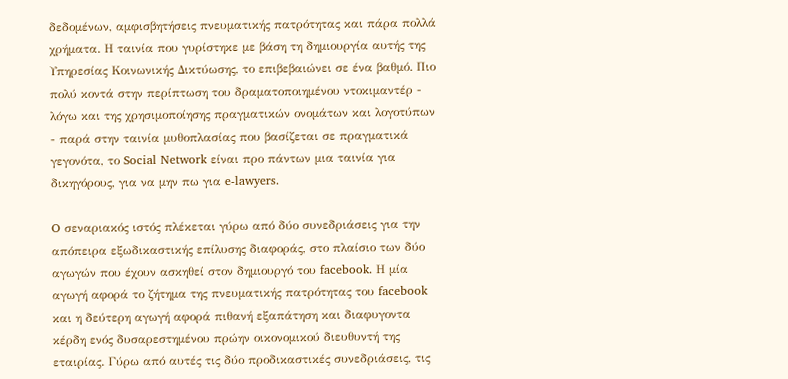δεδομένων, αμφισβητήσεις πνευματικής πατρότητας και πάρα πολλά χρήματα. Η ταινία που γυρίστηκε με βάση τη δημιουργία αυτής της Υπηρεσίας Κοινωνικής Δικτύωσης, το επιβεβαιώνει σε ένα βαθμό. Πιο πολύ κοντά στην περίπτωση του δραματοποιημένου ντοκιμαντέρ - λόγω και της χρησιμοποίησης πραγματικών ονομάτων και λογοτύπων - παρά στην ταινία μυθοπλασίας που βασίζεται σε πραγματικά γεγονότα, το Social Network είναι προ πάντων μια ταινία για δικηγόρους, για να μην πω για e-lawyers.

O σεναριακός ιστός πλέκεται γύρω από δύο συνεδριάσεις για την απόπειρα εξωδικαστικής επίλυσης διαφοράς, στο πλαίσιο των δύο αγωγών που έχουν ασκηθεί στον δημιουργό του facebook. Η μία αγωγή αφορά το ζήτημα της πνευματικής πατρότητας του facebook και η δεύτερη αγωγή αφορά πιθανή εξαπάτηση και διαφυγοντα κέρδη ενός δυσαρεστημένου πρώην οικονομικού διευθυντή της εταιρίας. Γύρω από αυτές τις δύο προδικαστικές συνεδριάσεις, τις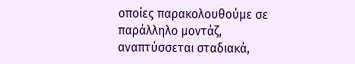οποίες παρακολουθούμε σε παράλληλο μοντάζ, αναπτύσσεται σταδιακά,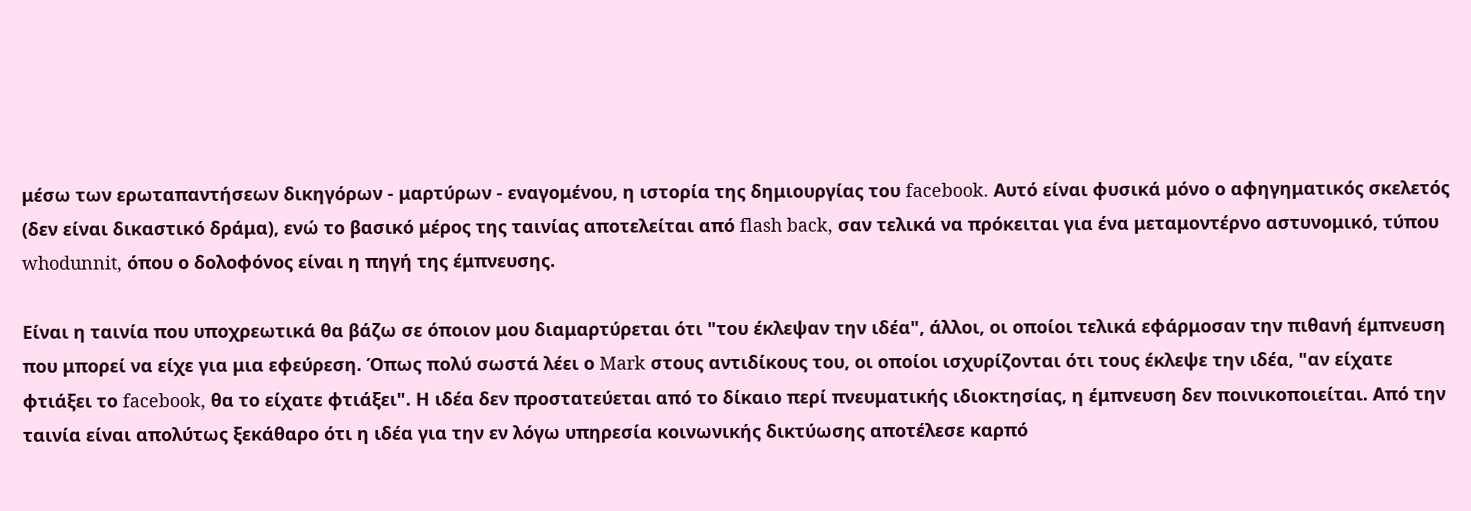μέσω των ερωταπαντήσεων δικηγόρων - μαρτύρων - εναγομένου, η ιστορία της δημιουργίας του facebook. Αυτό είναι φυσικά μόνο ο αφηγηματικός σκελετός (δεν είναι δικαστικό δράμα), ενώ το βασικό μέρος της ταινίας αποτελείται από flash back, σαν τελικά να πρόκειται για ένα μεταμοντέρνο αστυνομικό, τύπου whodunnit, όπου ο δολοφόνος είναι η πηγή της έμπνευσης.

Είναι η ταινία που υποχρεωτικά θα βάζω σε όποιον μου διαμαρτύρεται ότι "του έκλεψαν την ιδέα", άλλοι, οι οποίοι τελικά εφάρμοσαν την πιθανή έμπνευση που μπορεί να είχε για μια εφεύρεση. Όπως πολύ σωστά λέει ο Mark στους αντιδίκους του, οι οποίοι ισχυρίζονται ότι τους έκλεψε την ιδέα, "αν είχατε φτιάξει το facebook, θα το είχατε φτιάξει". Η ιδέα δεν προστατεύεται από το δίκαιο περί πνευματικής ιδιοκτησίας, η έμπνευση δεν ποινικοποιείται. Από την ταινία είναι απολύτως ξεκάθαρο ότι η ιδέα για την εν λόγω υπηρεσία κοινωνικής δικτύωσης αποτέλεσε καρπό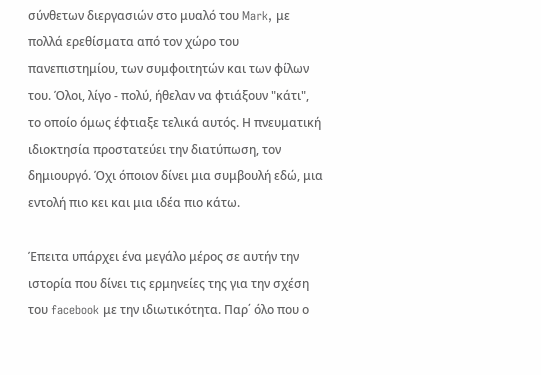σύνθετων διεργασιών στο μυαλό του Mark, με πολλά ερεθίσματα από τον χώρο του πανεπιστημίου, των συμφοιτητών και των φίλων του. Όλοι, λίγο - πολύ, ήθελαν να φτιάξουν "κάτι", το οποίο όμως έφτιαξε τελικά αυτός. Η πνευματική ιδιοκτησία προστατεύει την διατύπωση, τον δημιουργό. Όχι όποιον δίνει μια συμβουλή εδώ, μια εντολή πιο κει και μια ιδέα πιο κάτω.

Έπειτα υπάρχει ένα μεγάλο μέρος σε αυτήν την ιστορία που δίνει τις ερμηνείες της για την σχέση του facebook με την ιδιωτικότητα. Παρ΄ όλο που ο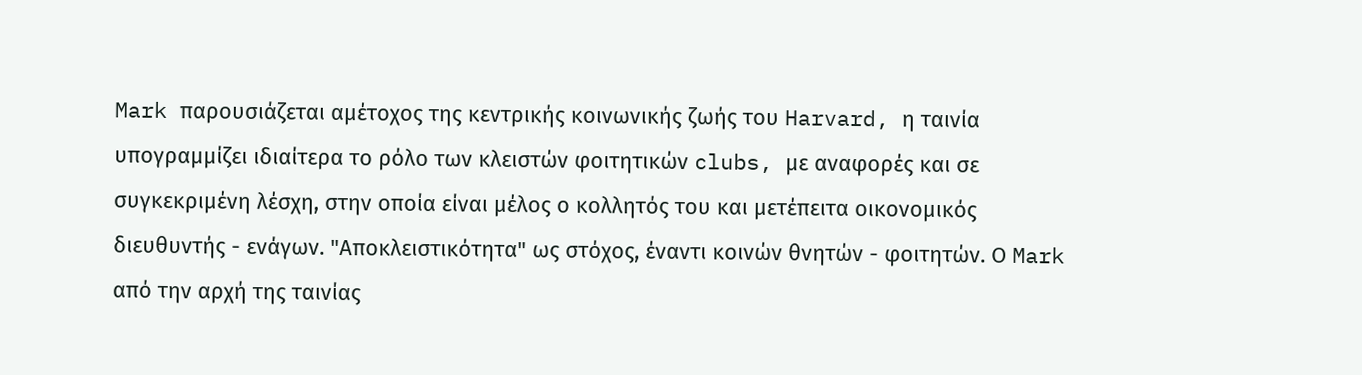Mark παρουσιάζεται αμέτοχος της κεντρικής κοινωνικής ζωής του Harvard, η ταινία υπογραμμίζει ιδιαίτερα το ρόλο των κλειστών φοιτητικών clubs, με αναφορές και σε συγκεκριμένη λέσχη, στην οποία είναι μέλος ο κολλητός του και μετέπειτα οικονομικός διευθυντής - ενάγων. "Αποκλειστικότητα" ως στόχος, έναντι κοινών θνητών - φοιτητών. Ο Mark από την αρχή της ταινίας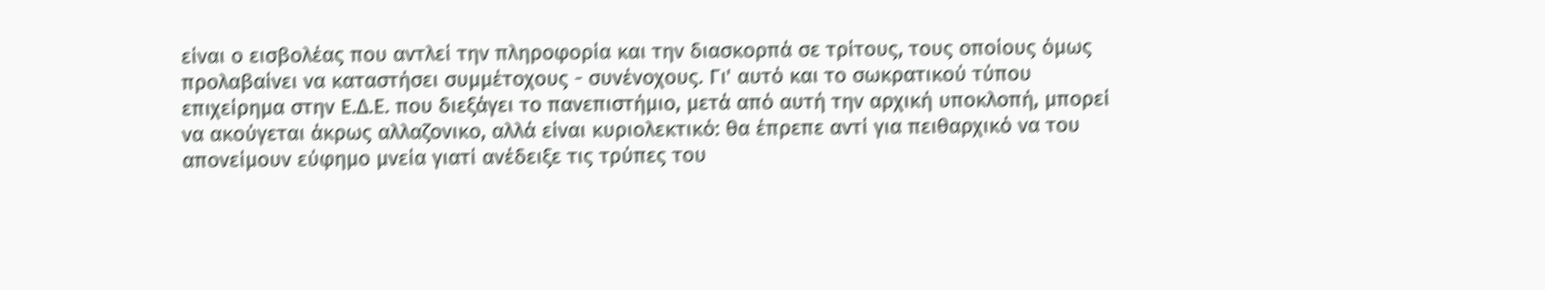είναι ο εισβολέας που αντλεί την πληροφορία και την διασκορπά σε τρίτους, τους οποίους όμως προλαβαίνει να καταστήσει συμμέτοχους - συνένοχους. Γι' αυτό και το σωκρατικού τύπου επιχείρημα στην Ε.Δ.Ε. που διεξάγει το πανεπιστήμιο, μετά από αυτή την αρχική υποκλοπή, μπορεί να ακούγεται άκρως αλλαζονικο, αλλά είναι κυριολεκτικό: θα έπρεπε αντί για πειθαρχικό να του απονείμουν εύφημο μνεία γιατί ανέδειξε τις τρύπες του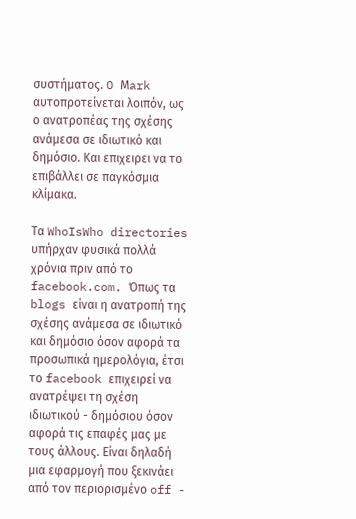συστήματος. O Μark αυτοπροτείνεται λοιπόν, ως ο ανατροπέας της σχέσης ανάμεσα σε ιδιωτικό και δημόσιο. Και επιχειρει να το επιβάλλει σε παγκόσμια κλίμακα.

Τα WhoIsWho directories υπήρχαν φυσικά πολλά χρόνια πριν από το facebook.com. Όπως τα blogs είναι η ανατροπή της σχέσης ανάμεσα σε ιδιωτικό και δημόσιο όσον αφορά τα προσωπικά ημερολόγια, έτσι το facebook επιχειρεί να ανατρέψει τη σχέση ιδιωτικού - δημόσιου όσον αφορά τις επαφές μας με τους άλλους. Είναι δηλαδή μια εφαρμογή που ξεκινάει από τον περιορισμένο off -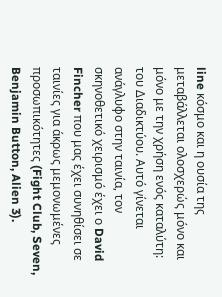line κόσμο και η ουσία της μεταβάλλεται ολοσχερώς μόνο και μόνο με την χρήση ενός καταλύτη: του Διαδικτύου. Αυτό γίνεται ανάγλυφο στην ταινία, τον σκηνοθετικό χειρισμό έχει ο David Fincher που μας έχει συνηθίσει σε ταινίες για άκρως μεμονωμένες προσωπικότητες (Fight Club, Seven, Benjamin Button, Alien 3).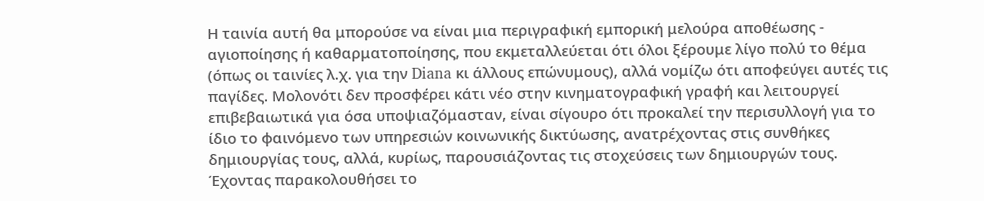Η ταινία αυτή θα μπορούσε να είναι μια περιγραφική εμπορική μελούρα αποθέωσης - αγιοποίησης ή καθαρματοποίησης, που εκμεταλλεύεται ότι όλοι ξέρουμε λίγο πολύ το θέμα (όπως οι ταινίες λ.χ. για την Diana κι άλλους επώνυμους), αλλά νομίζω ότι αποφεύγει αυτές τις παγίδες. Μολονότι δεν προσφέρει κάτι νέο στην κινηματογραφική γραφή και λειτουργεί επιβεβαιωτικά για όσα υποψιαζόμασταν, είναι σίγουρο ότι προκαλεί την περισυλλογή για το ίδιο το φαινόμενο των υπηρεσιών κοινωνικής δικτύωσης, ανατρέχοντας στις συνθήκες δημιουργίας τους, αλλά, κυρίως, παρουσιάζοντας τις στοχεύσεις των δημιουργών τους. Έχοντας παρακολουθήσει το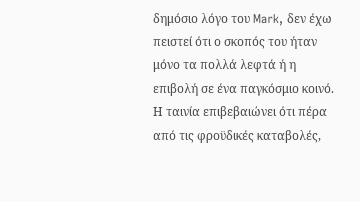δημόσιο λόγο του Mark, δεν έχω πειστεί ότι ο σκοπός του ήταν μόνο τα πολλά λεφτά ή η επιβολή σε ένα παγκόσμιο κοινό. Η ταινία επιβεβαιώνει ότι πέρα από τις φροϋδικές καταβολές,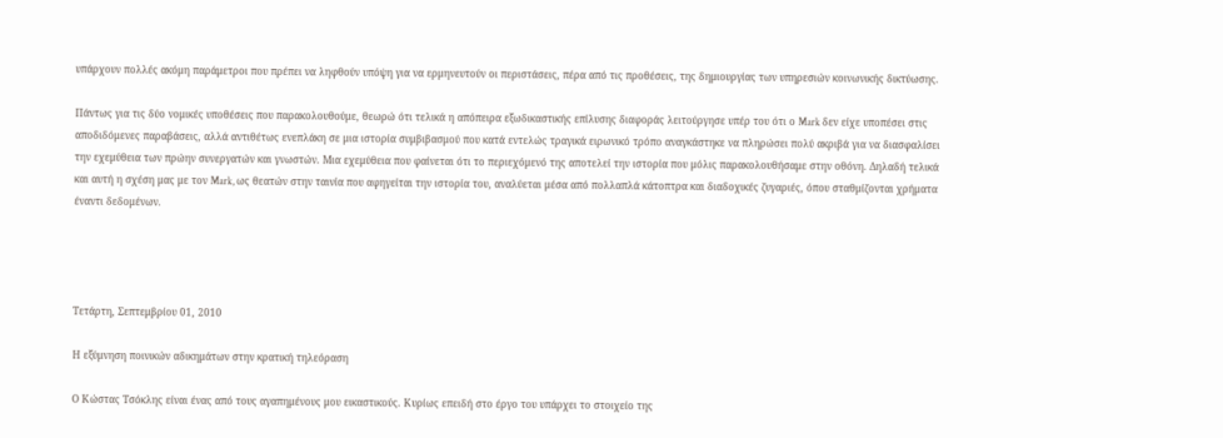υπάρχουν πολλές ακόμη παράμετροι που πρέπει να ληφθούν υπόψη για να ερμηνευτούν οι περιστάσεις, πέρα από τις προθέσεις, της δημιουργίας των υπηρεσιών κοινωνικής δικτύωσης.

Πάντως για τις δύο νομικές υποθέσεις που παρακολουθούμε, θεωρώ ότι τελικά η απόπειρα εξωδικαστικής επίλυσης διαφοράς λειτούργησε υπέρ του ότι ο Mark δεν είχε υποπέσει στις αποδιδόμενες παραβάσεις, αλλά αντιθέτως ενεπλάκη σε μια ιστορία συμβιβασμού που κατά εντελώς τραγικά ειρωνικό τρόπο αναγκάστηκε να πληρώσει πολύ ακριβά για να διασφαλίσει την εχεμύθεια των πρώην συνεργατών και γνωστών. Μια εχεμύθεια που φαίνεται ότι το περιεχόμενό της αποτελεί την ιστορία που μόλις παρακολουθήσαμε στην οθόνη. Δηλαδή τελικά και αυτή η σχέση μας με τον Mark, ως θεατών στην ταινία που αφηγείται την ιστορία του, αναλύεται μέσα από πολλαπλά κάτοπτρα και διαδοχικές ζυγαριές, όπου σταθμίζονται χρήματα έναντι δεδομένων.




Τετάρτη, Σεπτεμβρίου 01, 2010

Η εξύμνηση ποινικών αδικημάτων στην κρατική τηλεόραση

Ο Κώστας Τσόκλης είναι ένας από τους αγαπημένους μου εικαστικούς. Κυρίως επειδή στο έργο του υπάρχει το στοιχείο της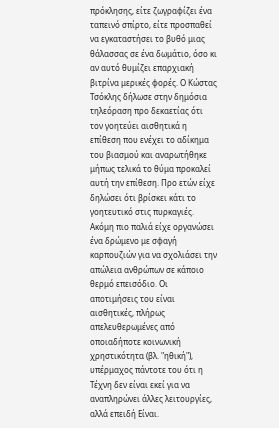πρόκλησης, είτε ζωγραφίζει ένα ταπεινό σπίρτο, είτε προσπαθεί να εγκαταστήσει το βυθό μιας θάλασσας σε ένα δωμάτιο, όσο κι αν αυτό θυμίζει επαρχιακή βιτρίνα μερικές φορές. Ο Κώστας Τσόκλης δήλωσε στην δημόσια τηλεόραση προ δεκαετίας ότι τον γοητεύει αισθητικά η επίθεση που ενέχει το αδίκημα του βιασμού και αναρωτήθηκε μήπως τελικά το θύμα προκαλεί αυτή την επίθεση. Προ ετών είχε δηλώσει ότι βρίσκει κάτι το γοητευτικό στις πυρκαγιές. Ακόμη πιο παλιά είχε οργανώσει ένα δρώμενο με σφαγή καρπουζιών για να σχολιάσει την απώλεια ανθρώπων σε κάποιο θερμό επεισόδιο. Οι αποτιμήσεις του είναι αισθητικές, πλήρως απελευθερωμένες από οποιαδήποτε κοινωνική χρηστικότητα (βλ. "ηθική"), υπέρμαχος πάντοτε του ότι η Τέχνη δεν είναι εκεί για να αναπληρώνει άλλες λειτουργίες, αλλά επειδή Είναι.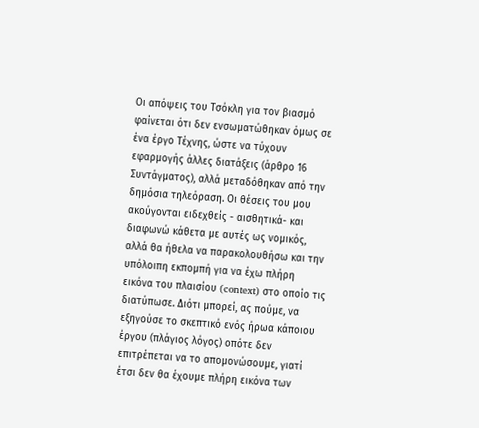Οι απόψεις του Τσόκλη για τον βιασμό φαίνεται ότι δεν ενσωματώθηκαν όμως σε ένα έργο Τέχνης, ώστε να τύχουν εφαρμογής άλλες διατάξεις (άρθρο 16 Συντάγματος), αλλά μεταδόθηκαν από την δημόσια τηλεόραση. Οι θέσεις του μου ακούγονται ειδεχθείς - αισθητικά- και διαφωνώ κάθετα με αυτές ως νομικός, αλλά θα ήθελα να παρακολουθήσω και την υπόλοιπη εκπομπή για να έχω πλήρη εικόνα του πλαισίου (context) στο οποίο τις διατύπωσε. Διότι μπορεί, ας πούμε, να εξηγούσε το σκεπτικό ενός ήρωα κάποιου έργου (πλάγιος λόγος) οπότε δεν επιτρέπεται να το απομονώσουμε, γιατί έτσι δεν θα έχουμε πλήρη εικόνα των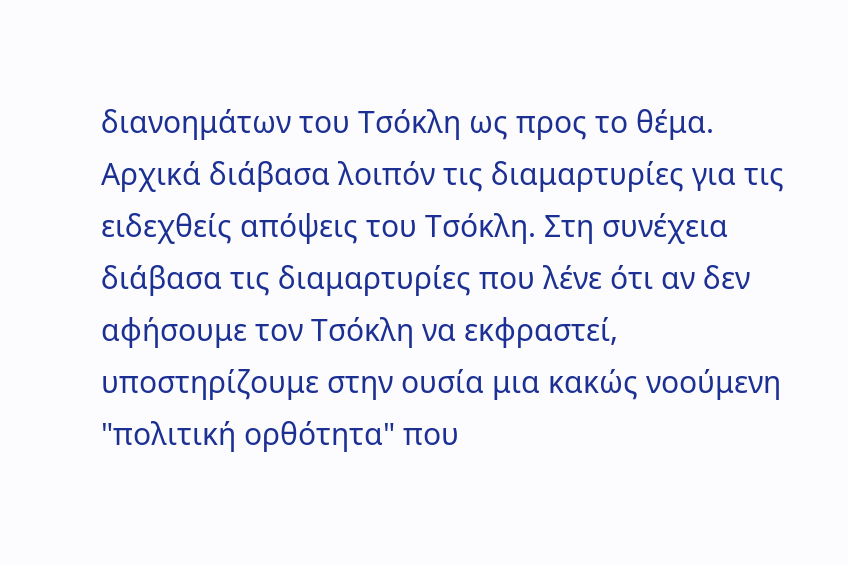διανοημάτων του Τσόκλη ως προς το θέμα. Αρχικά διάβασα λοιπόν τις διαμαρτυρίες για τις ειδεχθείς απόψεις του Τσόκλη. Στη συνέχεια διάβασα τις διαμαρτυρίες που λένε ότι αν δεν αφήσουμε τον Τσόκλη να εκφραστεί, υποστηρίζουμε στην ουσία μια κακώς νοούμενη "πολιτική ορθότητα" που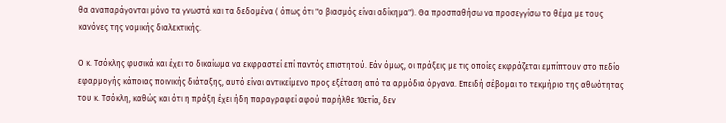θα αναπαράγονται μόνο τα γνωστά και τα δεδομένα ( όπως ότι "ο βιασμός είναι αδίκημα"). Θα προσπαθήσω να προσεγγίσω το θέμα με τους κανόνες της νομικής διαλεκτικής.

Ο κ. Τσόκλης φυσικά και έχει το δικαίωμα να εκφραστεί επί παντός επιστητού. Εάν όμως, οι πράξεις με τις οποίες εκφράζεται εμπίπτουν στο πεδίο εφαρμογής κάποιας ποινικής διάταξης, αυτό είναι αντικείμενο προς εξέταση από τα αρμόδια όργανα. Επειδή σέβομαι το τεκμήριο της αθωότητας του κ. Τσόκλη, καθώς και ότι η πράξη έχει ήδη παραγραφεί αφού παρήλθε 10ετία, δεν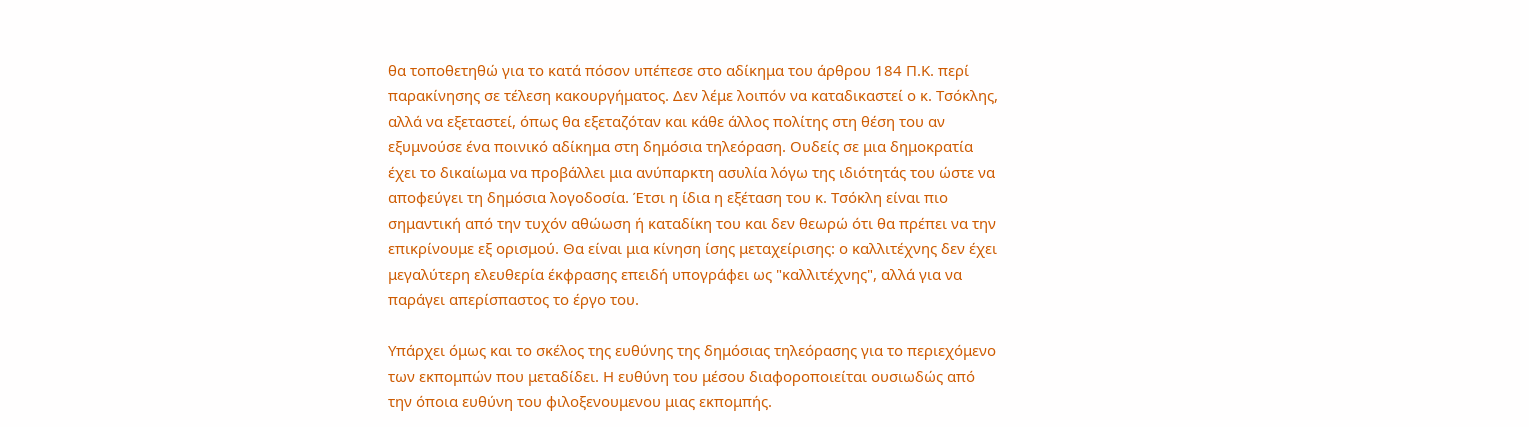θα τοποθετηθώ για το κατά πόσον υπέπεσε στο αδίκημα του άρθρου 184 Π.Κ. περί παρακίνησης σε τέλεση κακουργήματος. Δεν λέμε λοιπόν να καταδικαστεί ο κ. Τσόκλης, αλλά να εξεταστεί, όπως θα εξεταζόταν και κάθε άλλος πολίτης στη θέση του αν εξυμνούσε ένα ποινικό αδίκημα στη δημόσια τηλεόραση. Ουδείς σε μια δημοκρατία έχει το δικαίωμα να προβάλλει μια ανύπαρκτη ασυλία λόγω της ιδιότητάς του ώστε να αποφεύγει τη δημόσια λογοδοσία. Έτσι η ίδια η εξέταση του κ. Τσόκλη είναι πιο σημαντική από την τυχόν αθώωση ή καταδίκη του και δεν θεωρώ ότι θα πρέπει να την επικρίνουμε εξ ορισμού. Θα είναι μια κίνηση ίσης μεταχείρισης: ο καλλιτέχνης δεν έχει μεγαλύτερη ελευθερία έκφρασης επειδή υπογράφει ως "καλλιτέχνης", αλλά για να παράγει απερίσπαστος το έργο του.

Υπάρχει όμως και το σκέλος της ευθύνης της δημόσιας τηλεόρασης για το περιεχόμενο των εκπομπών που μεταδίδει. Η ευθύνη του μέσου διαφοροποιείται ουσιωδώς από την όποια ευθύνη του φιλοξενουμενου μιας εκπομπής.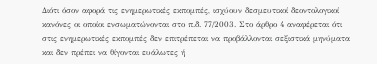Διότι όσον αφορά τις ενημερωτικές εκπομπές, ισχύουν δεσμευτικοί δεοντολογικοί κανόνες οι οποίοι ενσωματώνονται στο π.δ. 77/2003. Στο άρθρο 4 αναφέρεται ότι στις ενημερωτικές εκπομπές δεν επιτρέπεται να προβάλλονται σεξιστικά μηνύματα και δεν πρέπει να θίγονται ευάλωτες ή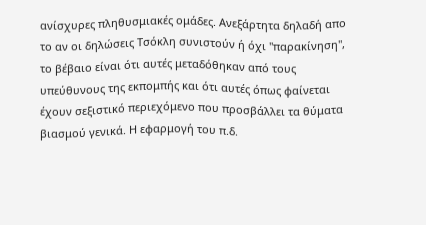ανίσχυρες πληθυσμιακές ομάδες. Ανεξάρτητα δηλαδή απο το αν οι δηλώσεις Τσόκλη συνιστούν ή όχι "παρακίνηση", το βέβαιο είναι ότι αυτές μεταδόθηκαν από τους υπεύθυνους της εκπομπής και ότι αυτές όπως φαίνεται έχουν σεξιστικό περιεχόμενο που προσβάλλει τα θύματα βιασμού γενικά. Η εφαρμογή του π.δ.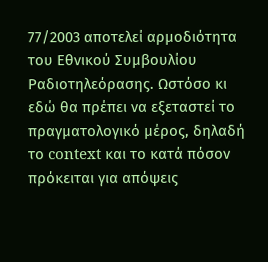77/2003 αποτελεί αρμοδιότητα του Εθνικού Συμβουλίου Ραδιοτηλεόρασης. Ωστόσο κι εδώ θα πρέπει να εξεταστεί το πραγματολογικό μέρος, δηλαδή το context και το κατά πόσον πρόκειται για απόψεις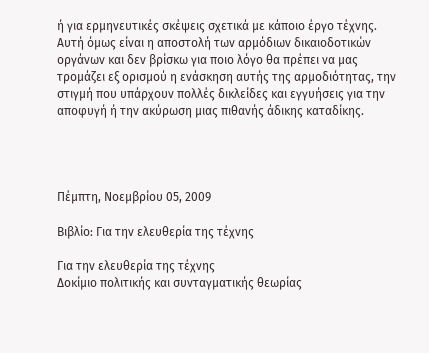ή για ερμηνευτικές σκέψεις σχετικά με κάποιο έργο τέχνης. Αυτή όμως είναι η αποστολή των αρμόδιων δικαιοδοτικών οργάνων και δεν βρίσκω για ποιο λόγο θα πρέπει να μας τρομάζει εξ ορισμού η ενάσκηση αυτής της αρμοδιότητας, την στιγμή που υπάρχουν πολλές δικλείδες και εγγυήσεις για την αποφυγή ή την ακύρωση μιας πιθανής άδικης καταδίκης.




Πέμπτη, Νοεμβρίου 05, 2009

Βιβλίο: Για την ελευθερία της τέχνης

Για την ελευθερία της τέχνης
Δοκίμιο πολιτικής και συνταγματικής θεωρίας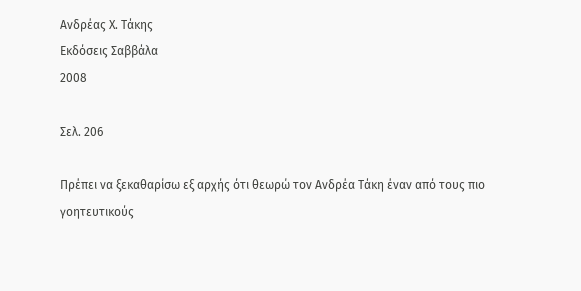Ανδρέας Χ. Τάκης
Εκδόσεις Σαββάλα
2008

Σελ. 206

Πρέπει να ξεκαθαρίσω εξ αρχής ότι θεωρώ τον Ανδρέα Τάκη έναν από τους πιο γοητευτικούς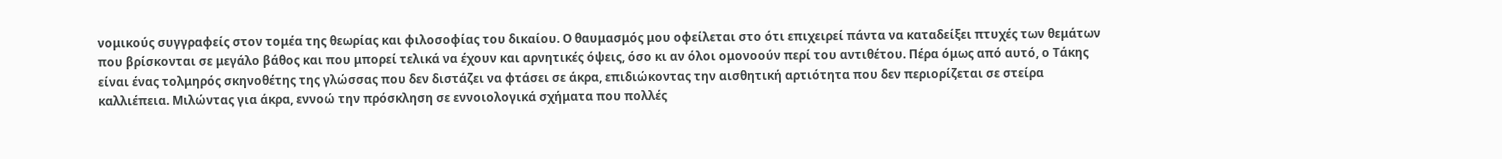νομικούς συγγραφείς στον τομέα της θεωρίας και φιλοσοφίας του δικαίου. Ο θαυμασμός μου οφείλεται στο ότι επιχειρεί πάντα να καταδείξει πτυχές των θεμάτων που βρίσκονται σε μεγάλο βάθος και που μπορεί τελικά να έχουν και αρνητικές όψεις, όσο κι αν όλοι ομονοούν περί του αντιθέτου. Πέρα όμως από αυτό, ο Τάκης είναι ένας τολμηρός σκηνοθέτης της γλώσσας που δεν διστάζει να φτάσει σε άκρα, επιδιώκοντας την αισθητική αρτιότητα που δεν περιορίζεται σε στείρα καλλιέπεια. Μιλώντας για άκρα, εννοώ την πρόσκληση σε εννοιολογικά σχήματα που πολλές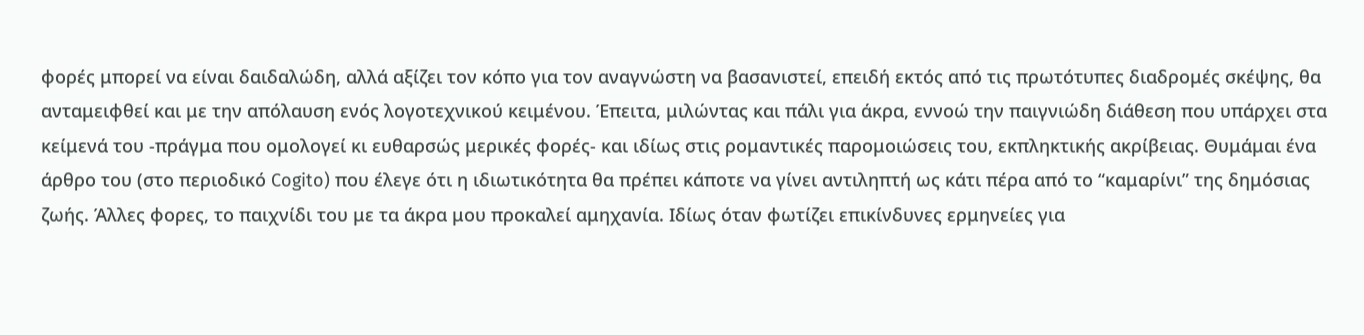φορές μπορεί να είναι δαιδαλώδη, αλλά αξίζει τον κόπο για τον αναγνώστη να βασανιστεί, επειδή εκτός από τις πρωτότυπες διαδρομές σκέψης, θα ανταμειφθεί και με την απόλαυση ενός λογοτεχνικού κειμένου. Έπειτα, μιλώντας και πάλι για άκρα, εννοώ την παιγνιώδη διάθεση που υπάρχει στα κείμενά του -πράγμα που ομολογεί κι ευθαρσώς μερικές φορές- και ιδίως στις ρομαντικές παρομοιώσεις του, εκπληκτικής ακρίβειας. Θυμάμαι ένα άρθρο του (στο περιοδικό Cogito) που έλεγε ότι η ιδιωτικότητα θα πρέπει κάποτε να γίνει αντιληπτή ως κάτι πέρα από το “καμαρίνι” της δημόσιας ζωής. Άλλες φορες, το παιχνίδι του με τα άκρα μου προκαλεί αμηχανία. Ιδίως όταν φωτίζει επικίνδυνες ερμηνείες για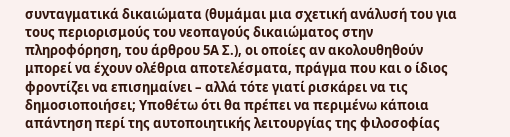συνταγματικά δικαιώματα (θυμάμαι μια σχετική ανάλυσή του για τους περιορισμούς του νεοπαγούς δικαιώματος στην πληροφόρηση, του άρθρου 5Α Σ.), οι οποίες αν ακολουθηθούν μπορεί να έχουν ολέθρια αποτελέσματα, πράγμα που και ο ίδιος φροντίζει να επισημαίνει – αλλά τότε γιατί ρισκάρει να τις δημοσιοποιήσει; Υποθέτω ότι θα πρέπει να περιμένω κάποια απάντηση περί της αυτοποιητικής λειτουργίας της φιλοσοφίας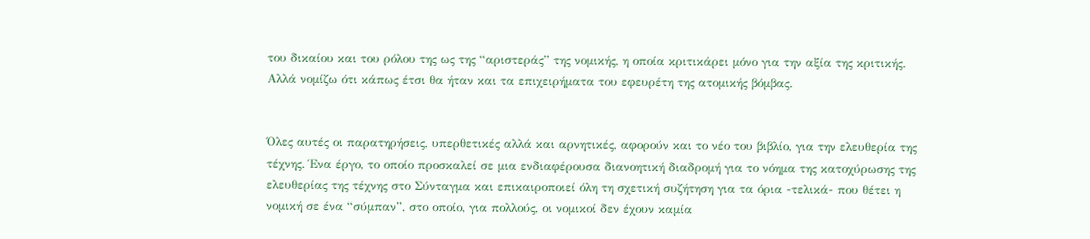του δικαίου και του ρόλου της ως της “αριστεράς” της νομικής, η οποία κριτικάρει μόνο για την αξία της κριτικής. Αλλά νομίζω ότι κάπως έτσι θα ήταν και τα επιχειρήματα του εφευρέτη της ατομικής βόμβας.


Όλες αυτές οι παρατηρήσεις, υπερθετικές αλλά και αρνητικές, αφορούν και το νέο του βιβλίο, για την ελευθερία της τέχνης. Ένα έργο, το οποίο προσκαλεί σε μια ενδιαφέρουσα διανοητική διαδρομή για το νόημα της κατοχύρωσης της ελευθερίας της τέχνης στο Σύνταγμα και επικαιροποιεί όλη τη σχετική συζήτηση για τα όρια -τελικά- που θέτει η νομική σε ένα “σύμπαν”, στο οποίο, για πολλούς, οι νομικοί δεν έχουν καμία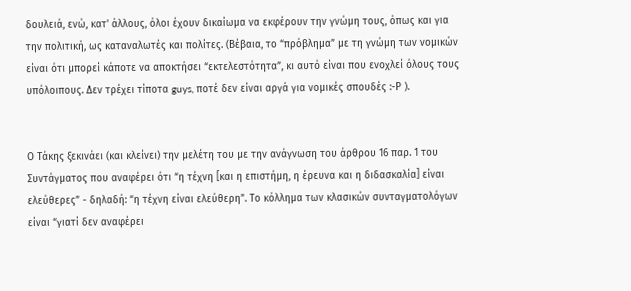δουλειά, ενώ, κατ' άλλους, όλοι έχουν δικαίωμα να εκφέρουν την γνώμη τους, όπως και για την πολιτική, ως καταναλωτές και πολίτες. (Βέβαια, το “πρόβλημα” με τη γνώμη των νομικών είναι ότι μπορεί κάποτε να αποκτήσει “εκτελεστότητα”, κι αυτό είναι που ενοχλεί όλους τους υπόλοιπους. Δεν τρέχει τίποτα guys, ποτέ δεν είναι αργά για νομικές σπουδές :-Ρ ).


Ο Τάκης ξεκινάει (και κλείνει) την μελέτη του με την ανάγνωση του άρθρου 16 παρ. 1 του Συντάγματος που αναφέρει ότι “η τέχνη [και η επιστήμη, η έρευνα και η διδασκαλία] είναι ελεύθερες” - δηλαδή: “η τέχνη είναι ελεύθερη”. Το κόλλημα των κλασικών συνταγματολόγων είναι “γιατί δεν αναφέρει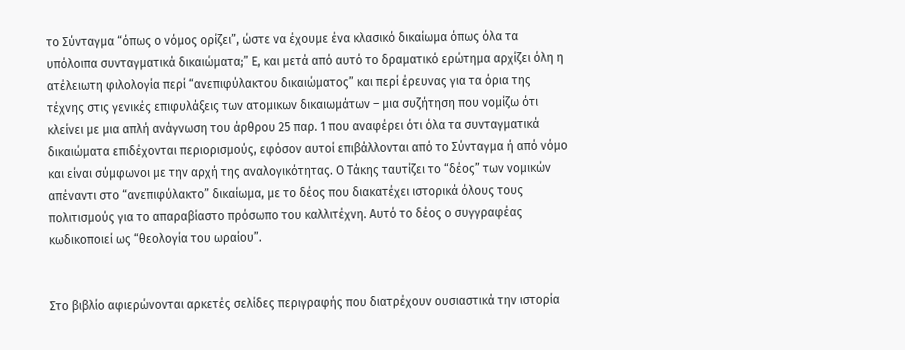το Σύνταγμα “όπως ο νόμος ορίζει”, ώστε να έχουμε ένα κλασικό δικαίωμα όπως όλα τα υπόλοιπα συνταγματικά δικαιώματα;” Ε, και μετά από αυτό το δραματικό ερώτημα αρχίζει όλη η ατέλειωτη φιλολογία περί “ανεπιφύλακτου δικαιώματος” και περί έρευνας για τα όρια της τέχνης στις γενικές επιφυλάξεις των ατομικων δικαιωμάτων – μια συζήτηση που νομίζω ότι κλείνει με μια απλή ανάγνωση του άρθρου 25 παρ. 1 που αναφέρει ότι όλα τα συνταγματικά δικαιώματα επιδέχονται περιορισμούς, εφόσον αυτοί επιβάλλονται από το Σύνταγμα ή από νόμο και είναι σύμφωνοι με την αρχή της αναλογικότητας. Ο Τάκης ταυτίζει το “δέος” των νομικών απέναντι στο “ανεπιφύλακτο” δικαίωμα, με το δέος που διακατέχει ιστορικά όλους τους πολιτισμούς για το απαραβίαστο πρόσωπο του καλλιτέχνη. Αυτό το δέος ο συγγραφέας κωδικοποιεί ως “θεολογία του ωραίου”.


Στο βιβλίο αφιερώνονται αρκετές σελίδες περιγραφής που διατρέχουν ουσιαστικά την ιστορία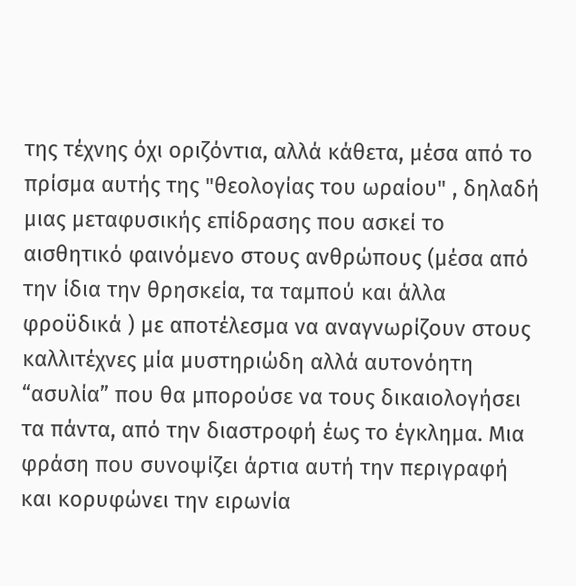της τέχνης όχι οριζόντια, αλλά κάθετα, μέσα από το πρίσμα αυτής της "θεολογίας του ωραίου" , δηλαδή μιας μεταφυσικής επίδρασης που ασκεί το αισθητικό φαινόμενο στους ανθρώπους (μέσα από την ίδια την θρησκεία, τα ταμπού και άλλα φροϋδικά ) με αποτέλεσμα να αναγνωρίζουν στους καλλιτέχνες μία μυστηριώδη αλλά αυτονόητη “ασυλία” που θα μπορούσε να τους δικαιολογήσει τα πάντα, από την διαστροφή έως το έγκλημα. Μια φράση που συνοψίζει άρτια αυτή την περιγραφή και κορυφώνει την ειρωνία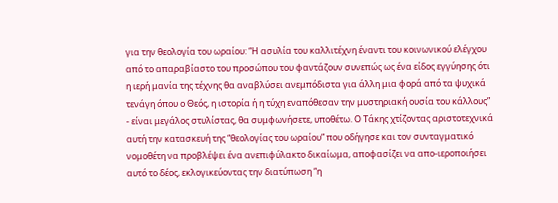για την θεολογία του ωραίου: “Η ασυλία του καλλιτέχνη έναντι του κοινωνικού ελέγχου από το απαραβίαστο του προσώπου του φαντάζουν συνεπώς ως ένα είδος εγγύησης ότι η ιερή μανία της τέχνης θα αναβλύσει ανεμπόδιστα για άλλη μια φορά από τα ψυχικά τενάγη όπου ο Θεός, η ιστορία ή η τύχη εναπόθεσαν την μυστηριακή ουσία του κάλλους” - είναι μεγάλος στυλίστας, θα συμφωνήσετε, υποθέτω. Ο Τάκης χτίζοντας αριστοτεχνικά αυτή την κατασκευή της “θεολογίας του ωραίου” που οδήγησε και τον συνταγματικό νομοθέτη να προβλέψει ένα ανεπιφύλακτο δικαίωμα, αποφασίζει να απο-ιεροποιήσει αυτό το δέος, εκλογικεύοντας την διατύπωση “η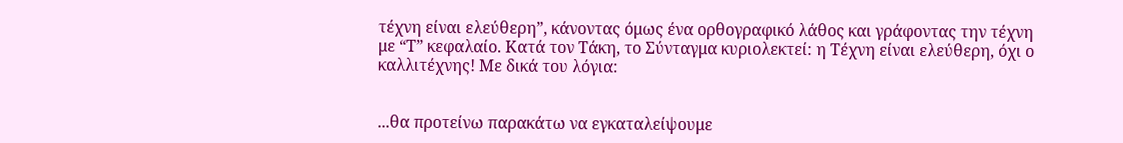τέχνη είναι ελεύθερη”, κάνοντας όμως ένα ορθογραφικό λάθος και γράφοντας την τέχνη με “Τ” κεφαλαίο. Κατά τον Τάκη, το Σύνταγμα κυριολεκτεί: η Τέχνη είναι ελεύθερη, όχι ο καλλιτέχνης! Με δικά του λόγια:


...θα προτείνω παρακάτω να εγκαταλείψουμε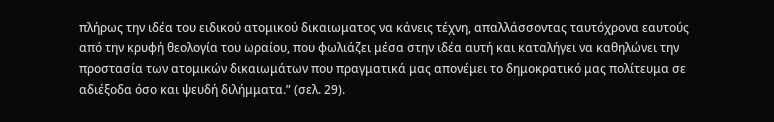πλήρως την ιδέα του ειδικού ατομικού δικαιωματος να κάνεις τέχνη, απαλλάσσοντας ταυτόχρονα εαυτούς από την κρυφή θεολογία του ωραίου, που φωλιάζει μέσα στην ιδέα αυτή και καταλήγει να καθηλώνει την προστασία των ατομικών δικαιωμάτων που πραγματικά μας απονέμει το δημοκρατικό μας πολίτευμα σε αδιέξοδα όσο και ψευδή διλήμματα.” (σελ. 29).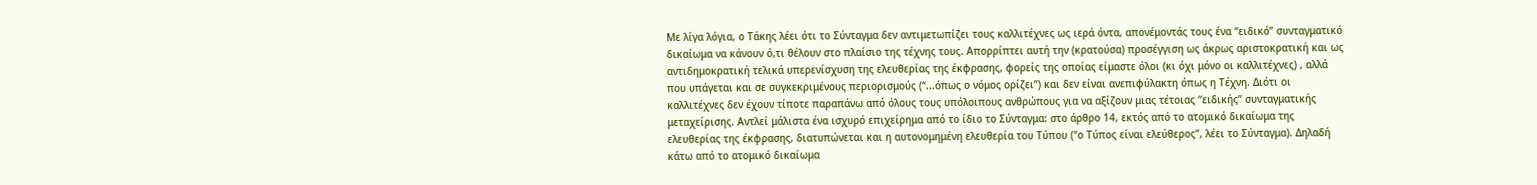Με λίγα λόγια, ο Τάκης λέει ότι το Σύνταγμα δεν αντιμετωπίζει τους καλλιτέχνες ως ιερά όντα, απονέμοντάς τους ένα “ειδικό” συνταγματικό δικαίωμα να κάνουν ό,τι θέλουν στο πλαίσιο της τέχνης τους. Απορρίπτει αυτή την (κρατούσα) προσέγγιση ως άκρως αριστοκρατική και ως αντιδημοκρατική τελικά υπερενίσχυση της ελευθερίας της έκφρασης, φορείς της οποίας είμαστε όλοι (κι όχι μόνο οι καλλιτέχνες) , αλλά που υπάγεται και σε συγκεκριμένους περιορισμούς (“...όπως ο νόμος ορίζει”) και δεν είναι ανεπιφύλακτη όπως η Τέχνη. Διότι οι καλλιτέχνες δεν έχουν τίποτε παραπάνω από όλους τους υπόλοιπους ανθρώπους για να αξίζουν μιας τέτοιας “ειδικής” συνταγματικής μεταχείρισης. Αντλεί μάλιστα ένα ισχυρό επιχείρημα από το ίδιο το Σύνταγμα: στο άρθρο 14, εκτός από το ατομικό δικαίωμα της ελευθερίας της έκφρασης, διατυπώνεται και η αυτονομημένη ελευθερία του Τύπου (“ο Τύπος είναι ελεύθερος”, λέει το Σύνταγμα). Δηλαδή κάτω από το ατομικό δικαίωμα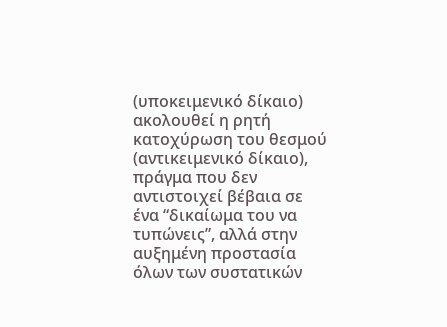(υποκειμενικό δίκαιο) ακολουθεί η ρητή κατοχύρωση του θεσμού (αντικειμενικό δίκαιο), πράγμα που δεν αντιστοιχεί βέβαια σε ένα “δικαίωμα του να τυπώνεις”, αλλά στην αυξημένη προστασία όλων των συστατικών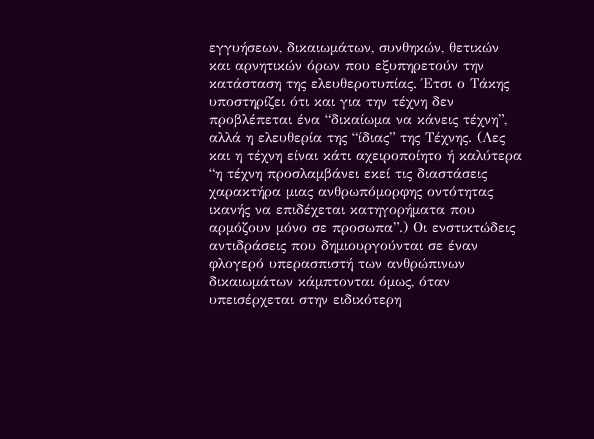εγγυήσεων, δικαιωμάτων, συνθηκών, θετικών και αρνητικών όρων που εξυπηρετούν την κατάσταση της ελευθεροτυπίας. Έτσι ο Τάκης υποστηρίζει ότι και για την τέχνη δεν προβλέπεται ένα “δικαίωμα να κάνεις τέχνη”, αλλά η ελευθερία της “ίδιας” της Τέχνης. (Λες και η τέχνη είναι κάτι αχειροποίητο ή καλύτερα “η τέχνη προσλαμβάνει εκεί τις διαστάσεις χαρακτήρα μιας ανθρωπόμορφης οντότητας ικανής να επιδέχεται κατηγορήματα που αρμόζουν μόνο σε προσωπα”.) Οι ενστικτώδεις αντιδράσεις που δημιουργούνται σε έναν φλογερό υπερασπιστή των ανθρώπινων δικαιωμάτων κάμπτονται όμως, όταν υπεισέρχεται στην ειδικότερη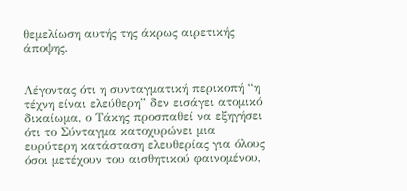θεμελίωση αυτής της άκρως αιρετικής άποψης.


Λέγοντας ότι η συνταγματική περικοπή “η τέχνη είναι ελεύθερη” δεν εισάγει ατομικό δικαίωμα, ο Τάκης προσπαθεί να εξηγήσει ότι το Σύνταγμα κατοχυρώνει μια ευρύτερη κατάσταση ελευθερίας για όλους όσοι μετέχουν του αισθητικού φαινομένου,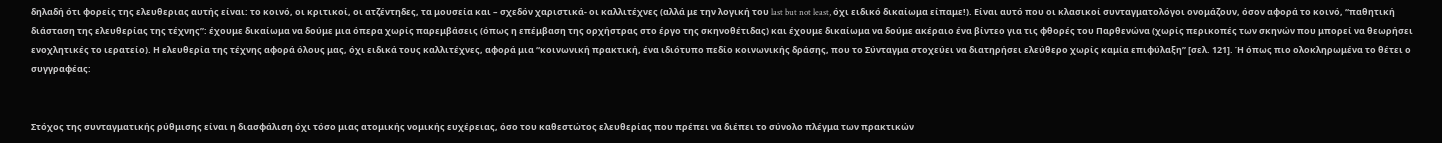δηλαδή ότι φορείς της ελευθεριας αυτής είναι: το κοινό, οι κριτικοί, οι ατζέντηδες, τα μουσεία και – σχεδόν χαριστικά- οι καλλιτέχνες (αλλά με την λογική του last but not least, όχι ειδικό δικαίωμα είπαμε!). Είναι αυτό που οι κλασικοί συνταγματολόγοι ονομάζουν, όσον αφορά το κοινό, “παθητική διάσταση της ελευθερίας της τέχνης”: έχουμε δικαίωμα να δούμε μια όπερα χωρίς παρεμβάσεις (όπως η επέμβαση της ορχήστρας στο έργο της σκηνοθέτιδας) και έχουμε δικαίωμα να δούμε ακέραιο ένα βίντεο για τις φθορές του Παρθενώνα (χωρίς περικοπές των σκηνών που μπορεί να θεωρήσει ενοχλητικές το ιερατείο). Η ελευθερία της τέχνης αφορά όλους μας, όχι ειδικά τους καλλιτέχνες, αφορά μια “κοινωνική πρακτική, ένα ιδιότυπο πεδίο κοινωνικής δράσης, που το Σύνταγμα στοχεύει να διατηρήσει ελεύθερο χωρίς καμία επιφύλαξη” [σελ. 121]. Ή όπως πιο ολοκληρωμένα το θέτει ο συγγραφέας:


Στόχος της συνταγματικής ρύθμισης είναι η διασφάλιση όχι τόσο μιας ατομικής νομικής ευχέρειας, όσο του καθεστώτος ελευθερίας που πρέπει να διέπει το σύνολο πλέγμα των πρακτικών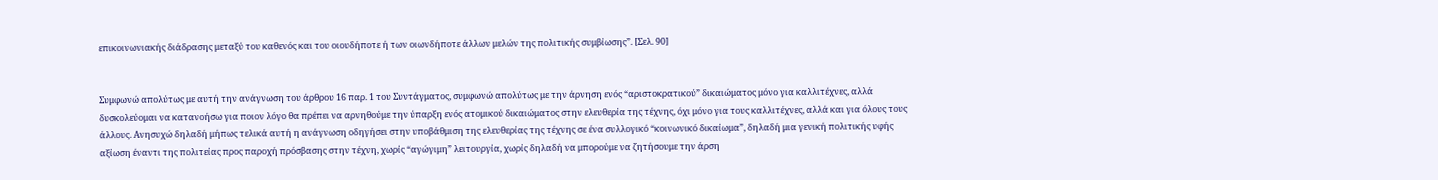επικοινωνιακής διάδρασης μεταξύ του καθενός και του οιουδήποτε ή των οιωνδήποτε άλλων μελών της πολιτικής συμβίωσης”. [Σελ. 90]


Συμφωνώ απολύτως με αυτή την ανάγνωση του άρθρου 16 παρ. 1 του Συντάγματος, συμφωνώ απολύτως με την άρνηση ενός “αριστοκρατικού” δικαιώματος μόνο για καλλιτέχνες, αλλά δυσκολεύομαι να κατανοήσω για ποιον λόγο θα πρέπει να αρνηθούμε την ύπαρξη ενός ατομικού δικαιώματος στην ελευθερία της τέχνης, όχι μόνο για τους καλλιτέχνες, αλλά και για όλους τους άλλους. Ανησυχώ δηλαδή μήπως τελικά αυτή η ανάγνωση οδηγήσει στην υποβάθμιση της ελευθερίας της τέχνης σε ένα συλλογικό “κοινωνικό δικαίωμα”, δηλαδή μια γενική πολιτικής υφής αξίωση έναντι της πολιτείας προς παροχή πρόσβασης στην τέχνη, χωρίς “αγώγιμη” λειτουργία, χωρίς δηλαδή να μπορούμε να ζητήσουμε την άρση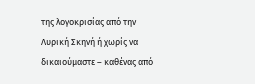της λογοκρισίας από την Λυρική Σκηνή ή χωρίς να δικαιούμαστε – καθένας από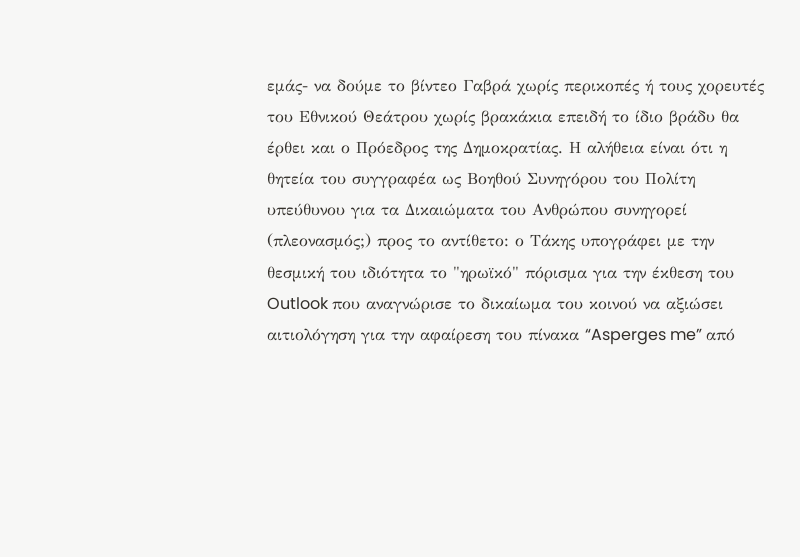εμάς- να δούμε το βίντεο Γαβρά χωρίς περικοπές ή τους χορευτές του Εθνικού Θεάτρου χωρίς βρακάκια επειδή το ίδιο βράδυ θα έρθει και ο Πρόεδρος της Δημοκρατίας. Η αλήθεια είναι ότι η θητεία του συγγραφέα ως Βοηθού Συνηγόρου του Πολίτη υπεύθυνου για τα Δικαιώματα του Ανθρώπου συνηγορεί (πλεονασμός;) προς το αντίθετο: ο Τάκης υπογράφει με την θεσμική του ιδιότητα το "ηρωϊκό" πόρισμα για την έκθεση του Outlook που αναγνώρισε το δικαίωμα του κοινού να αξιώσει αιτιολόγηση για την αφαίρεση του πίνακα “Asperges me” από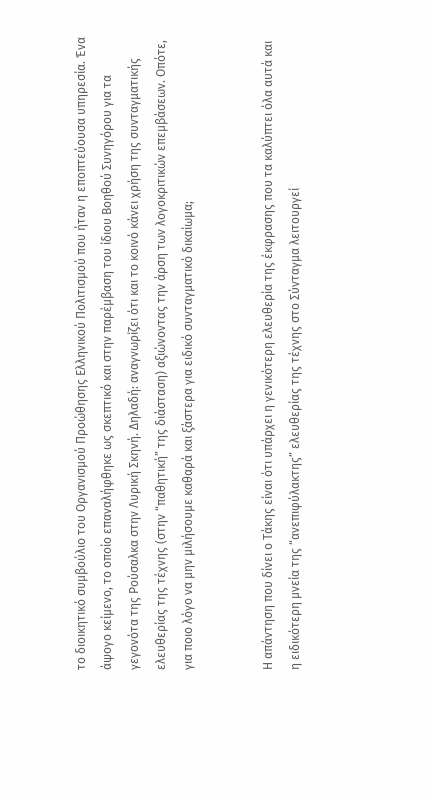το διοικητικό συμβούλιο του Οργανισμού Προώθησης Ελληνικού Πολιτισμού που ήταν η εποπτεύουσα υπηρεσία. Ένα άψογο κείμενο, το οποίο επαναλήφθηκε ως σκεπτικό και στην παρέμβαση του ίδιου Βοηθού Συνηγόρου για τα γεγονότα της Ρούσαλκα στην Λυρική Σκηνή. Δηλαδή: αναγνωρίζει ότι και το κοινό κάνει χρήση της συνταγματικής ελευθερίας της τέχνης (στην “παθητική” της διάσταση) αξιώνοντας την άρση των λογοκριτικών επεμβάσεων. Οπότε, για ποιο λόγο να μην μιλήσουμε καθαρά και ξάστερα για ειδικό συνταγματικό δικαίωμα;


Η απάντηση που δίνει ο Τάκης είναι ότι υπάρχει η γενικότερη ελευθερία της έκφρασης που τα καλύπτει όλα αυτά και η ειδικότερη μνεία της “ανεπιφύλακτης” ελευθερίας της τέχνης στο Σύνταγμα λειτουργεί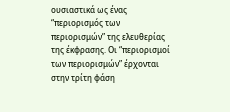ουσιαστικά ως ένας “περιορισμός των περιορισμών” της ελευθερίας της έκφρασης. Οι “περιορισμοί των περιορισμών” έρχονται στην τρίτη φάση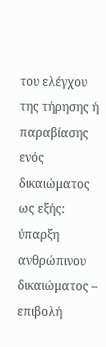του ελέγχου της τήρησης ή παραβίασης ενός δικαιώματος ως εξής: ύπαρξη ανθρώπινου δικαιώματος – επιβολή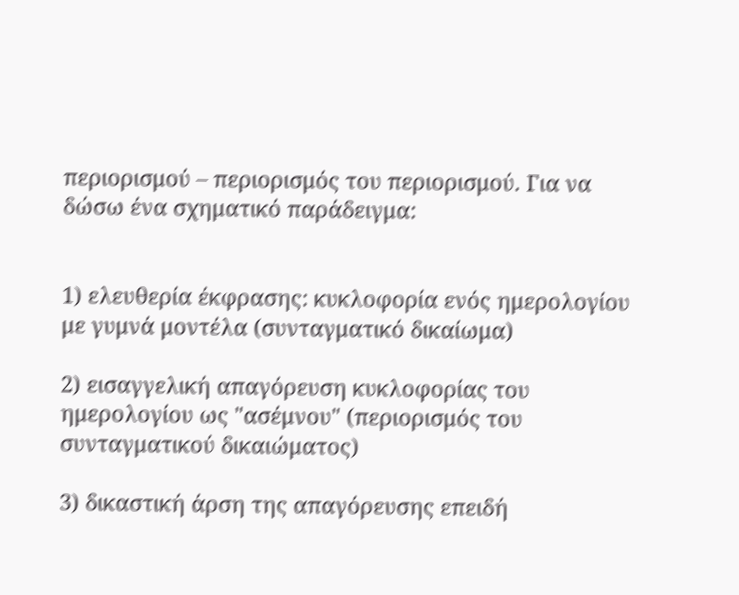περιορισμού – περιορισμός του περιορισμού. Για να δώσω ένα σχηματικό παράδειγμα:


1) ελευθερία έκφρασης: κυκλοφορία ενός ημερολογίου με γυμνά μοντέλα (συνταγματικό δικαίωμα)

2) εισαγγελική απαγόρευση κυκλοφορίας του ημερολογίου ως "ασέμνου" (περιορισμός του συνταγματικού δικαιώματος)

3) δικαστική άρση της απαγόρευσης επειδή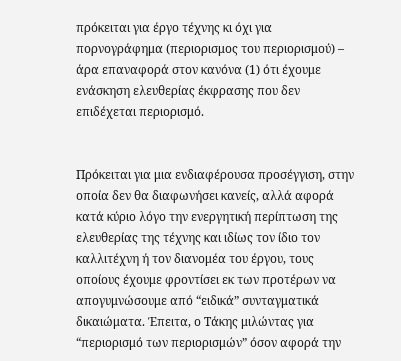πρόκειται για έργο τέχνης κι όχι για πορνογράφημα (περιορισμος του περιορισμού) – άρα επαναφορά στον κανόνα (1) ότι έχουμε ενάσκηση ελευθερίας έκφρασης που δεν επιδέχεται περιορισμό.


Πρόκειται για μια ενδιαφέρουσα προσέγγιση, στην οποία δεν θα διαφωνήσει κανείς, αλλά αφορά κατά κύριο λόγο την ενεργητική περίπτωση της ελευθερίας της τέχνης και ιδίως τον ίδιο τον καλλιτέχνη ή τον διανομέα του έργου, τους οποίους έχουμε φροντίσει εκ των προτέρων να απογυμνώσουμε από “ειδικά” συνταγματικά δικαιώματα. Έπειτα, ο Τάκης μιλώντας για “περιορισμό των περιορισμών” όσον αφορά την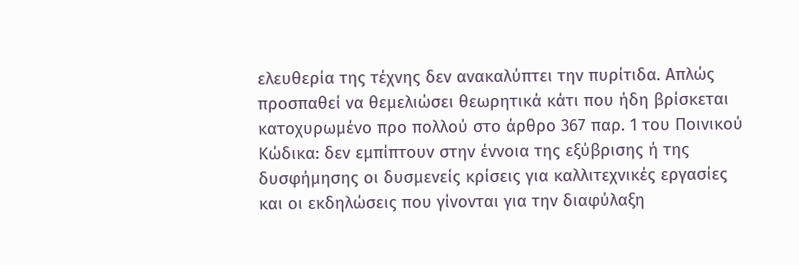ελευθερία της τέχνης δεν ανακαλύπτει την πυρίτιδα. Απλώς προσπαθεί να θεμελιώσει θεωρητικά κάτι που ήδη βρίσκεται κατοχυρωμένο προ πολλού στο άρθρο 367 παρ. 1 του Ποινικού Κώδικα: δεν εμπίπτουν στην έννοια της εξύβρισης ή της δυσφήμησης οι δυσμενείς κρίσεις για καλλιτεχνικές εργασίες και οι εκδηλώσεις που γίνονται για την διαφύλαξη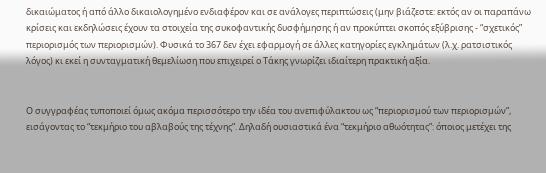δικαιώματος ή από άλλο δικαιολογημένο ενδιαφέρον και σε ανάλογες περιπτώσεις (μην βιάζεστε: εκτός αν οι παραπάνω κρίσεις και εκδηλώσεις έχουν τα στοιχεία της συκοφαντικής δυσφήμησης ή αν προκύπτει σκοπός εξύβρισης - “σχετικός” περιορισμός των περιορισμών). Φυσικά το 367 δεν έχει εφαρμογή σε άλλες κατηγορίες εγκλημάτων (λ.χ. ρατσιστικός λόγος) κι εκεί η συνταγματική θεμελίωση που επιχειρεί ο Τάκης γνωρίζει ιδιαίτερη πρακτική αξία.


Ο συγγραφέας τυποποιεί όμως ακόμα περισσότερο την ιδέα του ανεπιφύλακτου ως “περιορισμού των περιορισμών”, εισάγοντας το “τεκμήριο του αβλαβούς της τέχνης”. Δηλαδή ουσιαστικά ένα “τεκμήριο αθωότητας”: όποιος μετέχει της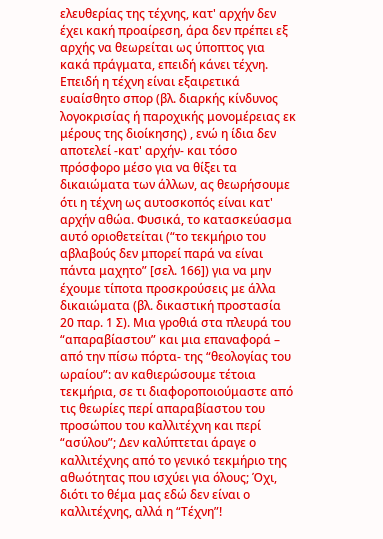ελευθερίας της τέχνης, κατ' αρχήν δεν έχει κακή προαίρεση, άρα δεν πρέπει εξ αρχής να θεωρείται ως ύποπτος για κακά πράγματα, επειδή κάνει τέχνη. Επειδή η τέχνη είναι εξαιρετικά ευαίσθητο σπορ (βλ. διαρκής κίνδυνος λογοκρισίας ή παροχικής μονομέρειας εκ μέρους της διοίκησης) , ενώ η ίδια δεν αποτελεί -κατ' αρχήν- και τόσο πρόσφορο μέσο για να θίξει τα δικαιώματα των άλλων, ας θεωρήσουμε ότι η τέχνη ως αυτοσκοπός είναι κατ' αρχήν αθώα. Φυσικά, το κατασκεύασμα αυτό οριοθετείται (“το τεκμήριο του αβλαβούς δεν μπορεί παρά να είναι πάντα μαχητο” [σελ. 166]) για να μην έχουμε τίποτα προσκρούσεις με άλλα δικαιώματα (βλ. δικαστική προστασία 20 παρ. 1 Σ). Μια γροθιά στα πλευρά του “απαραβίαστου” και μια επαναφορά – από την πίσω πόρτα- της “θεολογίας του ωραίου”: αν καθιερώσουμε τέτοια τεκμήρια, σε τι διαφοροποιούμαστε από τις θεωρίες περί απαραβίαστου του προσώπου του καλλιτέχνη και περί “ασύλου”; Δεν καλύπτεται άραγε ο καλλιτέχνης από το γενικό τεκμήριο της αθωότητας που ισχύει για όλους; Όχι, διότι το θέμα μας εδώ δεν είναι ο καλλιτέχνης, αλλά η “Τέχνη”!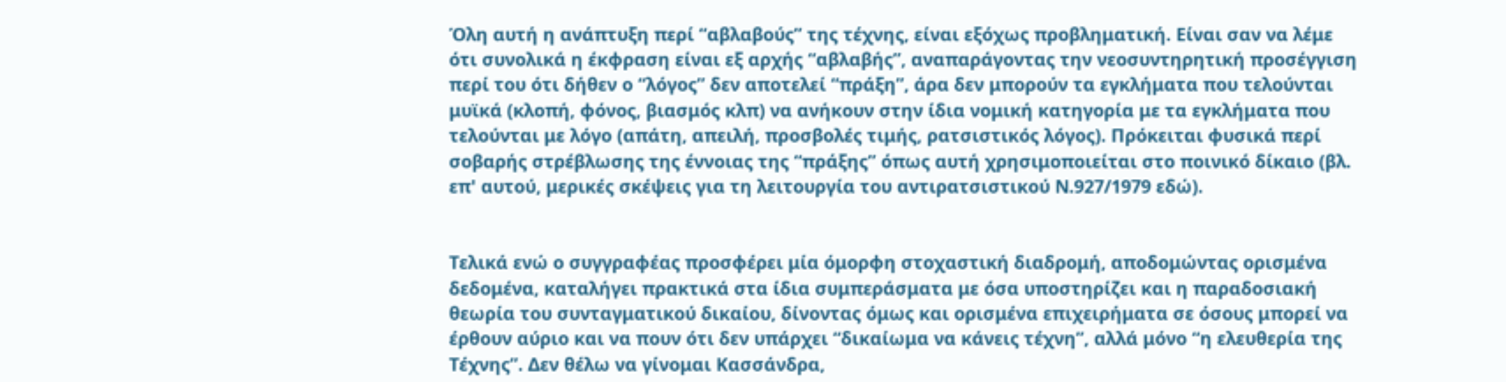Όλη αυτή η ανάπτυξη περί “αβλαβούς” της τέχνης, είναι εξόχως προβληματική. Είναι σαν να λέμε ότι συνολικά η έκφραση είναι εξ αρχής “αβλαβής”, αναπαράγοντας την νεοσυντηρητική προσέγγιση περί του ότι δήθεν ο “λόγος” δεν αποτελεί “πράξη”, άρα δεν μπορούν τα εγκλήματα που τελούνται μυϊκά (κλοπή, φόνος, βιασμός κλπ) να ανήκουν στην ίδια νομική κατηγορία με τα εγκλήματα που τελούνται με λόγο (απάτη, απειλή, προσβολές τιμής, ρατσιστικός λόγος). Πρόκειται φυσικά περί σοβαρής στρέβλωσης της έννοιας της “πράξης” όπως αυτή χρησιμοποιείται στο ποινικό δίκαιο (βλ. επ' αυτού, μερικές σκέψεις για τη λειτουργία του αντιρατσιστικού Ν.927/1979 εδώ).


Τελικά ενώ ο συγγραφέας προσφέρει μία όμορφη στοχαστική διαδρομή, αποδομώντας ορισμένα δεδομένα, καταλήγει πρακτικά στα ίδια συμπεράσματα με όσα υποστηρίζει και η παραδοσιακή θεωρία του συνταγματικού δικαίου, δίνοντας όμως και ορισμένα επιχειρήματα σε όσους μπορεί να έρθουν αύριο και να πουν ότι δεν υπάρχει “δικαίωμα να κάνεις τέχνη”, αλλά μόνο “η ελευθερία της Τέχνης”. Δεν θέλω να γίνομαι Κασσάνδρα,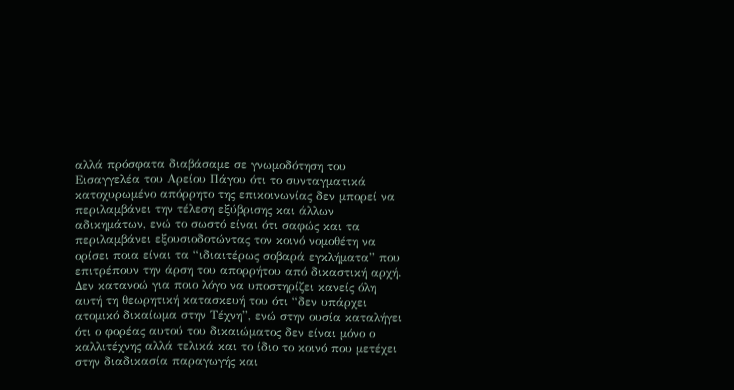αλλά πρόσφατα διαβάσαμε σε γνωμοδότηση του Εισαγγελέα του Αρείου Πάγου ότι το συνταγματικά κατοχυρωμένο απόρρητο της επικοινωνίας δεν μπορεί να περιλαμβάνει την τέλεση εξύβρισης και άλλων αδικημάτων, ενώ το σωστό είναι ότι σαφώς και τα περιλαμβάνει εξουσιοδοτώντας τον κοινό νομοθέτη να ορίσει ποια είναι τα “ιδιαιτέρως σοβαρά εγκλήματα” που επιτρέπουν την άρση του απορρήτου από δικαστική αρχή. Δεν κατανοώ για ποιο λόγο να υποστηρίζει κανείς όλη αυτή τη θεωρητική κατασκευή του ότι “δεν υπάρχει ατομικό δικαίωμα στην Τέχνη”, ενώ στην ουσία καταλήγει ότι ο φορέας αυτού του δικαιώματος δεν είναι μόνο ο καλλιτέχνης αλλά τελικά και το ίδιο το κοινό που μετέχει στην διαδικασία παραγωγής και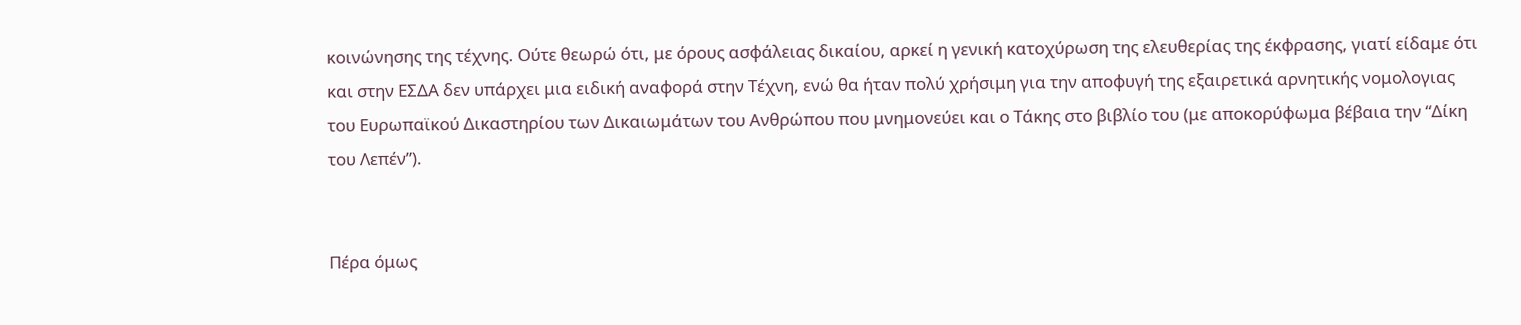κοινώνησης της τέχνης. Ούτε θεωρώ ότι, με όρους ασφάλειας δικαίου, αρκεί η γενική κατοχύρωση της ελευθερίας της έκφρασης, γιατί είδαμε ότι και στην ΕΣΔΑ δεν υπάρχει μια ειδική αναφορά στην Τέχνη, ενώ θα ήταν πολύ χρήσιμη για την αποφυγή της εξαιρετικά αρνητικής νομολογιας του Ευρωπαϊκού Δικαστηρίου των Δικαιωμάτων του Ανθρώπου που μνημονεύει και ο Τάκης στο βιβλίο του (με αποκορύφωμα βέβαια την “Δίκη του Λεπέν”).


Πέρα όμως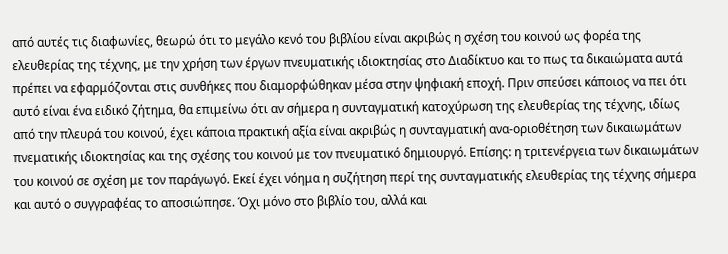από αυτές τις διαφωνίες, θεωρώ ότι το μεγάλο κενό του βιβλίου είναι ακριβώς η σχέση του κοινού ως φορέα της ελευθερίας της τέχνης, με την χρήση των έργων πνευματικής ιδιοκτησίας στο Διαδίκτυο και το πως τα δικαιώματα αυτά πρέπει να εφαρμόζονται στις συνθήκες που διαμορφώθηκαν μέσα στην ψηφιακή εποχή. Πριν σπεύσει κάποιος να πει ότι αυτό είναι ένα ειδικό ζήτημα, θα επιμείνω ότι αν σήμερα η συνταγματική κατοχύρωση της ελευθερίας της τέχνης, ιδίως από την πλευρά του κοινού, έχει κάποια πρακτική αξία είναι ακριβώς η συνταγματική ανα-οριοθέτηση των δικαιωμάτων πνεματικής ιδιοκτησίας και της σχέσης του κοινού με τον πνευματικό δημιουργό. Επίσης: η τριτενέργεια των δικαιωμάτων του κοινού σε σχέση με τον παράγωγό. Εκεί έχει νόημα η συζήτηση περί της συνταγματικής ελευθερίας της τέχνης σήμερα και αυτό ο συγγραφέας το αποσιώπησε. Όχι μόνο στο βιβλίο του, αλλά και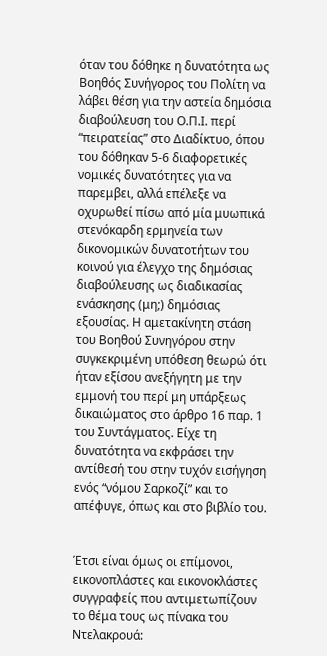όταν του δόθηκε η δυνατότητα ως Βοηθός Συνήγορος του Πολίτη να λάβει θέση για την αστεία δημόσια διαβούλευση του Ο.Π.Ι. περί “πειρατείας” στο Διαδίκτυο, όπου του δόθηκαν 5-6 διαφορετικές νομικές δυνατότητες για να παρεμβει, αλλά επέλεξε να οχυρωθεί πίσω από μία μυωπικά στενόκαρδη ερμηνεία των δικονομικών δυνατοτήτων του κοινού για έλεγχο της δημόσιας διαβούλευσης ως διαδικασίας ενάσκησης (μη;) δημόσιας εξουσίας. Η αμετακίνητη στάση του Βοηθού Συνηγόρου στην συγκεκριμένη υπόθεση θεωρώ ότι ήταν εξίσου ανεξήγητη με την εμμονή του περί μη υπάρξεως δικαιώματος στο άρθρο 16 παρ. 1 του Συντάγματος. Είχε τη δυνατότητα να εκφράσει την αντίθεσή του στην τυχόν εισήγηση ενός “νόμου Σαρκοζί” και το απέφυγε, όπως και στο βιβλίο του.


Έτσι είναι όμως οι επίμονοι, εικονοπλάστες και εικονοκλάστες συγγραφείς που αντιμετωπίζουν το θέμα τους ως πίνακα του Ντελακρουά: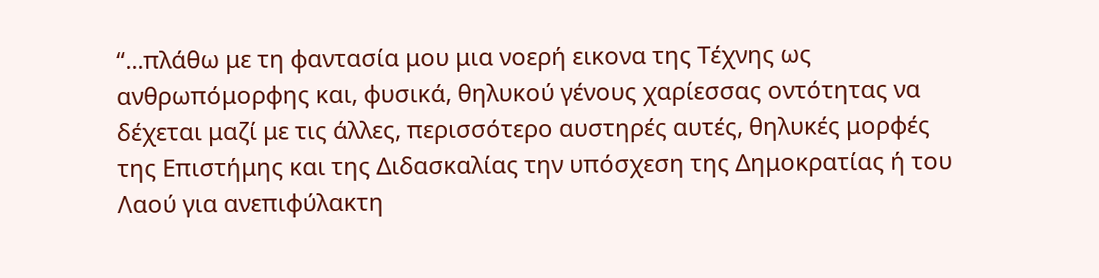“...πλάθω με τη φαντασία μου μια νοερή εικονα της Τέχνης ως ανθρωπόμορφης και, φυσικά, θηλυκού γένους χαρίεσσας οντότητας να δέχεται μαζί με τις άλλες, περισσότερο αυστηρές αυτές, θηλυκές μορφές της Επιστήμης και της Διδασκαλίας την υπόσχεση της Δημοκρατίας ή του Λαού για ανεπιφύλακτη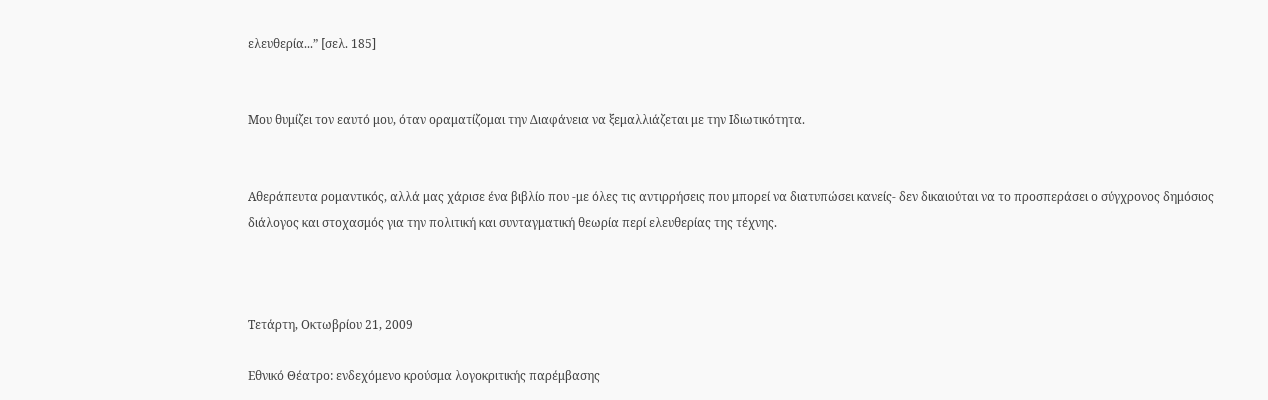ελευθερία...” [σελ. 185]


Μου θυμίζει τον εαυτό μου, όταν οραματίζομαι την Διαφάνεια να ξεμαλλιάζεται με την Ιδιωτικότητα.


Αθεράπευτα ρομαντικός, αλλά μας χάρισε ένα βιβλίο που -με όλες τις αντιρρήσεις που μπορεί να διατυπώσει κανείς- δεν δικαιούται να το προσπεράσει ο σύγχρονος δημόσιος διάλογος και στοχασμός για την πολιτική και συνταγματική θεωρία περί ελευθερίας της τέχνης.



Τετάρτη, Οκτωβρίου 21, 2009

Εθνικό Θέατρο: ενδεχόμενο κρούσμα λογοκριτικής παρέμβασης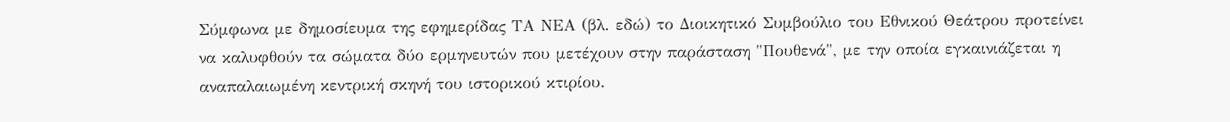Σύμφωνα με δημοσίευμα της εφημερίδας ΤΑ ΝΕΑ (βλ. εδώ) το Διοικητικό Συμβούλιο του Εθνικού Θεάτρου προτείνει να καλυφθούν τα σώματα δύο ερμηνευτών που μετέχουν στην παράσταση "Πουθενά", με την οποία εγκαινιάζεται η αναπαλαιωμένη κεντρική σκηνή του ιστορικού κτιρίου.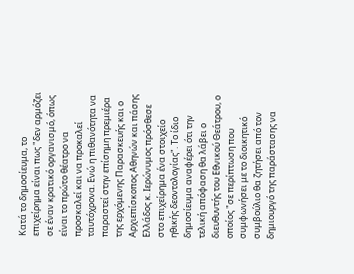Κατά το δημοσίευμα, το επιχείρημα είναι πως "δεν αρμόζει σε έναν κρατικό οργανισμό, όπως είναι το πρώτο θέατρο να προσκαλεί και να προκαλεί ταυτόχρονα. Ενώ η πιθανότητα να παραστεί στην επίσημη πρεμιέρα της ερχόμενης Παρασκευής και ο Αρχιεπίσκοπος Αθηνών και πάσης Ελλάδος κ. Ιερώνυμος πρόσθεσε στο επιχείρημα ένα στοιχείο ηθικής δεοντολογίας". Το ίδιο δημοσίευμα αναφέρει ότι την τελική απόφαση θα λάβει ο διευθυντής του Εθνικού Θεάτρου, ο οποίος "σε περίπτωση που συμφωνήσει με το διοικητικό συμβούλιο θα ζητήσει από τον δημιουργό της παράστασης να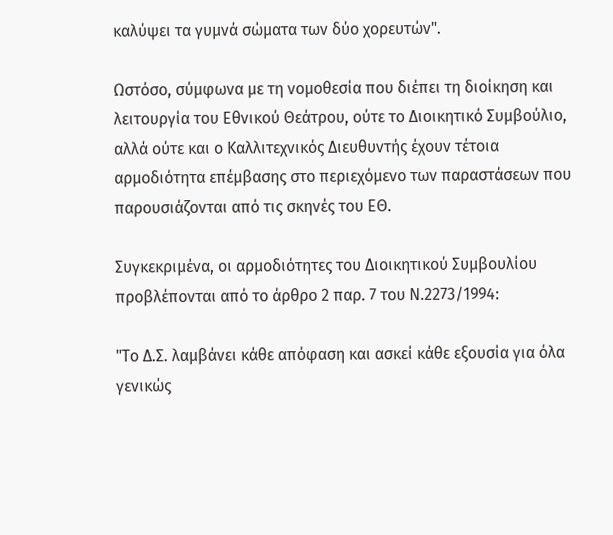καλύψει τα γυμνά σώματα των δύο χορευτών".

Ωστόσο, σύμφωνα με τη νομοθεσία που διέπει τη διοίκηση και λειτουργία του Εθνικού Θεάτρου, ούτε το Διοικητικό Συμβούλιο, αλλά ούτε και ο Καλλιτεχνικός Διευθυντής έχουν τέτοια αρμοδιότητα επέμβασης στο περιεχόμενο των παραστάσεων που παρουσιάζονται από τις σκηνές του ΕΘ.

Συγκεκριμένα, οι αρμοδιότητες του Διοικητικού Συμβουλίου προβλέπονται από το άρθρο 2 παρ. 7 του Ν.2273/1994:

"Το Δ.Σ. λαμβάνει κάθε απόφαση και ασκεί κάθε εξουσία για όλα γενικώς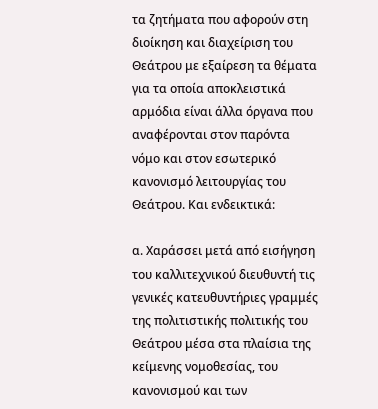τα ζητήματα που αφορούν στη διοίκηση και διαχείριση του Θεάτρου με εξαίρεση τα θέματα για τα οποία αποκλειστικά αρμόδια είναι άλλα όργανα που αναφέρονται στον παρόντα νόμο και στον εσωτερικό κανονισμό λειτουργίας του Θεάτρου. Και ενδεικτικά:

α. Χαράσσει μετά από εισήγηση του καλλιτεχνικού διευθυντή τις γενικές κατευθυντήριες γραμμές της πολιτιστικής πολιτικής του Θεάτρου μέσα στα πλαίσια της κείμενης νομοθεσίας, του κανονισμού και των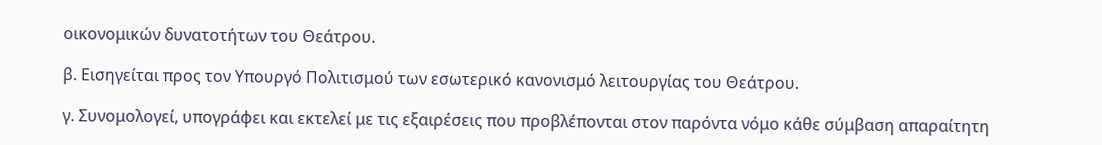οικονομικών δυνατοτήτων του Θεάτρου.

β. Εισηγείται προς τον Υπουργό Πολιτισμού των εσωτερικό κανονισμό λειτουργίας του Θεάτρου.

γ. Συνομολογεί, υπογράφει και εκτελεί με τις εξαιρέσεις που προβλέπονται στον παρόντα νόμο κάθε σύμβαση απαραίτητη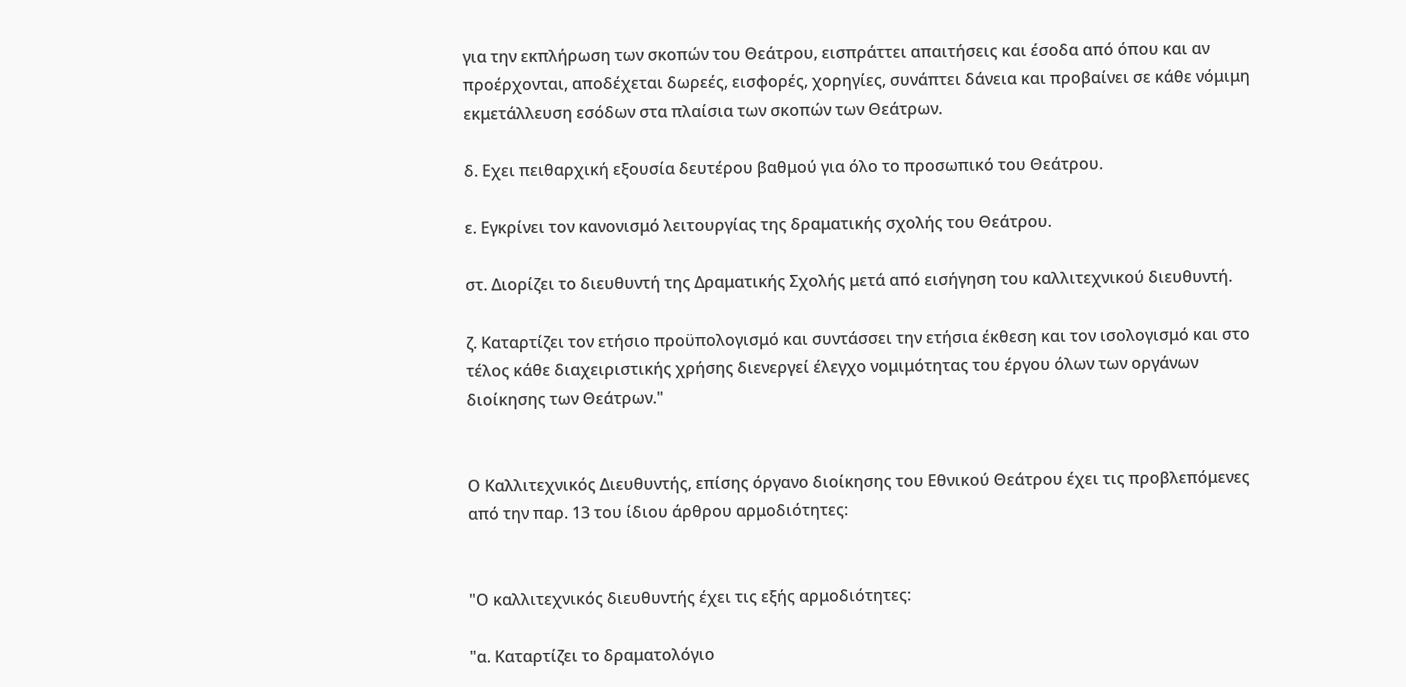για την εκπλήρωση των σκοπών του Θεάτρου, εισπράττει απαιτήσεις και έσοδα από όπου και αν προέρχονται, αποδέχεται δωρεές, εισφορές, χορηγίες, συνάπτει δάνεια και προβαίνει σε κάθε νόμιμη εκμετάλλευση εσόδων στα πλαίσια των σκοπών των Θεάτρων.

δ. Εχει πειθαρχική εξουσία δευτέρου βαθμού για όλο το προσωπικό του Θεάτρου.

ε. Εγκρίνει τον κανονισμό λειτουργίας της δραματικής σχολής του Θεάτρου.

στ. Διορίζει το διευθυντή της Δραματικής Σχολής μετά από εισήγηση του καλλιτεχνικού διευθυντή.

ζ. Καταρτίζει τον ετήσιο προϋπολογισμό και συντάσσει την ετήσια έκθεση και τον ισολογισμό και στο τέλος κάθε διαχειριστικής χρήσης διενεργεί έλεγχο νομιμότητας του έργου όλων των οργάνων διοίκησης των Θεάτρων."


Ο Καλλιτεχνικός Διευθυντής, επίσης όργανο διοίκησης του Εθνικού Θεάτρου έχει τις προβλεπόμενες από την παρ. 13 του ίδιου άρθρου αρμοδιότητες:


"Ο καλλιτεχνικός διευθυντής έχει τις εξής αρμοδιότητες:

"α. Καταρτίζει το δραματολόγιο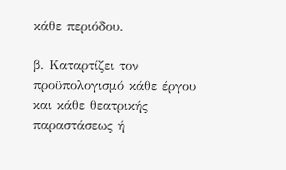κάθε περιόδου.

β. Καταρτίζει τον προϋπολογισμό κάθε έργου και κάθε θεατρικής παραστάσεως ή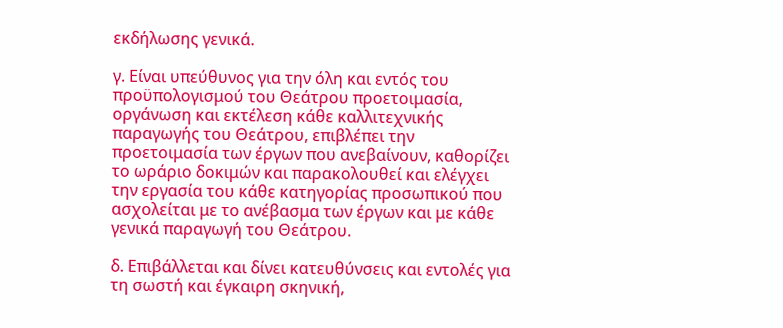εκδήλωσης γενικά.

γ. Είναι υπεύθυνος για την όλη και εντός του προϋπολογισμού του Θεάτρου προετοιμασία, οργάνωση και εκτέλεση κάθε καλλιτεχνικής παραγωγής του Θεάτρου, επιβλέπει την προετοιμασία των έργων που ανεβαίνουν, καθορίζει το ωράριο δοκιμών και παρακολουθεί και ελέγχει την εργασία του κάθε κατηγορίας προσωπικού που ασχολείται με το ανέβασμα των έργων και με κάθε γενικά παραγωγή του Θεάτρου.

δ. Επιβάλλεται και δίνει κατευθύνσεις και εντολές για τη σωστή και έγκαιρη σκηνική,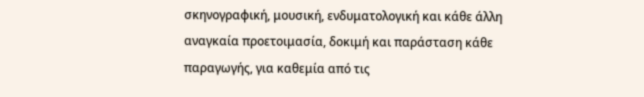σκηνογραφική, μουσική, ενδυματολογική και κάθε άλλη αναγκαία προετοιμασία, δοκιμή και παράσταση κάθε παραγωγής, για καθεμία από τις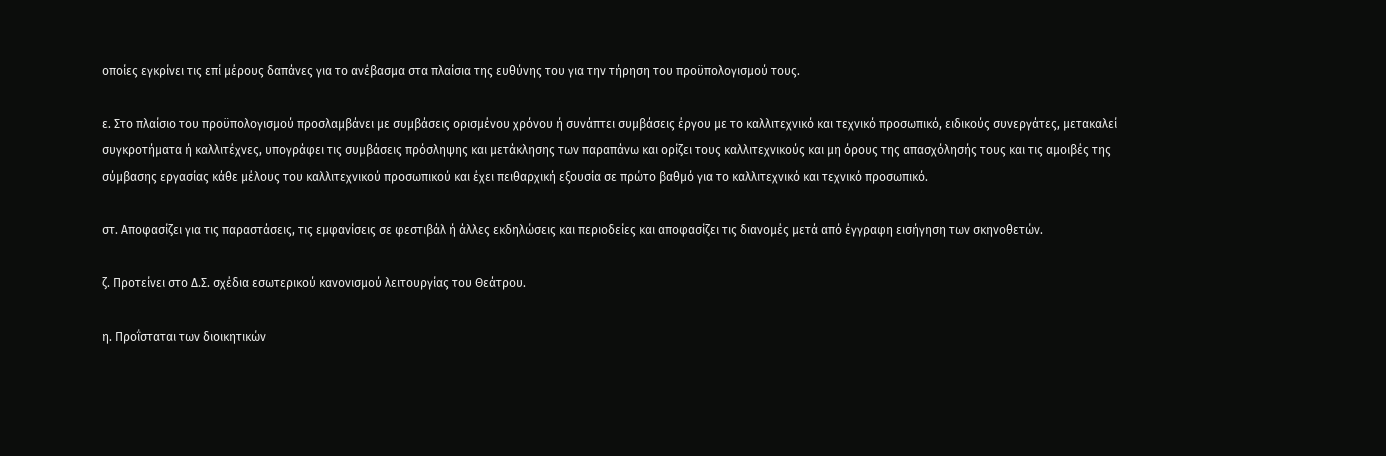οποίες εγκρίνει τις επί μέρους δαπάνες για το ανέβασμα στα πλαίσια της ευθύνης του για την τήρηση του προϋπολογισμού τους.

ε. Στο πλαίσιο του προϋπολογισμού προσλαμβάνει με συμβάσεις ορισμένου χρόνου ή συνάπτει συμβάσεις έργου με το καλλιτεχνικό και τεχνικό προσωπικό, ειδικούς συνεργάτες, μετακαλεί συγκροτήματα ή καλλιτέχνες, υπογράφει τις συμβάσεις πρόσληψης και μετάκλησης των παραπάνω και ορίζει τους καλλιτεχνικούς και μη όρους της απασχόλησής τους και τις αμοιβές της σύμβασης εργασίας κάθε μέλους του καλλιτεχνικού προσωπικού και έχει πειθαρχική εξουσία σε πρώτο βαθμό για το καλλιτεχνικό και τεχνικό προσωπικό.

στ. Αποφασίζει για τις παραστάσεις, τις εμφανίσεις σε φεστιβάλ ή άλλες εκδηλώσεις και περιοδείες και αποφασίζει τις διανομές μετά από έγγραφη εισήγηση των σκηνοθετών.

ζ. Προτείνει στο Δ.Σ. σχέδια εσωτερικού κανονισμού λειτουργίας του Θεάτρου.

η. Προΐσταται των διοικητικών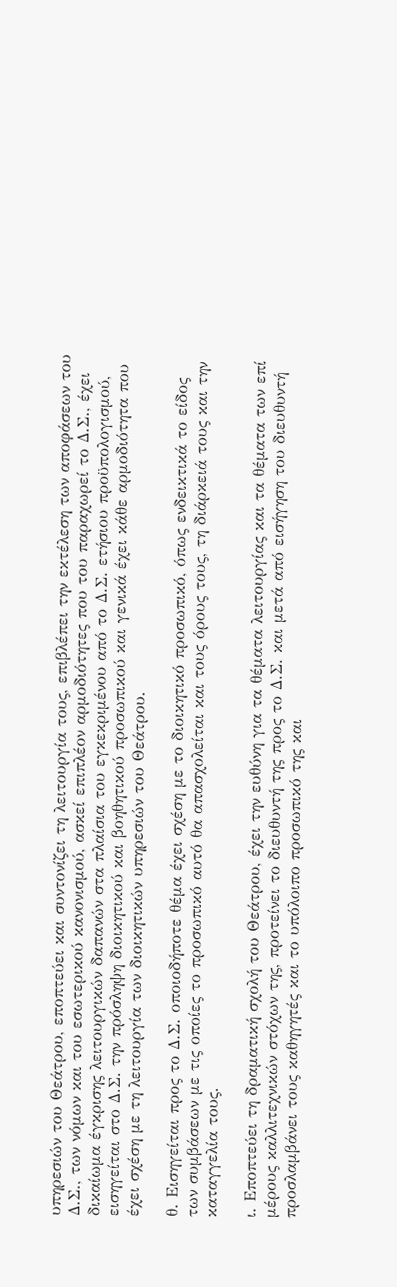υπηρεσιών του Θεάτρου, εποπτεύει και συντονίζει τη λειτουργία τους, επιβλέπει την εκτέλεση των αποφάσεων του Δ.Σ., των νόμων και του εσωτερικού κανονισμού, ασκεί επιπλέον αρμοδιότητες που του παραχωρεί το Δ.Σ., έχει δικαίωμα έγκρισης λειτουργικών δαπανών στα πλαίσια του εγκεκριμένου από το Δ.Σ. ετήσιου προϋπολογισμού, εισηγείται στο Δ.Σ. την πρόσληψη διοικητικού και βοηθητικού προσωπικού και γενικά έχει κάθε αρμοδιότητα που έχει σχέση με τη λειτουργία των διοικητικών υπηρεσιών του Θεάτρου.

θ. Εισηγείται προς το Δ.Σ. οποιοδήποτε θέμα έχει σχέση με το διοικητικό προσωπικό, όπως ενδεικτικά το είδος των συμβάσεων με τις οποίες το προσωπικό αυτό θα απασχολείται και τους όρους τους, τη διάρκειά τους και την καταγγελία τους.

ι. Εποπτεύει τη δραματική σχολή του Θεάτρου, έχει την ευθύνη για τα θέματα λειτουργίας και τα θέματα των επί μέρους καλλιτεχνικών στόχων της, προτείνει το διευθυντή της προς το Δ.Σ. και μετά από εισήγηση του διευθυντή προσλαμβάνει τους καθηγητές και το υπόλοιπο προσωπικό της και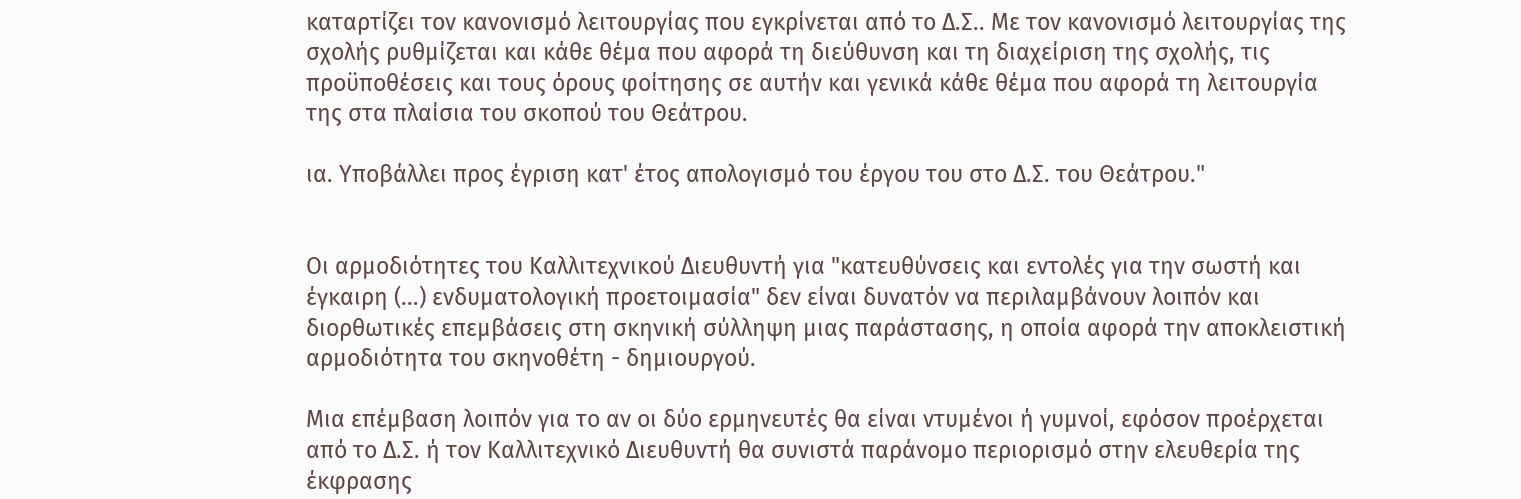καταρτίζει τον κανονισμό λειτουργίας που εγκρίνεται από το Δ.Σ.. Με τον κανονισμό λειτουργίας της σχολής ρυθμίζεται και κάθε θέμα που αφορά τη διεύθυνση και τη διαχείριση της σχολής, τις προϋποθέσεις και τους όρους φοίτησης σε αυτήν και γενικά κάθε θέμα που αφορά τη λειτουργία της στα πλαίσια του σκοπού του Θεάτρου.

ια. Υποβάλλει προς έγριση κατ' έτος απολογισμό του έργου του στο Δ.Σ. του Θεάτρου."


Οι αρμοδιότητες του Καλλιτεχνικού Διευθυντή για "κατευθύνσεις και εντολές για την σωστή και έγκαιρη (...) ενδυματολογική προετοιμασία" δεν είναι δυνατόν να περιλαμβάνουν λοιπόν και διορθωτικές επεμβάσεις στη σκηνική σύλληψη μιας παράστασης, η οποία αφορά την αποκλειστική αρμοδιότητα του σκηνοθέτη - δημιουργού.

Μια επέμβαση λοιπόν για το αν οι δύο ερμηνευτές θα είναι ντυμένοι ή γυμνοί, εφόσον προέρχεται από το Δ.Σ. ή τον Καλλιτεχνικό Διευθυντή θα συνιστά παράνομο περιορισμό στην ελευθερία της έκφρασης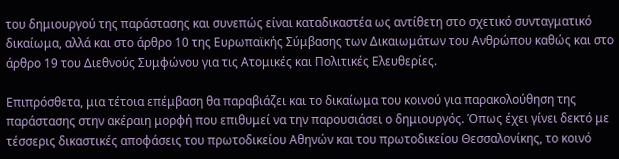του δημιουργού της παράστασης και συνεπώς είναι καταδικαστέα ως αντίθετη στο σχετικό συνταγματικό δικαίωμα, αλλά και στο άρθρο 10 της Ευρωπαϊκής Σύμβασης των Δικαιωμάτων του Ανθρώπου καθώς και στο άρθρο 19 του Διεθνούς Συμφώνου για τις Ατομικές και Πολιτικές Ελευθερίες.

Επιπρόσθετα, μια τέτοια επέμβαση θα παραβιάζει και το δικαίωμα του κοινού για παρακολούθηση της παράστασης στην ακέραιη μορφή που επιθυμεί να την παρουσιάσει ο δημιουργός. Όπως έχει γίνει δεκτό με τέσσερις δικαστικές αποφάσεις του πρωτοδικείου Αθηνών και του πρωτοδικείου Θεσσαλονίκης, το κοινό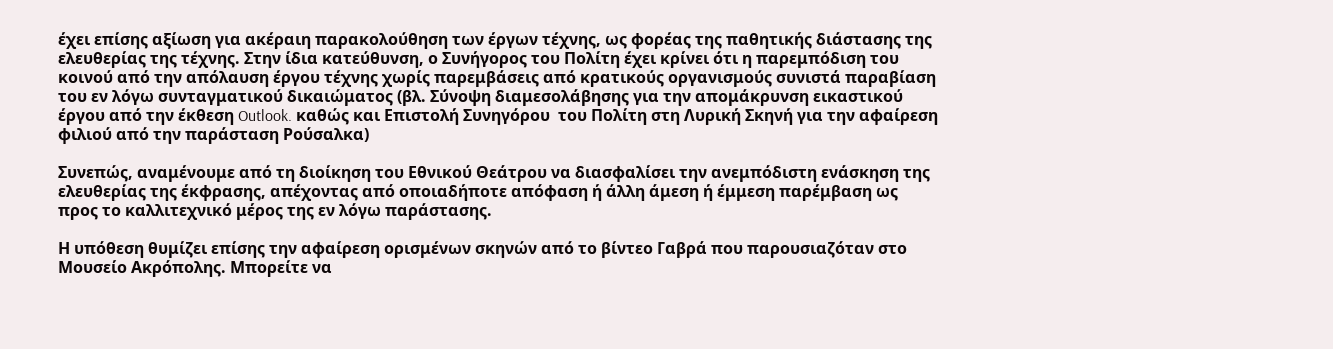έχει επίσης αξίωση για ακέραιη παρακολούθηση των έργων τέχνης, ως φορέας της παθητικής διάστασης της ελευθερίας της τέχνης. Στην ίδια κατεύθυνση, ο Συνήγορος του Πολίτη έχει κρίνει ότι η παρεμπόδιση του κοινού από την απόλαυση έργου τέχνης χωρίς παρεμβάσεις από κρατικούς οργανισμούς συνιστά παραβίαση του εν λόγω συνταγματικού δικαιώματος (βλ. Σύνοψη διαμεσολάβησης για την απομάκρυνση εικαστικού έργου από την έκθεση Outlook. καθώς και Επιστολή Συνηγόρου  του Πολίτη στη Λυρική Σκηνή για την αφαίρεση φιλιού από την παράσταση Ρούσαλκα)

Συνεπώς, αναμένουμε από τη διοίκηση του Εθνικού Θεάτρου να διασφαλίσει την ανεμπόδιστη ενάσκηση της ελευθερίας της έκφρασης, απέχοντας από οποιαδήποτε απόφαση ή άλλη άμεση ή έμμεση παρέμβαση ως προς το καλλιτεχνικό μέρος της εν λόγω παράστασης.

Η υπόθεση θυμίζει επίσης την αφαίρεση ορισμένων σκηνών από το βίντεο Γαβρά που παρουσιαζόταν στο Μουσείο Ακρόπολης. Μπορείτε να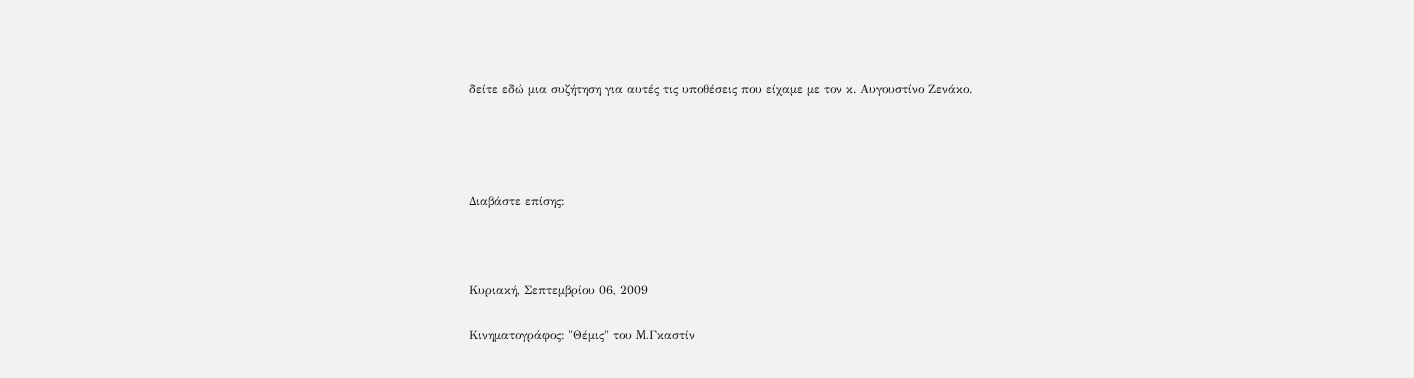δείτε εδώ μια συζήτηση για αυτές τις υποθέσεις που είχαμε με τον κ. Αυγουστίνο Ζενάκο.




Διαβάστε επίσης:



Κυριακή, Σεπτεμβρίου 06, 2009

Κινηματογράφος: "Θέμις" του M.Γκαστίν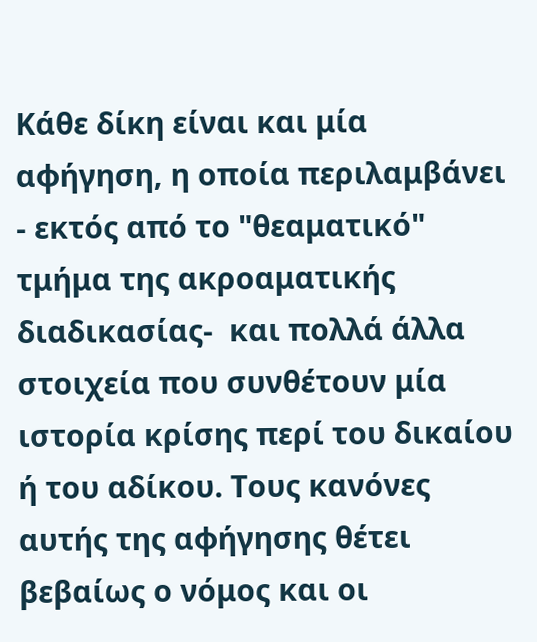Κάθε δίκη είναι και μία αφήγηση, η οποία περιλαμβάνει - εκτός από το "θεαματικό" τμήμα της ακροαματικής διαδικασίας-  και πολλά άλλα στοιχεία που συνθέτουν μία ιστορία κρίσης περί του δικαίου ή του αδίκου. Τους κανόνες αυτής της αφήγησης θέτει βεβαίως ο νόμος και οι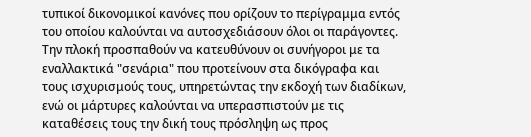τυπικοί δικονομικοί κανόνες που ορίζουν το περίγραμμα εντός του οποίου καλούνται να αυτοσχεδιάσουν όλοι οι παράγοντες. Την πλοκή προσπαθούν να κατευθύνουν οι συνήγοροι με τα εναλλακτικά "σενάρια" που προτείνουν στα δικόγραφα και τους ισχυρισμούς τους, υπηρετώντας την εκδοχή των διαδίκων, ενώ οι μάρτυρες καλούνται να υπερασπιστούν με τις καταθέσεις τους την δική τους πρόσληψη ως προς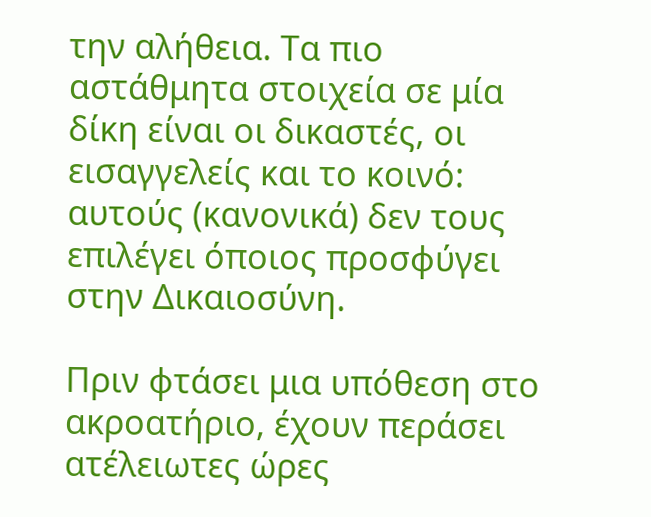την αλήθεια. Τα πιο αστάθμητα στοιχεία σε μία δίκη είναι οι δικαστές, οι εισαγγελείς και το κοινό: αυτούς (κανονικά) δεν τους επιλέγει όποιος προσφύγει στην Δικαιοσύνη.

Πριν φτάσει μια υπόθεση στο ακροατήριο, έχουν περάσει ατέλειωτες ώρες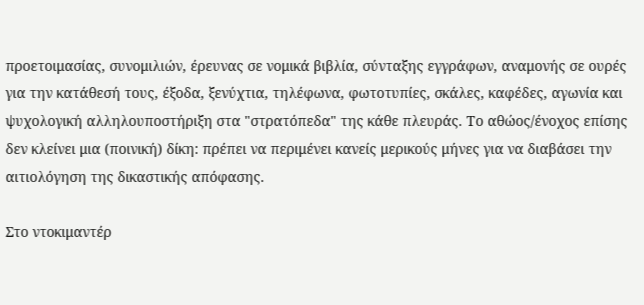προετοιμασίας, συνομιλιών, έρευνας σε νομικά βιβλία, σύνταξης εγγράφων, αναμονής σε ουρές για την κατάθεσή τους, έξοδα, ξενύχτια, τηλέφωνα, φωτοτυπίες, σκάλες, καφέδες, αγωνία και ψυχολογική αλληλουποστήριξη στα "στρατόπεδα" της κάθε πλευράς. Το αθώος/ένοχος επίσης δεν κλείνει μια (ποινική) δίκη: πρέπει να περιμένει κανείς μερικούς μήνες για να διαβάσει την αιτιολόγηση της δικαστικής απόφασης.

Στο ντοκιμαντέρ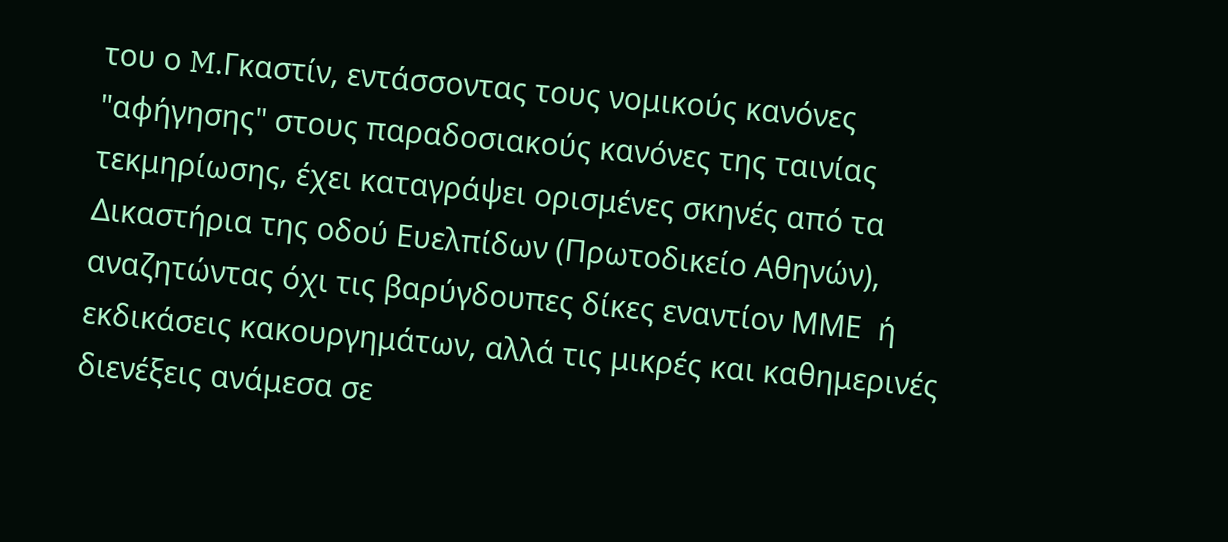του ο M.Γκαστίν, εντάσσοντας τους νομικούς κανόνες "αφήγησης" στους παραδοσιακούς κανόνες της ταινίας τεκμηρίωσης, έχει καταγράψει ορισμένες σκηνές από τα Δικαστήρια της οδού Ευελπίδων (Πρωτοδικείο Αθηνών), αναζητώντας όχι τις βαρύγδουπες δίκες εναντίον ΜΜΕ  ή εκδικάσεις κακουργημάτων, αλλά τις μικρές και καθημερινές διενέξεις ανάμεσα σε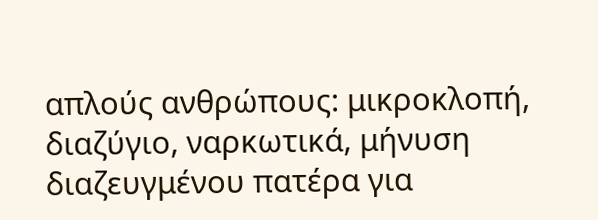απλούς ανθρώπους: μικροκλοπή, διαζύγιο, ναρκωτικά, μήνυση διαζευγμένου πατέρα για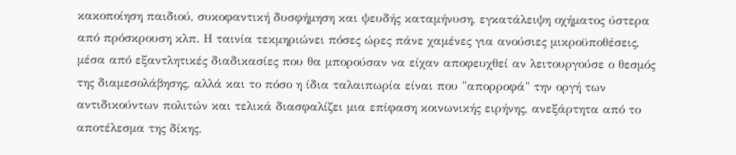κακοποίηση παιδιού, συκοφαντική δυσφήμηση και ψευδής καταμήνυση, εγκατάλειψη οχήματος ύστερα από πρόσκρουση κλπ. Η ταινία τεκμηριώνει πόσες ώρες πάνε χαμένες για ανούσιες μικροϋποθέσεις, μέσα από εξαντλητικές διαδικασίες που θα μπορούσαν να είχαν αποφευχθεί αν λειτουργούσε ο θεσμός της διαμεσολάβησης, αλλά και το πόσο η ίδια ταλαιπωρία είναι που "απορροφά" την οργή των αντιδικούντων πολιτών και τελικά διασφαλίζει μια επίφαση κοινωνικής ειρήνης, ανεξάρτητα από το αποτέλεσμα της δίκης.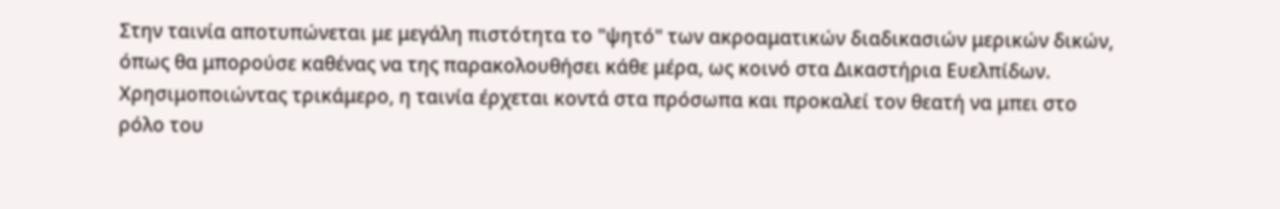Στην ταινία αποτυπώνεται με μεγάλη πιστότητα το "ψητό" των ακροαματικών διαδικασιών μερικών δικών, όπως θα μπορούσε καθένας να της παρακολουθήσει κάθε μέρα, ως κοινό στα Δικαστήρια Ευελπίδων. Χρησιμοποιώντας τρικάμερο, η ταινία έρχεται κοντά στα πρόσωπα και προκαλεί τον θεατή να μπει στο ρόλο του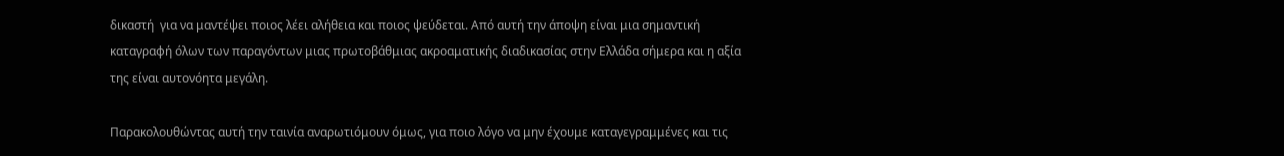δικαστή  για να μαντέψει ποιος λέει αλήθεια και ποιος ψεύδεται. Από αυτή την άποψη είναι μια σημαντική καταγραφή όλων των παραγόντων μιας πρωτοβάθμιας ακροαματικής διαδικασίας στην Ελλάδα σήμερα και η αξία της είναι αυτονόητα μεγάλη.

Παρακολουθώντας αυτή την ταινία αναρωτιόμουν όμως, για ποιο λόγο να μην έχουμε καταγεγραμμένες και τις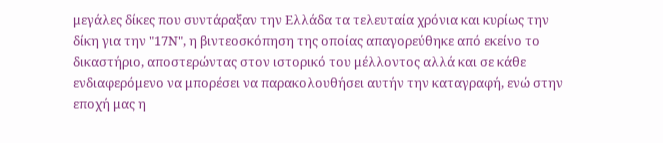μεγάλες δίκες που συντάραξαν την Ελλάδα τα τελευταία χρόνια και κυρίως την δίκη για την "17Ν", η βιντεοσκόπηση της οποίας απαγορεύθηκε από εκείνο το δικαστήριο, αποστερώντας στον ιστορικό του μέλλοντος αλλά και σε κάθε ενδιαφερόμενο να μπορέσει να παρακολουθήσει αυτήν την καταγραφή, ενώ στην εποχή μας η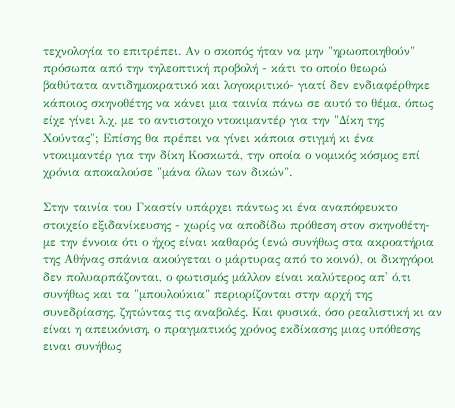τεχνολογία το επιτρέπει. Αν ο σκοπός ήταν να μην "ηρωοποιηθούν" πρόσωπα από την τηλεοπτική προβολή - κάτι το οποίο θεωρώ βαθύτατα αντιδημοκρατικό και λογοκριτικό- γιατί δεν ενδιαφέρθηκε κάποιος σκηνοθέτης να κάνει μια ταινία πάνω σε αυτό το θέμα, όπως είχε γίνει λ.χ. με το αντιστοιχο ντοκιμαντέρ για την "Δίκη της Χούντας"; Eπίσης θα πρέπει να γίνει κάποια στιγμή κι ένα ντοκιμαντέρ για την δίκη Κοσκωτά, την οποία ο νομικός κόσμος επί χρόνια αποκαλούσε "μάνα όλων των δικών".

Στην ταινία του Γκαστίν υπάρχει πάντως κι ένα αναπόφευκτο στοιχείο εξιδανίκευσης - χωρίς να αποδίδω πρόθεση στον σκηνοθέτη- με την έννοια ότι ο ήχος είναι καθαρός (ενώ συνήθως στα ακροατήρια της Αθήνας σπάνια ακούγεται ο μάρτυρας από το κοινό), οι δικηγόροι δεν πολυαρπάζονται, ο φωτισμός μάλλον είναι καλύτερος απ' ό,τι συνήθως και τα "μπουλούκια" περιορίζονται στην αρχή της συνεδρίασης, ζητώντας τις αναβολές. Και φυσικά, όσο ρεαλιστική κι αν είναι η απεικόνιση, ο πραγματικός χρόνος εκδίκασης μιας υπόθεσης ειναι συνήθως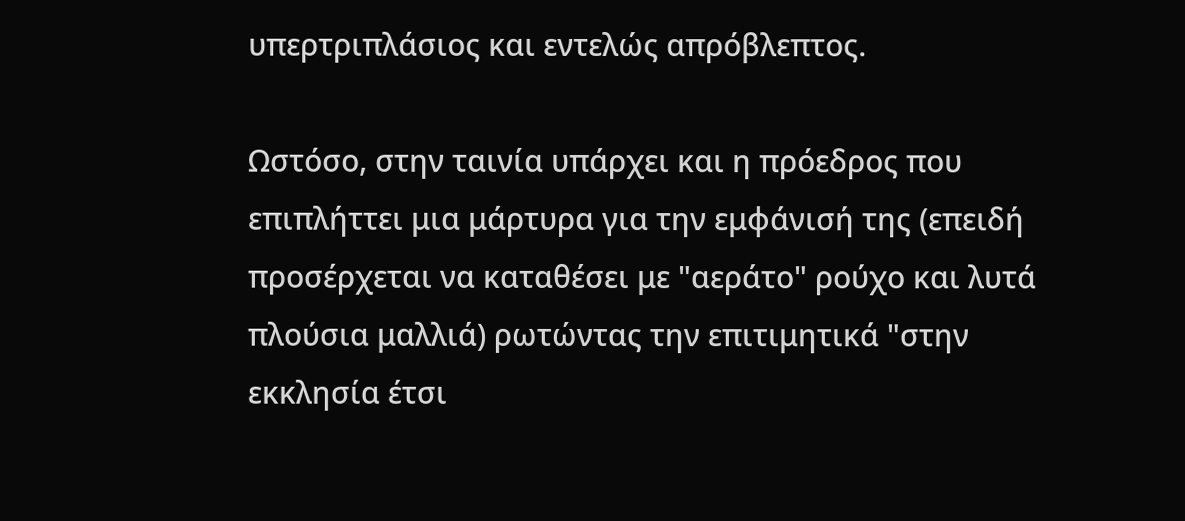υπερτριπλάσιος και εντελώς απρόβλεπτος.

Ωστόσο, στην ταινία υπάρχει και η πρόεδρος που επιπλήττει μια μάρτυρα για την εμφάνισή της (επειδή προσέρχεται να καταθέσει με "αεράτο" ρούχο και λυτά πλούσια μαλλιά) ρωτώντας την επιτιμητικά "στην εκκλησία έτσι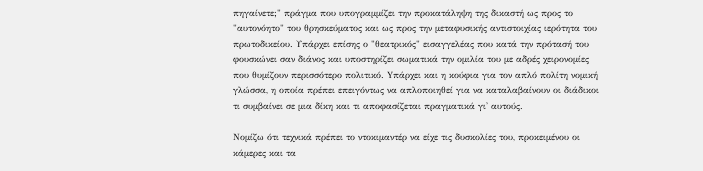πηγαίνετε;" πράγμα που υπογραμμίζει την προκατάληψη της δικαστή ως προς το "αυτονόητο" του θρησκεύματος και ως προς την μεταφυσικής αντιστοιχίας ιερότητα του πρωτοδικείου. Υπάρχει επίσης ο "θεατρικός" εισαγγελέας που κατά την πρότασή του φουσκώνει σαν διάνος και υποστηρίζει σωματικά την ομιλία του με αδρές χειρονομίες που θυμίζουν περισσότερο πολιτικό. Yπάρχει και η κούφια για τον απλό πολίτη νομική γλώσσα, η οποία πρέπει επειγόντως να απλοποιηθεί για να καταλαβαίνουν οι διάδικοι τι συμβαίνει σε μια δίκη και τι αποφασίζεται πραγματικά γι' αυτούς.

Νομίζω ότι τεχνικά πρέπει το ντοκιμαντέρ να είχε τις δυσκολίες του, προκειμένου οι κάμερες και τα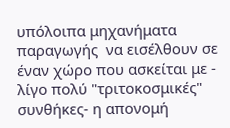υπόλοιπα μηχανήματα παραγωγής  να εισέλθουν σε έναν χώρο που ασκείται με - λίγο πολύ "τριτοκοσμικές" συνθήκες- η απονομή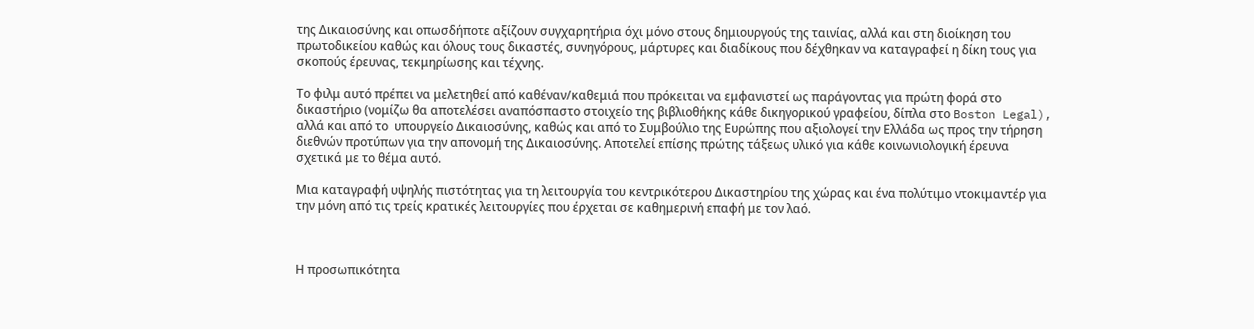της Δικαιοσύνης και οπωσδήποτε αξίζουν συγχαρητήρια όχι μόνο στους δημιουργούς της ταινίας, αλλά και στη διοίκηση του πρωτοδικείου καθώς και όλους τους δικαστές, συνηγόρους, μάρτυρες και διαδίκους που δέχθηκαν να καταγραφεί η δίκη τους για σκοπούς έρευνας, τεκμηρίωσης και τέχνης.

Το φιλμ αυτό πρέπει να μελετηθεί από καθέναν/καθεμιά που πρόκειται να εμφανιστεί ως παράγοντας για πρώτη φορά στο δικαστήριο (νομίζω θα αποτελέσει αναπόσπαστο στοιχείο της βιβλιοθήκης κάθε δικηγορικού γραφείου, δίπλα στο Boston Legal), αλλά και από το  υπουργείο Δικαιοσύνης, καθώς και από το Συμβούλιο της Ευρώπης που αξιολογεί την Ελλάδα ως προς την τήρηση διεθνών προτύπων για την απονομή της Δικαιοσύνης. Αποτελεί επίσης πρώτης τάξεως υλικό για κάθε κοινωνιολογική έρευνα σχετικά με το θέμα αυτό.

Μια καταγραφή υψηλής πιστότητας για τη λειτουργία του κεντρικότερου Δικαστηρίου της χώρας και ένα πολύτιμο ντοκιμαντέρ για την μόνη από τις τρείς κρατικές λειτουργίες που έρχεται σε καθημερινή επαφή με τον λαό.



Η προσωπικότητα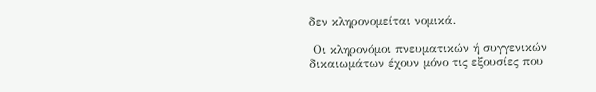δεν κληρονομείται νομικά.

 Οι κληρονόμοι πνευματικών ή συγγενικών δικαιωμάτων έχουν μόνο τις εξουσίες που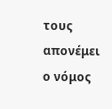τους απονέμει ο νόμος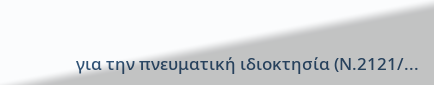για την πνευματική ιδιοκτησία (Ν.2121/...